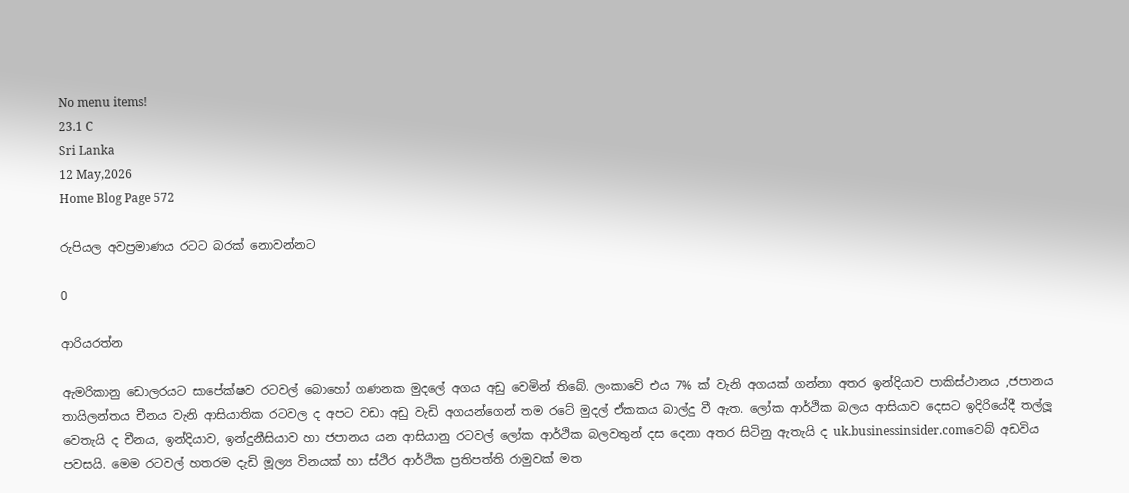No menu items!
23.1 C
Sri Lanka
12 May,2026
Home Blog Page 572

රුපියල අවප්‍රමාණය රටට බරක් නොවන්නට

0

ආරියරත්න

ඇමරිකානු ඩොලරයට සාපේක්ෂව රටවල් බොහෝ ගණනක මුදලේ අගය අඩු වෙමින් තිබේ. ලංකාවේ එය 7% ක් වැනි අගයක් ගන්නා අතර ඉන්දියාව පාකිස්ථානය ,ජපානය තායිලන්තය චීනය වැනි ආසියාතික රටවල ද අපට වඩා අඩු වැඩි අගයන්ගෙන් තම රටේ මුදල් ඒකකය බාල්දු වී ඇත. ලෝක ආර්ථික බලය ආසියාව දෙසට ඉදිරියේදී තල්ලූ‍ වෙතැයි ද චීනය, ඉන්දියාව, ඉන්දුනීසියාව හා ජපානය යන ආසියානු රටවල් ලෝක ආර්ථික බලවතුන් දස දෙනා අතර සිටිනු ඇතැයි ද uk.businessinsider.comවෙබ් අඩවිය පවසයි. මෙම රටවල් හතරම දැඩි මූල්‍ය විනයක් හා ස්ථිර ආර්ථික ප්‍රතිපත්ති රාමුවක් මත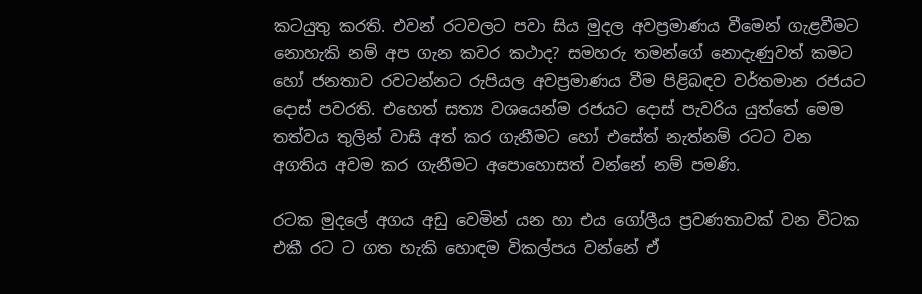කටයුතු කරති. එවන් රටවලට පවා සිය මුදල අවප්‍රමාණය වීමෙන් ගැළවීමට නොහැකි නම් අප ගැන කවර කථාද? සමහරු තමන්ගේ නොදැණුවත් කමට හෝ ජනතාව රවටන්නට රුපියල අවප්‍රමාණය වීම පිළිබඳව වර්තමාන රජයට දොස් පවරති. එහෙත් සත්‍ය වශයෙන්ම රජයට දොස් පැවරිය යුත්තේ මෙම තත්වය තුලින් වාසි අත් කර ගැනීමට හෝ එසේත් නැත්නම් රටට වන අගතිය අවම කර ගැනීමට අපොහොසත් වන්නේ නම් පමණි.

රටක මුදලේ අගය අඩු වෙමින් යන හා එය ගෝලීය ප්‍රවණතාවක් වන විටක එකී රට ට ගත හැකි හොඳම විකල්පය වන්නේ ඒ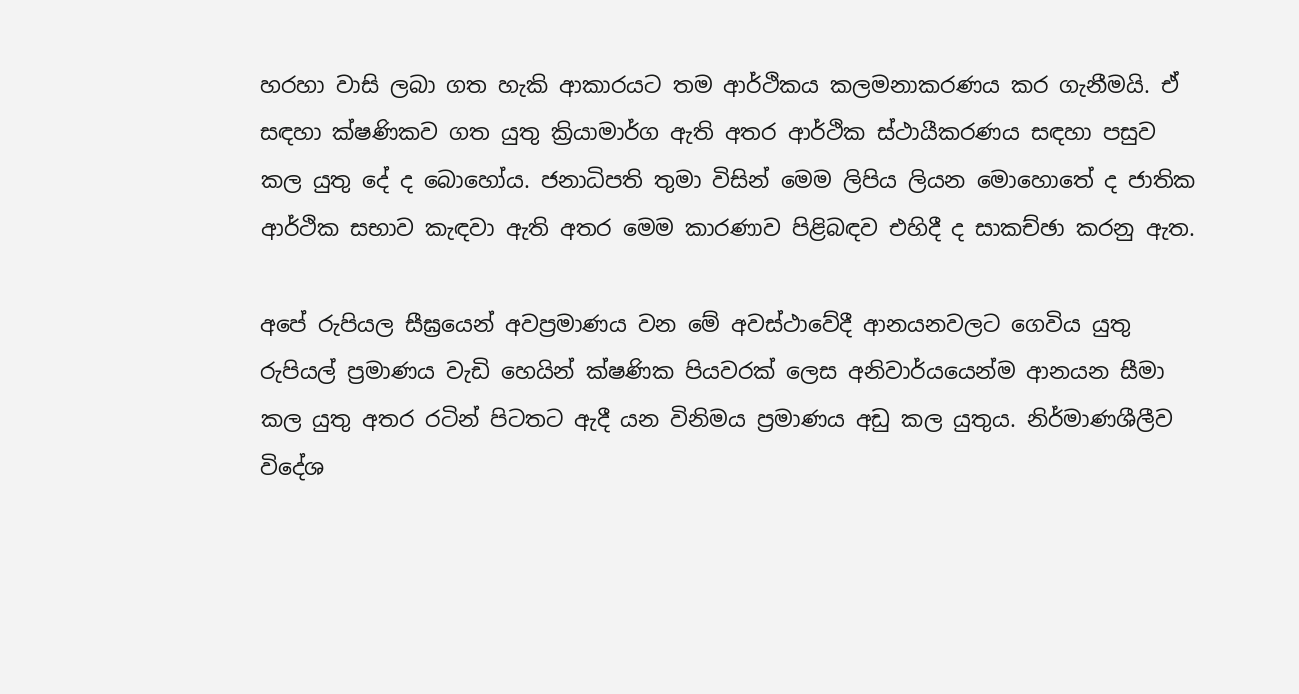හරහා වාසි ලබා ගත හැකි ආකාරයට තම ආර්ථිකය කලමනාකරණය කර ගැනීමයි. ඒ සඳහා ක්ෂණිකව ගත යුතු ක්‍රියාමාර්ග ඇති අතර ආර්ථික ස්ථායීකරණය සඳහා පසුව කල යුතු දේ ද බොහෝය. ජනාධිපති තුමා විසින් මෙම ලිපිය ලියන මොහොතේ ද ජාතික ආර්ථික සභාව කැඳවා ඇති අතර මෙම කාරණාව පිළිබඳව එහිදී ද සාකච්ඡා කරනු ඇත.

අපේ රුපියල සීඝ්‍රයෙන් අවප්‍රමාණය වන මේ අවස්ථාවේදී ආනයනවලට ගෙවිය යුතු රුපියල් ප්‍රමාණය වැඩි හෙයින් ක්ෂණික පියවරක් ලෙස අනිවාර්යයෙන්ම ආනයන සීමා කල යුතු අතර රටින් පිටතට ඇදී යන විනිමය ප්‍රමාණය අඩු කල යුතුය. නිර්මාණශීලීව විදේශ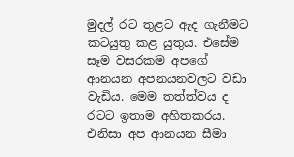මුදල් රට තුළට ඇද ගැනීමට කටයුතු කළ යුතුය. එසේම සෑම වසරකම අපගේ ආනයන අපනයනවලට වඩා වැඩිය. මෙම තත්ත්වය ද රටට ඉතාම අහිතකරය. එනිසා අප ආනයන සීමා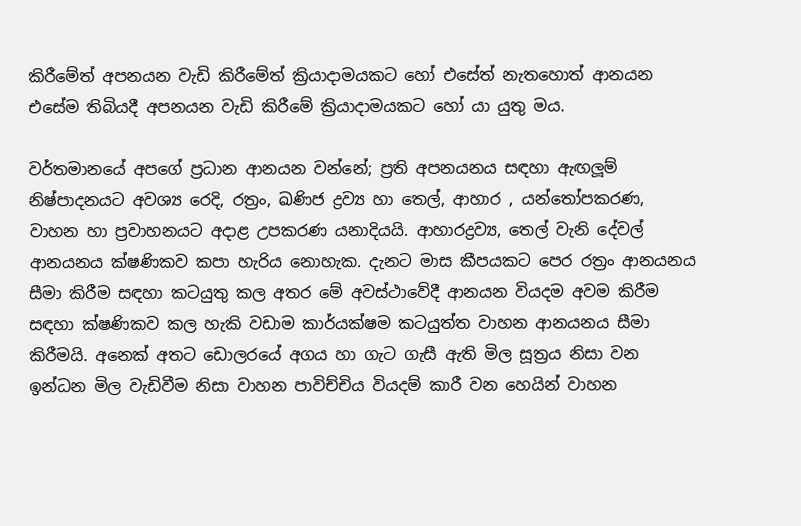කිරීමේත් අපනයන වැඩි කිරීමේත් ක්‍රියාදාමයකට හෝ එසේත් නැතහොත් ආනයන එසේම තිබියදී අපනයන වැඩි කිරීමේ ක්‍රියාදාමයකට හෝ යා යුතු මය.

වර්තමානයේ අපගේ ප්‍රධාන ආනයන වන්නේ; ප්‍රති අපනයනය සඳහා ඇඟලූ‍ම් නිෂ්පාදනයට අවශ්‍ය රෙදි, රත්‍රං, ඛණිජ ද්‍රව්‍ය හා තෙල්, ආහාර , යන්තෝපකරණ, වාහන හා ප්‍රවාහනයට අදාළ උපකරණ යනාදියයි. ආහාරද්‍රව්‍ය, තෙල් වැනි දේවල් ආනයනය ක්ෂණිකව කපා හැරිය නොහැක. දැනට මාස කීපයකට පෙර රත්‍රං ආනයනය සීමා කිරීම සඳහා කටයුතු කල අතර මේ අවස්ථාවේදී ආනයන වියදම අවම කිරීම සඳහා ක්ෂණිකව කල හැකි වඩාම කාර්යක්ෂම කටයුත්ත වාහන ආනයනය සීමා කිරීමයි. අනෙක් අතට ඩොලරයේ අගය හා ගැට ගැසී ඇති මිල සූත්‍රය නිසා වන ඉන්ධන මිල වැඩිවීම නිසා වාහන පාවිච්චිය වියදම් කාරී වන හෙයින් වාහන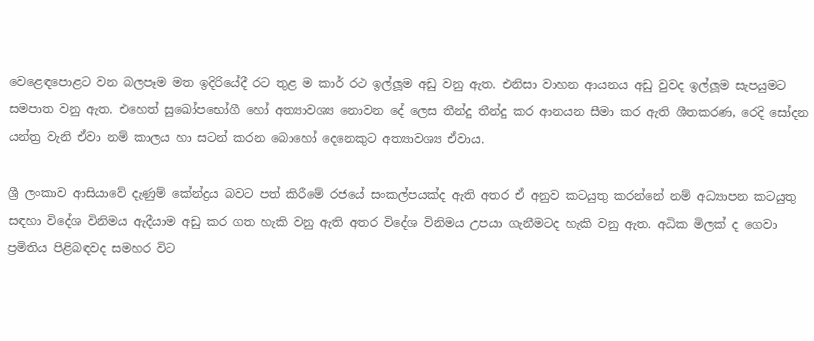වෙළෙඳපොළට වන බලපෑම මත ඉදිරියේදී රට තුළ ම කාර් රථ ඉල්ලූ‍ම අඩු වනු ඇත. එනිසා වාහන ආයනය අඩු වුවද ඉල්ලූ‍ම සැපයුමට සමපාත වනු ඇත. එහෙත් සුඛෝපභෝගී හෝ අත්‍යාවශ්‍ය නොවන දේ ලෙස තීන්දු තීන්දු කර ආනයන සීමා කර ඇති ශීතකරණ, රෙදි සෝදන යන්ත්‍ර වැනි ඒවා නම් කාලය හා සටන් කරන බොහෝ දෙනෙකුට අත්‍යාවශ්‍ය ඒවාය.

ශ්‍රී ලංකාව ආසියාවේ දැණුම් කේන්ද්‍රය බවට පත් කිරීමේ රජයේ සංකල්පයක්ද ඇති අතර ඒ අනුව කටයුතු කරන්නේ නම් අධ්‍යාපන කටයුතු සඳහා විදේශ විනිමය ඇදීයාම අඩු කර ගත හැකි වනු ඇති අතර විදේශ විනිමය උපයා ගැනීමටද හැකි වනු ඇත. අධික මිලක් ද ගෙවා ප්‍රමිතිය පිළිබඳවද සමහර විට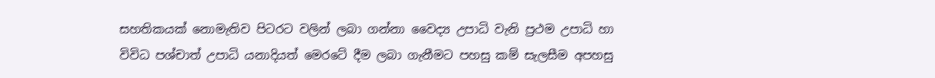සහතිකයක් නොමැතිව පිටරට වලින් ලබා ගන්නා වෛද්‍ය උපාධි වැනි ප්‍රථම උපාධි හා විවිධ පශ්චාත් උපාධි යනාදියත් මෙරටේ දීම ලබා ගැනීමට පහසු කම් සැලසීම අපහසු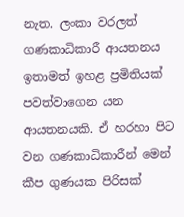නැත. ලංකා වරලත් ගණකාධිකාරී ආයතනය ඉතාමත් ඉහළ ප්‍රමිතියක් පවත්වාගෙන යන ආයතනයකි. ඒ හරහා පිට වන ගණකාධිකාරීන් මෙන් කීප ගුණයක පිරිසක්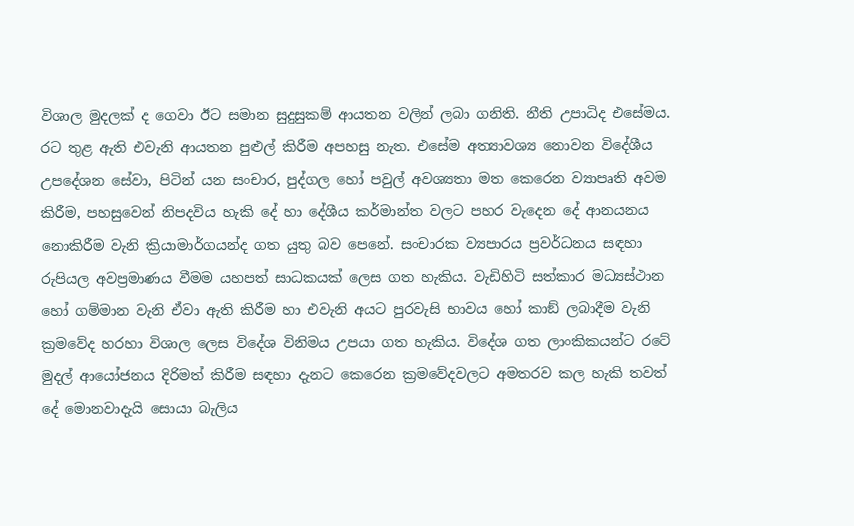විශාල මුදලක් ද ගෙවා ඊට සමාන සුදුසුකම් ආයතන වලින් ලබා ගනිති. නීති උපාධිද එසේමය. රට තුළ ඇති එවැනි ආයතන පුළුල් කිරීම අපහසු නැත. එසේම අත්‍යාවශ්‍ය නොවන විදේශීය උපදේශන සේවා, පිටින් යන සංචාර, පුද්ගල හෝ පවුල් අවශ්‍යතා මත කෙරෙන ව්‍යාපෘති අවම කිරීම, පහසුවෙන් නිපදවිය හැකි දේ හා දේශීය කර්මාන්ත වලට පහර වැදෙන දේ ආනයනය නොකිරීම වැනි ක්‍රියාමාර්ගයන්ද ගත යුතු බව පෙනේ. සංචාරක ව්‍යපාරය ප්‍රවර්ධනය සඳහා රුපියල අවප්‍රමාණය වීමම යහපත් සාධකයක් ලෙස ගත හැකිය. වැඩිහිටි සත්කාර මධ්‍යස්ථාන හෝ ගම්මාන වැනි ඒවා ඇති කිරීම හා එවැනි අයට පුරවැසි භාවය හෝ කාඞ් ලබාදීම වැනි ක්‍රමවේද හරහා විශාල ලෙස විදේශ විනිමය උපයා ගත හැකිය. විදේශ ගත ලාංකිකයන්ට රටේ මුදල් ආයෝජනය දිරිමත් කිරීම සඳහා දැනට කෙරෙන ක්‍රමවේදවලට අමතරව කල හැකි තවත් දේ මොනවාදැයි සොයා බැලිය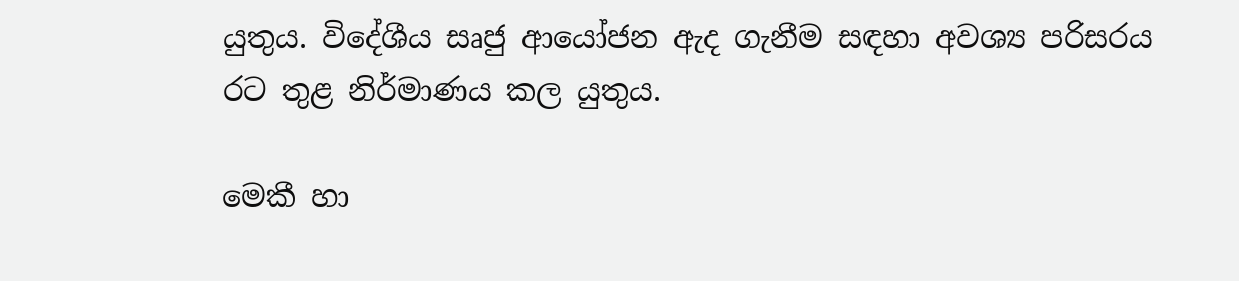යුතුය. විදේශීය සෘජු ආයෝජන ඇද ගැනීම සඳහා අවශ්‍ය පරිසරය රට තුළ නිර්මාණය කල යුතුය.

මෙකී හා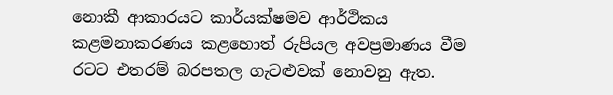නොකී ආකාරයට කාර්යක්ෂමව ආර්ථිකය කළමනාකරණය කළහොත් රුපියල අවප්‍රමාණය වීම රටට එතරම් බරපතල ගැටළුවක් නොවනු ඇත.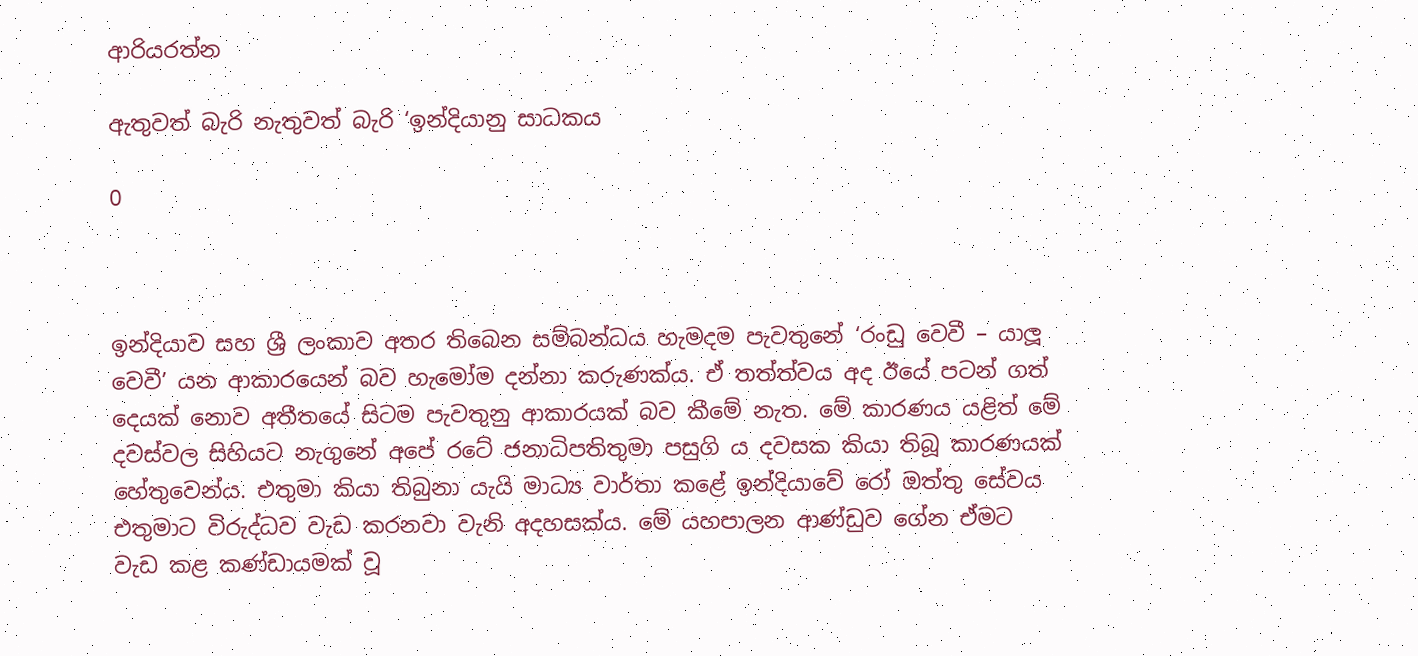ආරියරත්න

ඇතුවත් බැරි නැතුවත් බැරි ‘ඉන්දියානු සාධකය

0



ඉන්දියාව සහ ශ්‍රී ලංකාව අතර තිබෙන සම්බන්ධය හැමදම පැවතුනේ ‘රංඩු වෙවී – යාලූ වෙවී’ යන ආකාරයෙන් බව හැමෝම දන්නා කරුණක්ය. ඒ තත්ත්වය අද ඊයේ පටන් ගත් දෙයක් නොව අතීතයේ සිටම පැවතුනු ආකාරයක් බව කීමේ නැත. මේ කාරණය යළිත් මේ දවස්වල සිහියට නැගුනේ අපේ රටේ ජනාධිපතිතුමා පසුගි ය දවසක කියා තිබූ කාරණයක් හේතුවෙන්ය. එතුමා කියා තිබුනා යැයි මාධ්‍ය වාර්තා කළේ ඉන්දියාවේ රෝ ඔත්තු සේවය එතුමාට විරුද්ධව වැඩ කරනවා වැනි අදහසක්ය. මේ යහපාලන ආණ්ඩුව ගේන ඒමට වැඩ කළ කණ්ඩායමක් වූ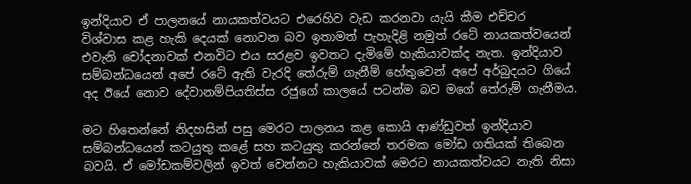ඉන්දියාව ඒ පාලනයේ නායකත්වයට එරෙහිව වැඩ කරනවා යැයි කීම එච්චර විශ්වාස කළ හැකි දෙයක් නොවන බව ඉතාමත් පැහැදිළි නමුත් රටේ නායකත්වයෙන් එවැනි චෝදනාවක් එනවිට එය සරළව ඉවතට දැමිමේ හැකියාවක්ද නැත. ඉන්දියාව සම්බන්ධයෙන් අපේ රටේ ඇති වැරදි තේරුම් ගැනීම් හේතුවෙන් අපේ අර්බුදයට ගියේ අද ඊයේ නොව දේවානම්පියතිස්ස රජුගේ කාලයේ පටන්ම බව මගේ තේරුම් ගැනීමය.

මට හිතෙන්නේ නිදහසින් පසු මෙරට පාලනය කළ කොයි ආණ්ඩුවත් ඉන්දියාව සම්බන්ධයෙන් කටයුතු කළේ සහ කටයුතු කරන්නේ තරමක මෝඩ ගතියක් තිබෙන බවයි. ඒ මෝඩකම්වලින් ඉවත් වෙන්නට හැකියාවක් මෙරට නායකත්වයට නැති නිසා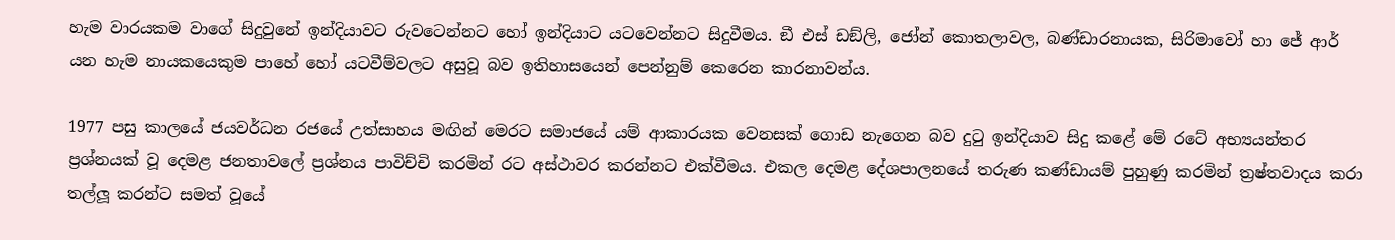හැම වාරයකම වාගේ සිදුවුනේ ඉන්දියාවට රුවටෙන්නට හෝ ඉන්දියාට යටවෙන්නට සිදුවීමය. ඞී එස් ඩඞ්ලි, ජෝන් කොතලාවල, බණ්ඩාරනායක, සිරිමාවෝ හා ජේ ආර් යන හැම නායකයෙකුම පාහේ හෝ යටවීම්වලට අසුවූ බව ඉතිහාසයෙන් පෙන්නුම් කෙරෙන කාරනාවන්ය.

1977 පසු කාලයේ ජයවර්ධන රජයේ උත්සාහය මඟින් මෙරට සමාජයේ යම් ආකාරයක වෙනසක් ගොඩ නැගෙන බව දුටු ඉන්දියාව සිදු කළේ මේ රටේ අභ්‍යයන්තර ප්‍රශ්නයක් වූ දෙමළ ජනතාවලේ ප්‍රශ්නය පාවිච්චි කරමින් රට අස්ථාවර කරන්නට එක්වීමය. එකල දෙමළ දේශපාලනයේ තරුණ කණ්ඩායම් පුහුණු කරමින් ත්‍රෂ්තවාදය කරා තල්ලූ කරන්ට සමත් වූයේ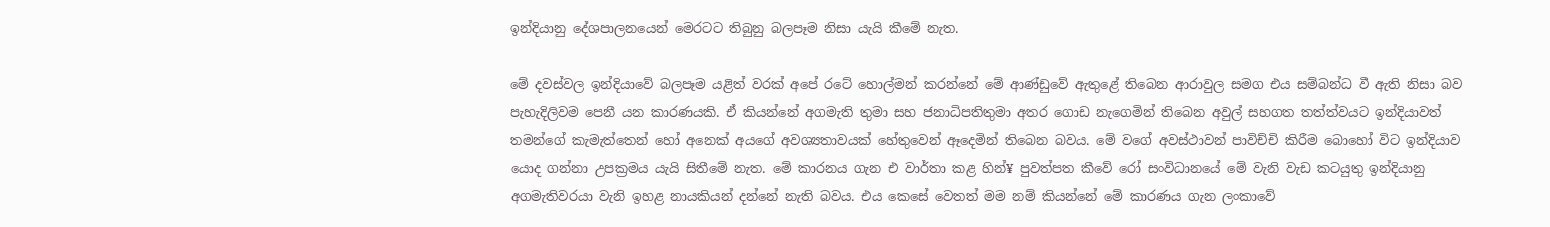ඉන්දියානු දේශපාලනයෙන් මෙරටට තිබුනු බලපෑම නිසා යැයි කීමේ නැත.

මේ දවස්වල ඉන්දියාවේ බලපෑම යළිත් වරක් අපේ රටේ හොල්මන් කරන්නේ මේ ආණ්ඩුවේ ඇතුළේ තිබෙන ආරාවුල සමග එය සම්බන්ධ වී ඇති නිසා බව පැහැදිලිවම පෙනී යන කාරණයකි. ඒ කියන්නේ අගමැති තුමා සහ ජනාධිපතිතුමා අතර ගොඩ නැගෙමින් තිබෙන අවුල් සහගත තත්ත්වයට ඉන්දියාවත් තමන්ගේ කැමැත්තෙන් හෝ අනෙක් අයගේ අවශ්‍යතාවයක් හේතුවෙන් ඈදෙමින් තිබෙන බවය. මේ වගේ අවස්ථාවන් පාවිච්චි කිරීම බොහෝ විට ඉන්දියාව යොද ගන්නා උපක්‍රමය යැයි සිතීමේ නැත. මේ කාරනය ගැන එ වාර්තා කළ හින්¥ පුවත්පත කීවේ රෝ සංවිධානයේ මේ වැනි වැඩ කටයුතු ඉන්දියානු අගමැතිවරයා වැනි ඉහළ නායකියන් දන්නේ නැති බවය. එය කෙසේ වෙතත් මම නම් කියන්නේ මේ කාරණය ගැන ලංකාවේ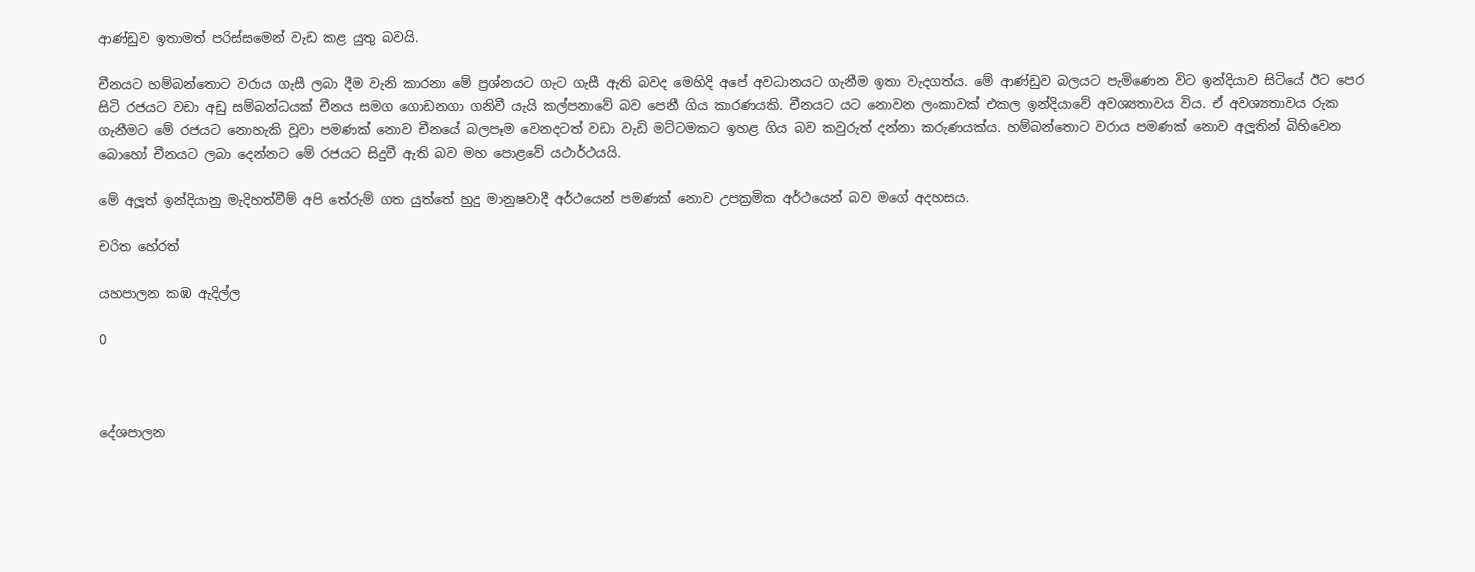ආණ්ඩුව ඉතාමත් පරිස්සමෙන් වැඩ කළ යුතු බවයි.

චීනයට හම්බන්තොට වරාය ගැසී ලබා දීම වැනි කාරනා මේ ප්‍රශ්නයට ගැට ගැසී ඇති බවද මෙහිදි අපේ අවධානයට ගැනීම ඉතා වැදගත්ය. මේ ආණ්ඩුව බලයට පැමිණෙන විට ඉන්දියාව සිටියේ ඊට පෙර සිටි රජයට වඩා අඩු සම්බන්ධයක් චීනය සමග ගොඩනගා ගනිවී යැයි කල්පනාවේ බව පෙනී ගිය කාරණයකි. චීනයට යට නොවන ලංකාවක් එකල ඉන්දියාවේ අවශ්‍යතාවය විය. ඒ අවශ්‍යතාවය රුක ගැනීමට මේ රජයට නොහැකි වූවා පමණක් නොව චීනයේ බලපෑම වෙනදටත් වඩා වැඩි මට්ටමකට ඉහළ ගිය බව කවුරුත් දන්නා කරුණයක්ය. හම්බන්තොට වරාය පමණක් නොව අලූතින් බිහිවෙන බොහෝ චීනයට ලබා දෙන්නට මේ රජයට සිදුවී ඇති බව මහ පොළවේ යථාර්ථයයි.

මේ අලූත් ඉන්දියානු මැදිහත්වීම් අපි තේරුම් ගත යුත්තේ හුදු මානුෂවාදී අර්ථයෙන් පමණක් නොව උපක්‍රමික අර්ථයෙන් බව මගේ අදහසය.

චරිත හේරත්

යහපාලන කඹ ඇදිල්ල

0



දේශපාලන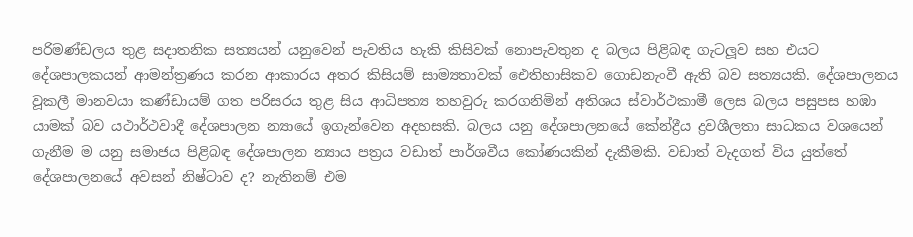පරිමණ්ඩලය තුළ සදාතනික සත්‍යයන් යනුවෙන් පැවතිය හැකි කිසිවක් නොපැවතුන ද බලය පිළිබඳ ගැටලූ‍ව සහ එයට දේශපාලකයන් ආමන්ත්‍රණය කරන ආකාරය අතර කිසියම් සාම්‍යතාවක් ඓතිහාසිකව ගොඩනැංවී ඇති බව සත්‍යයකි. දේශපාලනය වූකලී මානවයා කණ්ඩායම් ගත පරිසරය තුළ සිය ආධිපත්‍ය තහවුරු කරගනිමින් අතිශය ස්වාර්ථකාමී ලෙස බලය පසුපස හඹා යාමක් බව යථාර්ථවාදී දේශපාලන න්‍යායේ ඉගැන්වෙන අදහසකි. බලය යනු දේශපාලනයේ කේන්ද්‍රීය ද්‍රවශීලතා සාධකය වශයෙන් ගැනීම ම යනු සමාජය පිළිබඳ දේශපාලන න්‍යාය පත්‍රය වඩාත් පාර්ශවීය කෝණයකින් දැකීමකි. වඩාත් වැදගත් විය යුත්තේ දේශපාලනයේ අවසන් නිෂ්ටාව ද? නැතිනම් එම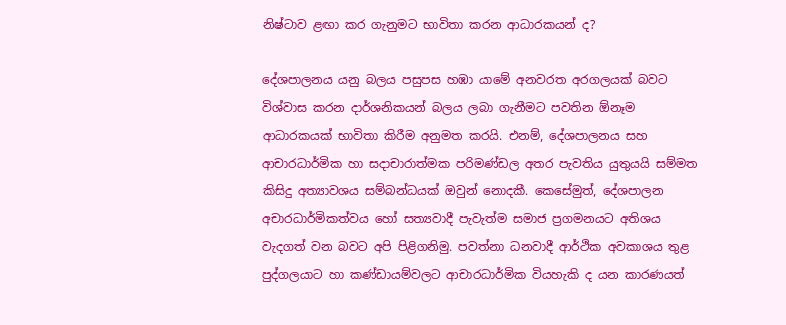නිෂ්ටාව ළඟා කර ගැනුමට භාවිතා කරන ආධාරකයන් ද?

දේශපාලනය යනු බලය පසුපස හඹා යාමේ අනවරත අරගලයක් බවට විශ්වාස කරන දාර්ශනිකයන් බලය ලබා ගැනීමට පවතින ඕනෑම ආධාරකයක් භාවිතා කිරීම අනුමත කරයි. එනම්, දේශපාලනය සහ ආචාරධාර්මික හා සදාචාරාත්මක පරිමණ්ඩල අතර පැවතිය යුතුයයි සම්මත කිසිදු අත්‍යාවශය සම්බන්ධයක් ඔවුන් නොදකී. කෙසේමුත්, දේශපාලන අචාරධාර්මිකත්වය හෝ සත්‍යවාදී පැවැත්ම සමාජ ප්‍රගමනයට අතිශය වැදගත් වන බවට අපි පිළිගනිමු. පවත්නා ධනවාදී ආර්ථික අවකාශය තුළ පුද්ගලයාට හා කණ්ඩායම්වලට ආචාරධාර්මික වියහැකි ද යන කාරණයත්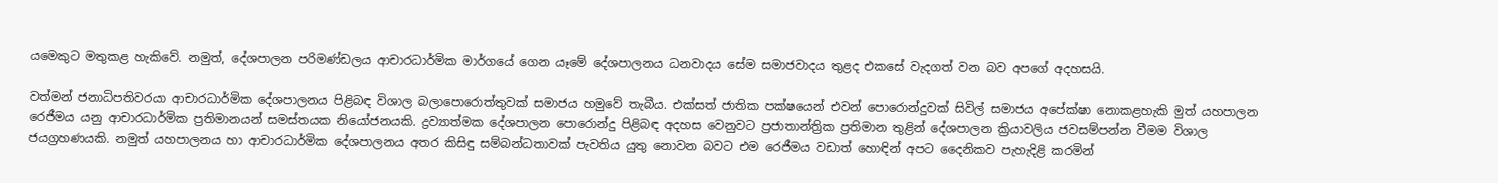යමෙකුට මතුකළ හැකිවේ. නමුත්, දේශපාලන පරිමණ්ඩලය ආචාරධාර්මික මාර්ගයේ ගෙන යෑමේ දේශපාලනය ධනවාදය සේම සමාජවාදය තුළද එකසේ වැදගත් වන බව අපගේ අදහසයි.

වත්මන් ජනාධිපතිවරයා ආචාරධාර්මික දේශපාලනය පිළිබඳ විශාල බලාපොරොත්තුවක් සමාජය හමුවේ තැබීය. එක්සත් ජාතික පක්ෂයෙන් එවන් පොරොන්දුවක් සිවිල් සමාජය අපේක්ෂා නොකළහැකි මුත් යහපාලන රෙජීමය යනු ආචාරධාර්මික ප්‍රතිමානයන් සමස්තයක නියෝජනයකි. ද්‍රව්‍යාත්මක දේශපාලන පොරොන්දු පිළිබඳ අදහස වෙනුවට ප්‍රජාතාන්ත්‍රික ප්‍රතිමාන තුළින් දේශපාලන ක්‍රියාවලිය ජවසම්පන්න වීමම විශාල ජයග්‍රහණයකි. නමුත් යහපාලනය හා ආචාරධාර්මික දේශපාලනය අතර කිසිඳු සම්බන්ධතාවක් පැවතිය යුතු නොවන බවට එම රෙජීමය වඩාත් හොඳින් අපට දෛනිකව පැහැදිළි කරමින්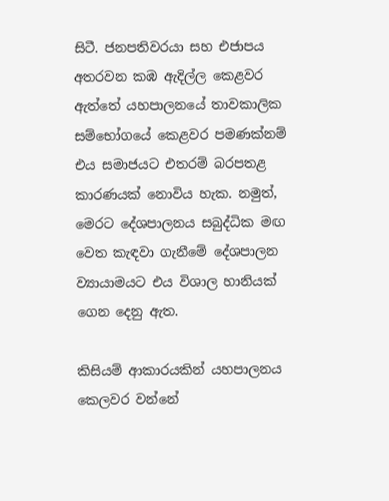සිටී. ජනපතිවරයා සහ එජාපය අතරවන කඹ ඇදිල්ල කෙළවර ඇත්තේ යහපාලනයේ තාවකාලික සම්භෝගයේ කෙළවර පමණක්නම් එය සමාජයට එතරම් බරපතළ කාරණයක් නොවිය හැක. නමුත්, මෙරට දේශපාලනය සබුද්ධික මඟ වෙත කැඳවා ගැනීමේ දේශපාලන ව්‍යායාමයට එය විශාල හානියක් ගෙන දෙනු ඇත.

කිසියම් ආකාරයකින් යහපාලනය කෙලවර වන්නේ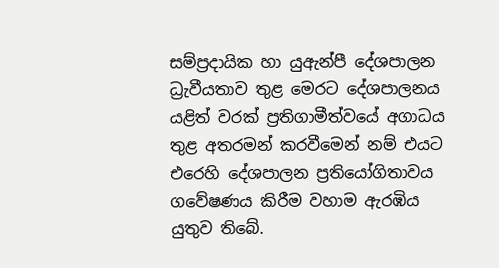සම්ප්‍රදායික හා යුඇන්පී දේශපාලන ධ්‍රැවීයතාව තුළ මෙරට දේශපාලනය යළිත් වරක් ප්‍රතිගාමීත්වයේ අගාධය තුළ අතරමන් කරවීමෙන් නම් එයට එරෙහි දේශපාලන ප්‍රතියෝගිතාවය ගවේෂණය කිරීම වහාම ඇරඹිය යුතුව තිබේ.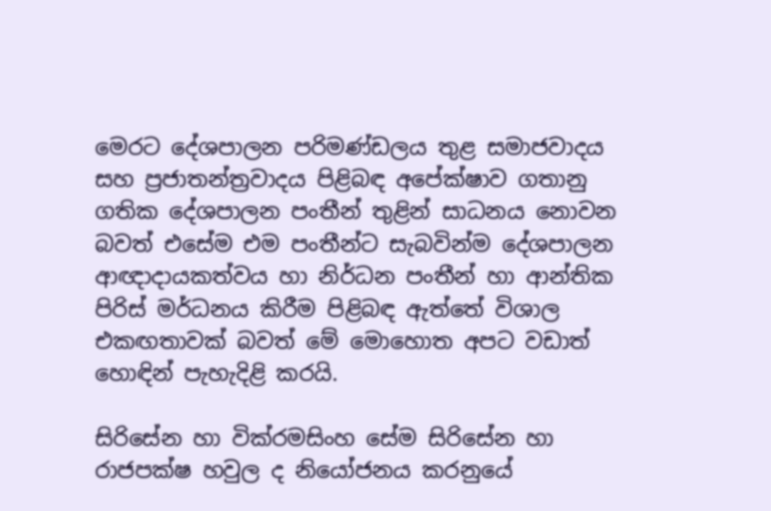මෙරට දේශපාලන පරිමණ්ඩලය තුළ සමාජවාදය සහ ප්‍රජාතන්ත්‍රවාදය පිළිබඳ අපේක්ෂාව ගතානු ගතික දේශපාලන පංතීන් තුළින් සාධනය නොවන බවත් එසේම එම පංතීන්ට සැබවින්ම දේශපාලන ආඥාදායකත්වය හා නිර්ධන පංතීන් හා ආන්තික පිරිස් මර්ධනය කිරීම පිළිබඳ ඇත්තේ විශාල එකඟතාවක් බවත් මේ මොහොත අපට වඩාත් හොඳින් පැහැදිළි කරයි.

සිරිසේන හා වික්රමසිංහ සේම සිරිසේන හා රාජපක්ෂ හවුල ද නියෝජනය කරනුයේ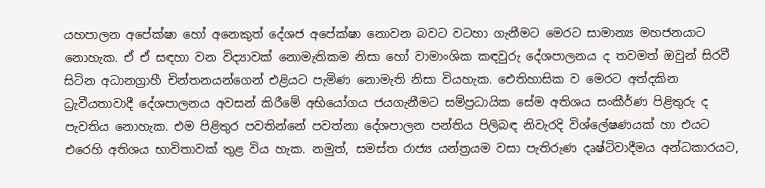යහපාලන අපේක්ෂා හෝ අනෙකුත් දේශජ අපේක්ෂා නොවන බවට වටහා ගැනීමට මෙරට සාමාන්‍ය මහජනයාට නොහැක. ඒ ඒ සඳහා වන විද්‍යාවක් නොමැතිකම නිසා හෝ වාමාංශික කඳවුරු දේශපාලනය ද තවමත් ඔවුන් සිරවී සිටින අධානග්‍රාහී චින්තනයන්ගෙන් එළියට පැමිණ නොමැති නිසා වියහැක. ඓතිහාසික ව මෙරට අත්දකින ධ්‍රැවීයතාවාදී දේශපාලනය අවසන් කිරීමේ අභියෝගය ජයගැනීමට සම්ප්‍රධායික සේම අතිශය සංකීර්ණ පිළිතුරු ද පැවතිය නොහැක. එම පිළිතුර පවතින්නේ පවත්නා දේශපාලන පන්තිය පිලිබඳ නිවැරදි විශ්ලේෂණයක් හා එයට එරෙහි අතිශය භාවිතාවක් තුළ විය හැක. නමුත්, සමස්ත රාජ්‍ය යන්ත්‍රයම වසා පැතිරුණ දෘෂ්ටිවාදීමය අන්ධකාරයට,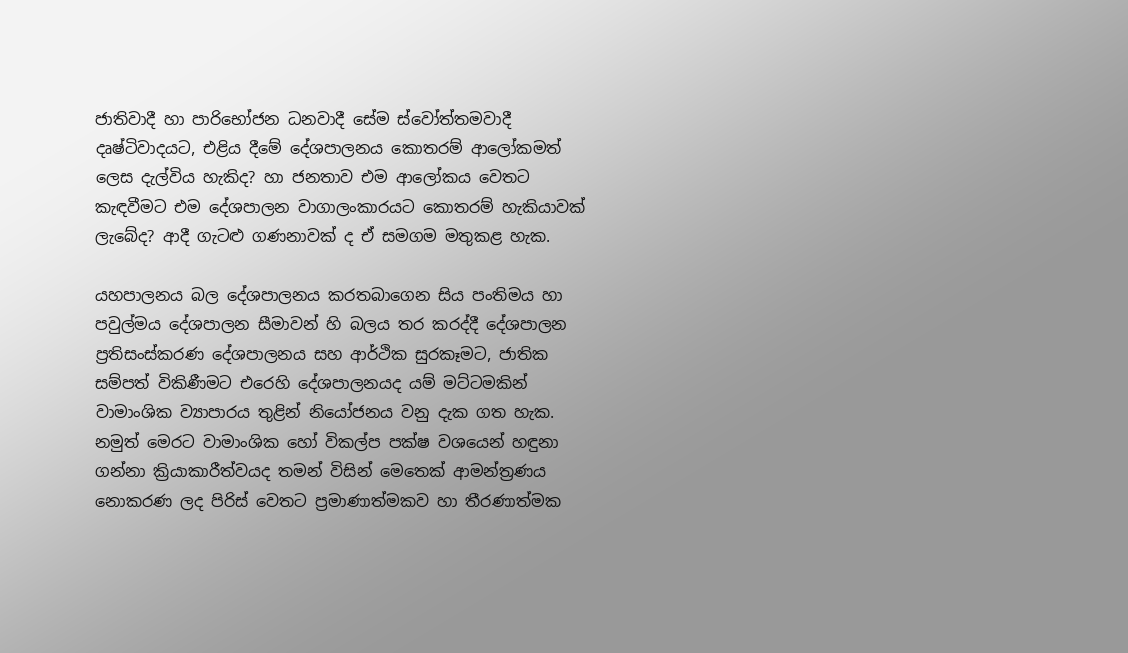ජාතිවාදී හා පාරිභෝජන ධනවාදී සේම ස්වෝත්තමවාදී දෘෂ්ටිවාදයට, එළිය දීමේ දේශපාලනය කොතරම් ආලෝකමත් ලෙස දැල්විය හැකිද? හා ජනතාව එම ආලෝකය වෙතට කැඳවීමට එම දේශපාලන වාගාලංකාරයට කොතරම් හැකියාවක් ලැබේද? ආදී ගැටළු ගණනාවක් ද ඒ සමගම මතුකළ හැක.

යහපාලනය බල දේශපාලනය කරතබාගෙන සිය පංතිමය හා පවුල්මය දේශපාලන සීමාවන් හි බලය තර කරද්දී දේශපාලන ප්‍රතිසංස්කරණ දේශපාලනය සහ ආර්ථික සුරකෑමට, ජාතික සම්පත් විකිණීමට එරෙහි දේශපාලනයද යම් මට්ටමකින් වාමාංශික ව්‍යාපාරය තුළින් නියෝජනය වනු දැක ගත හැක. නමුත් මෙරට වාමාංශික හෝ විකල්ප පක්ෂ වශයෙන් හඳුනා ගන්නා ක්‍රියාකාරීත්වයද තමන් විසින් මෙතෙක් ආමන්ත්‍රණය නොකරණ ලද පිරිස් වෙතට ප්‍රමාණාත්මකව හා තීරණාත්මක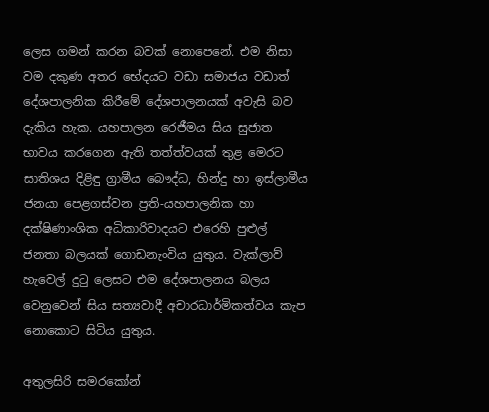ලෙස ගමන් කරන බවක් නොපෙනේ. එම නිසා වම දකුණ අතර භේදයට වඩා සමාජය වඩාත් දේශපාලනික කිරීමේ දේශපාලනයක් අවැසි බව දැකිය හැක. යහපාලන රෙජීමය සිය සුජාත භාවය කරගෙන ඇති තත්ත්වයක් තුළ මෙරට සාතිශය දිළිඳු ග්‍රාමීය බෞද්ධ, හින්දු හා ඉස්ලාමීය ජනයා පෙළගස්වන ප්‍රති-යහපාලනික හා දක්ෂිණාංශික අධිකාරිවාදයට එරෙහි පුළුල් ජනතා බලයක් ගොඩනැංවිය යුතුය. වැක්ලාව් හැවෙල් දුටු ලෙසට එම දේශපාලනය බලය වෙනුවෙන් සිය සත්‍යවාදී අචාරධාර්මිකත්වය කැප නොකොට සිටිය යුතුය.

අතුලසිරි සමරක‍ෝන්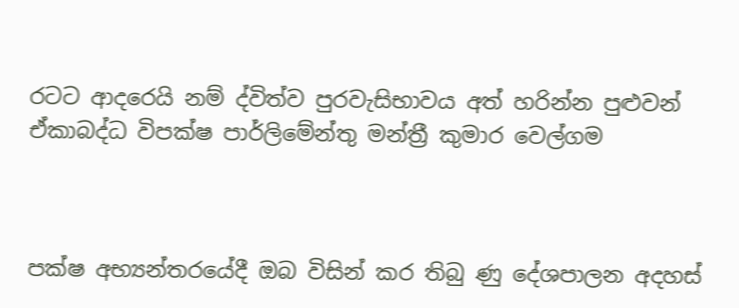රටට ආදරෙයි නම් ද්විත්ව පුරවැසිභාවය අත් හරින්න පුළුවන් ඒකාබද්ධ විපක්ෂ පාර්ලිමේන්තු මන්ත්‍රී කුමාර වෙල්ගම



පක්ෂ අභ්‍යන්තරයේදී ඔබ විසින් කර තිබු ණු දේශපාලන අදහස්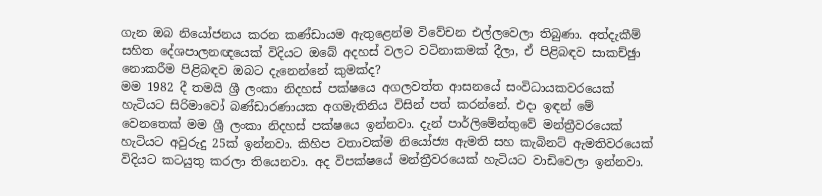ගැන ඔබ නියෝජනය කරන කණ්ඩායම ඇතුළෙන්ම විවේචන එල්ලවෙලා තිබුණා. අත්දැකීම් සහිත දේශපාලනඥයෙක් විදියට ඔබේ අදහස් වලට වටිනාකමක් දීලා, ඒ පිළිබඳව සාකච්ඡුා නොකරීම පිළිබඳව ඔබට දැනෙන්නේ කුමක්ද?
මම 1982 දී තමයි ශ්‍රී ලංකා නිදහස් පක්ෂයෙ අගලවත්ත ආසනයේ සංවිධායකවරයෙක් හැටියට සිරිමාවෝ බණ්ඩාරණායක අගමැතිනිය විසින් පත් කරන්නේ. එදා ඉඳන් මේ වෙනතෙක් මම ශ්‍රී ලංකා නිදහස් පක්ෂයෙ ඉන්නවා. දැන් පාර්ලිමේන්තුවේ මන්ත්‍රීවරයෙක් හැටියට අවුරුදු 25ක් ඉන්නවා. කිහිප වතාවක්ම නියෝජ්‍ය ඇමති සහ කැබිනට් ඇමතිවරයෙක් විදියට කටයුතු කරලා තියෙනවා. අද විපක්ෂයේ මන්ත්‍රීවරයෙක් හැටියට වාඩිවෙලා ඉන්නවා.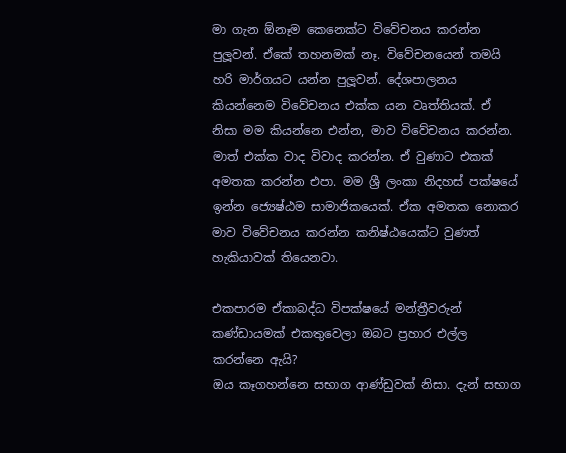මා ගැන ඕනෑම කෙනෙක්ට විවේචනය කරන්න පුලූ‍වන්. ඒකේ තහනමක් නෑ. විවේචනයෙන් තමයි හරි මාර්ගයට යන්න පුලූ‍වන්. දේශපාලනය කියන්නෙම විවේචනය එක්ක යන වෘත්තියක්. ඒ නිසා මම කියන්නෙ එන්න, මාව විවේචනය කරන්න. මාත් එක්ක වාද විවාද කරන්න. ඒ වුණාට එකක් අමතක කරන්න එපා. මම ශ්‍රී ලංකා නිදහස් පක්ෂයේ ඉන්න ජ්‍යෙෂ්ඨම සාමාජිකයෙක්. ඒක අමතක නොකර මාව විවේචනය කරන්න කනිෂ්ඨයෙක්ට වුණත් හැකියාවක් තියෙනවා.

එකපාරම ඒකාබද්ධ විපක්ෂයේ මන්ත්‍රීවරුන් කණ්ඩායමක් එකතුවෙලා ඔබට ප්‍රහාර එල්ල කරන්නෙ ඇයි?
ඔය කෑගහන්නෙ සභාග ආණ්ඩුවක් නිසා. දැන් සභාග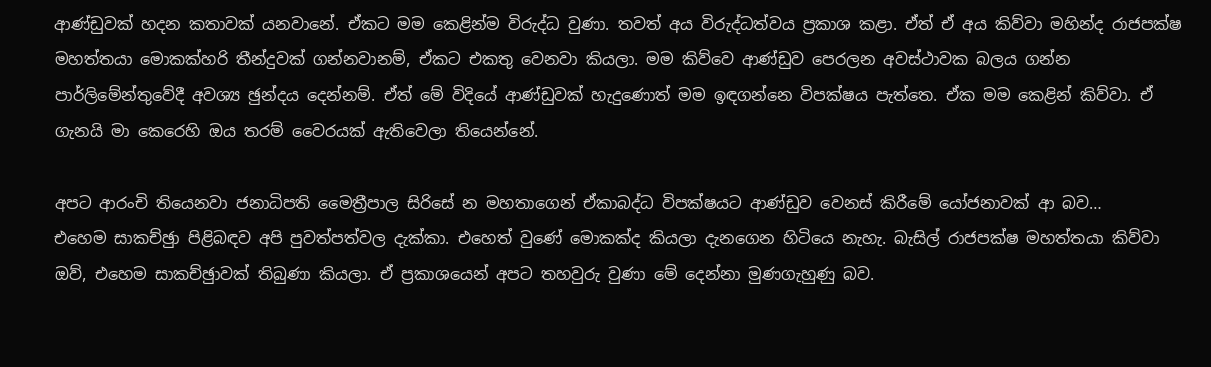ආණ්ඩුවක් හදන කතාවක් යනවානේ. ඒකට මම කෙළින්ම විරුද්ධ වුණා. තවත් අය විරුද්ධත්වය ප්‍රකාශ කළා. ඒත් ඒ අය කිව්වා මහින්ද රාජපක්ෂ මහත්තයා මොකක්හරි තීන්දුවක් ගන්නවානම්, ඒකට එකතු වෙනවා කියලා. මම කිව්වෙ ආණ්ඩුව පෙරලන අවස්ථාවක බලය ගන්න පාර්ලිමේන්තුවේදී අවශ්‍ය ඡුන්දය දෙන්නම්. ඒත් මේ විදියේ ආණ්ඩුවක් හැදුණොත් මම ඉඳගන්නෙ විපක්ෂය පැත්තෙ. ඒක මම කෙළින් කිව්වා. ඒ ගැනයි මා කෙරෙහි ඔය තරම් වෛරයක් ඇතිවෙලා තියෙන්නේ.

අපට ආරංචි තියෙනවා ජනාධිපති මෛත්‍රීපාල සිරිසේ න මහතාගෙන් ඒකාබද්ධ විපක්ෂයට ආණ්ඩුව වෙනස් කිරීමේ යෝජනාවක් ආ බව…
එහෙම සාකච්ඡුා පිළිබඳව අපි පුවත්පත්වල දැක්කා. එහෙත් වුණේ මොකක්ද කියලා දැනගෙන හිටියෙ නැහැ. බැසිල් රාජපක්ෂ මහත්තයා කිව්වා ඔව්, එහෙම සාකච්ඡුාවක් තිබුණා කියලා. ඒ ප්‍රකාශයෙන් අපට තහවුරු වුණා මේ දෙන්නා මුණගැහුණු බව.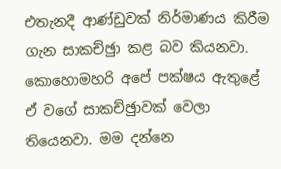එතැනදී ආණ්ඩුවක් නිර්මාණය කිරීම ගැන සාකච්ඡුා කළ බව කියනවා. කොහොමහරි අපේ පක්ෂය ඇතුළේ ඒ වගේ සාකච්ඡුාවක් වෙලා තියෙනවා. මම දන්නෙ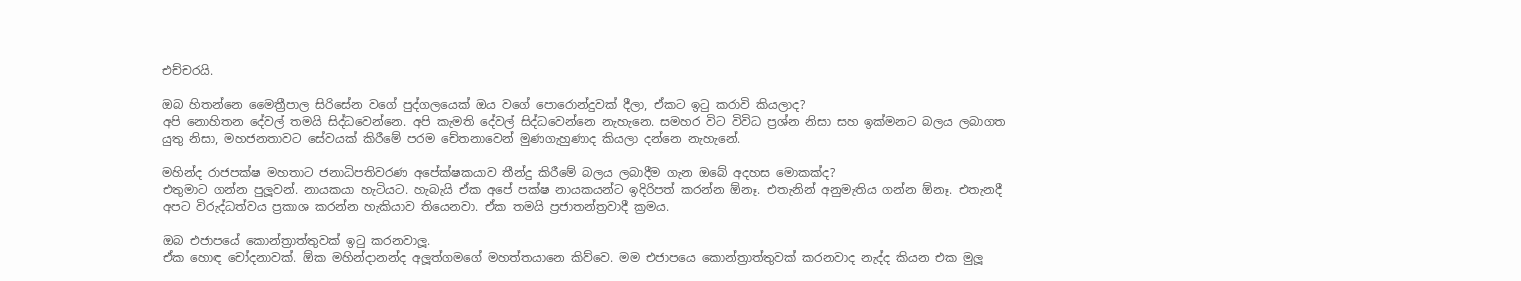එච්චරයි.

ඔබ හිතන්නෙ මෛත්‍රීපාල සිරිසේන වගේ පුද්ගලයෙක් ඔය වගේ පොරොන්දුවක් දීලා, ඒකට ඉටු කරාවි කියලාද?
අපි නොහිතන දේවල් තමයි සිද්ධවෙන්නෙ. අපි කැමති දේවල් සිද්ධවෙන්නෙ නැහැනෙ. සමහර විට විවිධ ප්‍රශ්න නිසා සහ ඉක්මනට බලය ලබාගත යුතු නිසා, මහජනතාවට සේවයක් කිරීමේ පරම චේතනාවෙන් මුණගැහුණාද කියලා දන්නෙ නැහැනේ.

මහින්ද රාජපක්ෂ මහතාට ජනාධිපතිවරණ අපේක්ෂකයාව තීන්දු කිරීමේ බලය ලබාදීම ගැන ඔබේ අදහස මොකක්ද?
එතුමාට ගන්න පුලූ‍වන්. නායකයා හැටියට. හැබැයි ඒක අපේ පක්ෂ නායකයන්ට ඉදිරිපත් කරන්න ඕනෑ. එතැනින් අනුමැතිය ගන්න ඕනෑ. එතැනදී අපට විරුද්ධත්වය ප්‍රකාශ කරන්න හැකියාව තියෙනවා. ඒක තමයි ප්‍රජාතන්ත්‍රවාදී ක්‍රමය.

ඔබ එජාපයේ කොන්ත්‍රාත්තුවක් ඉටු කරනවාලූ‍.
ඒක හොඳ චෝදනාවක්. ඕක මහින්දානන්ද අලූ‍ත්ගමගේ මහත්තයානෙ කිව්වෙ. මම එජාපයෙ කොන්ත්‍රාත්තුවක් කරනවාද නැද්ද කියන එක මුලූ‍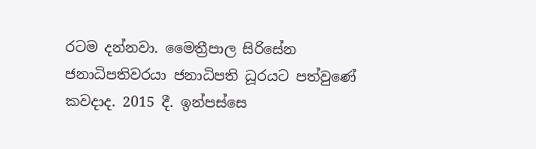රටම දන්නවා. මෛත්‍රීපාල සිරිසේන ජනාධිපතිවරයා ජනාධිපති ධූරයට පත්වුණේ කවදාද. 2015 දී. ඉන්පස්සෙ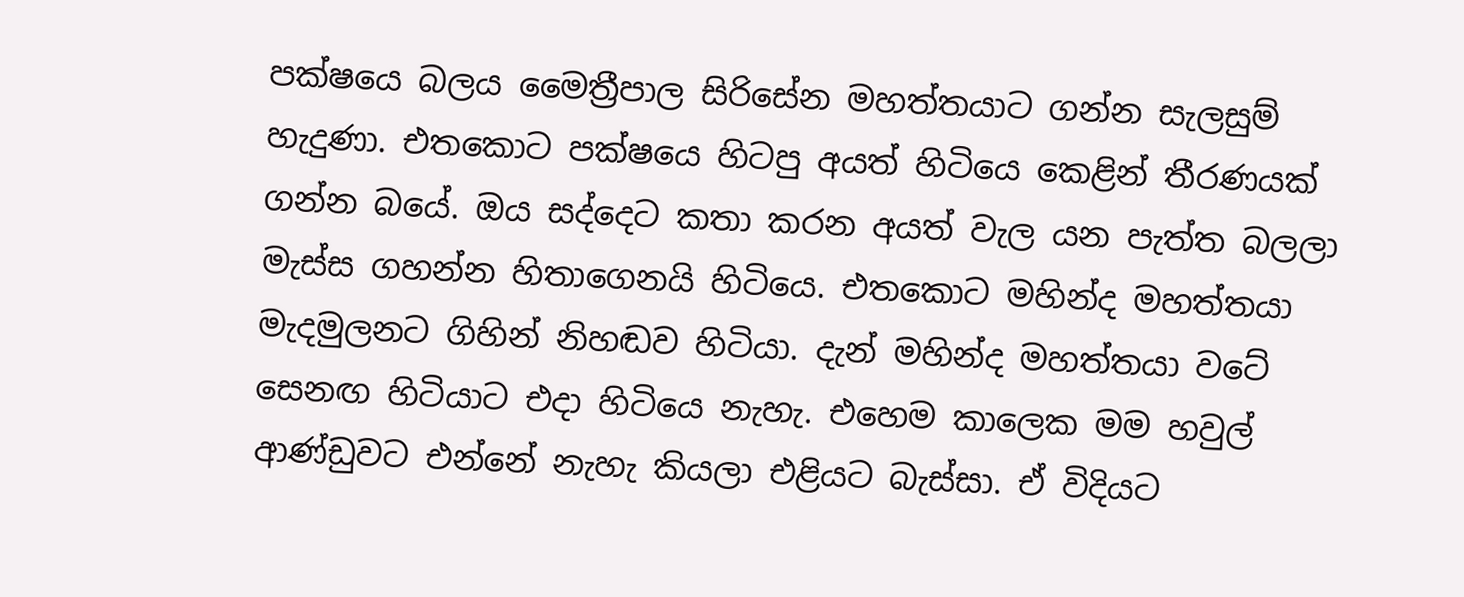පක්ෂයෙ බලය මෛත්‍රීපාල සිරිසේන මහත්තයාට ගන්න සැලසුම් හැදුණා. එතකොට පක්ෂයෙ හිටපු අයත් හිටියෙ කෙළින් තීරණයක් ගන්න බයේ. ඔය සද්දෙට කතා කරන අයත් වැල යන පැත්ත බලලා මැස්ස ගහන්න හිතාගෙනයි හිටියෙ. එතකොට මහින්ද මහත්තයා මැදමුලනට ගිහින් නිහඬව හිටියා. දැන් මහින්ද මහත්තයා වටේ සෙනඟ හිටියාට එදා හිටියෙ නැහැ. එහෙම කාලෙක මම හවුල් ආණ්ඩුවට එන්නේ නැහැ කියලා එළියට බැස්සා. ඒ විදියට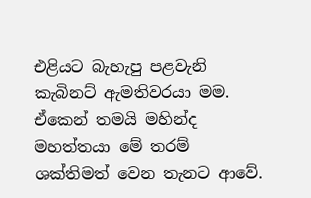එළියට බැහැපු පළවැනි කැබිනට් ඇමතිවරයා මම. ඒකෙන් තමයි මහින්ද මහත්තයා මේ තරම් ශක්තිමත් වෙන තැනට ආවේ.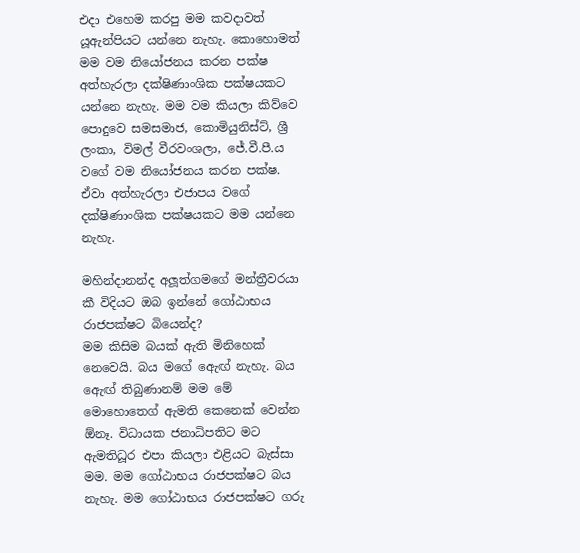එදා එහෙම කරපු මම කවදාවත් යූඇන්පියට යන්නෙ නැහැ. කොහොමත් මම වම නියෝජනය කරන පක්ෂ අත්හැරලා දක්ෂිණාංශික පක්ෂයකට යන්නෙ නැහැ. මම වම කියලා කිව්වෙ පොදුවෙ සමසමාජ, කොමියුනිස්ට්, ශ්‍රී ලංකා, විමල් වීරවංශලා, ජේ.වී.පී.ය වගේ වම නියෝජනය කරන පක්ෂ. ඒවා අත්හැරලා එජාපය වගේ දක්ෂිණාංශික පක්ෂයකට මම යන්නෙ නැහැ.

මහින්දානන්ද අලූ‍ත්ගමගේ මන්ත්‍රීවරයා කී විදියට ඔබ ඉන්නේ ගෝඨාභය රාජපක්ෂට බියෙන්ද?
මම කිසිම බයක් ඇති මිනිහෙක් නෙවෙයි. බය මගේ ඇෙඟ් නැහැ. බය ඇෙඟ් තිබුණානම් මම මේ මොහොතෙග් ඇමති කෙනෙක් වෙන්න ඕනෑ. විධායක ජනාධිපතිට මට ඇමතිධූර එපා කියලා එළියට බැස්සා මම. මම ගෝඨාභය රාජපක්ෂට බය නැහැ. මම ගෝඨාභය රාජපක්ෂට ගරු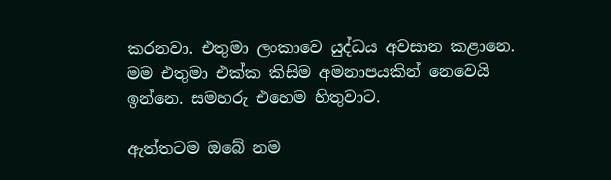කරනවා. එතුමා ලංකාවෙ යුද්ධය අවසාන කළානෙ. මම එතුමා එක්ක කිසිම අමනාපයකින් නෙවෙයි ඉන්නෙ. සමහරු එහෙම හිතුවාට.

ඇත්තටම ඔබේ නම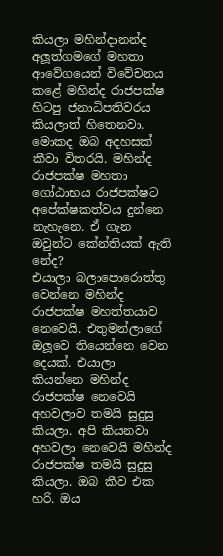කියලා මහින්දානන්ද අලූ‍ත්ගමගේ මහතා ආවේගයෙන් විවේචනය කළේ මහින්ද රාජපක්ෂ හිටපු ජනාධිපතිවරය කියලාත් හිතෙනවා. මොකද ඔබ අදහසක් කීවා විතරයි. මහින්ද රාජපක්ෂ මහතා ගෝඨාභය රාජපක්ෂට අපේක්ෂකත්වය දුන්නෙ නැහැනෙ. ඒ ගැන ඔවුන්ට කේන්තියක් ඇති නේද?
එයාලා බලාපොරොත්තු වෙන්නෙ මහින්ද රාජපක්ෂ මහත්තයාව නෙවෙයි. එතුමන්ලාගේ ඔලූ‍වෙ තියෙන්නෙ වෙන දෙයක්. එයාලා කියන්නෙ මහින්ද රාජපක්ෂ නෙවෙයි අහවලාව තමයි සුදුසු කියලා. අපි කියනවා අහවලා නෙවෙයි මහින්ද රාජපක්ෂ තමයි සුදුසු කියලා. ඔබ කීව එක හරි. ඔය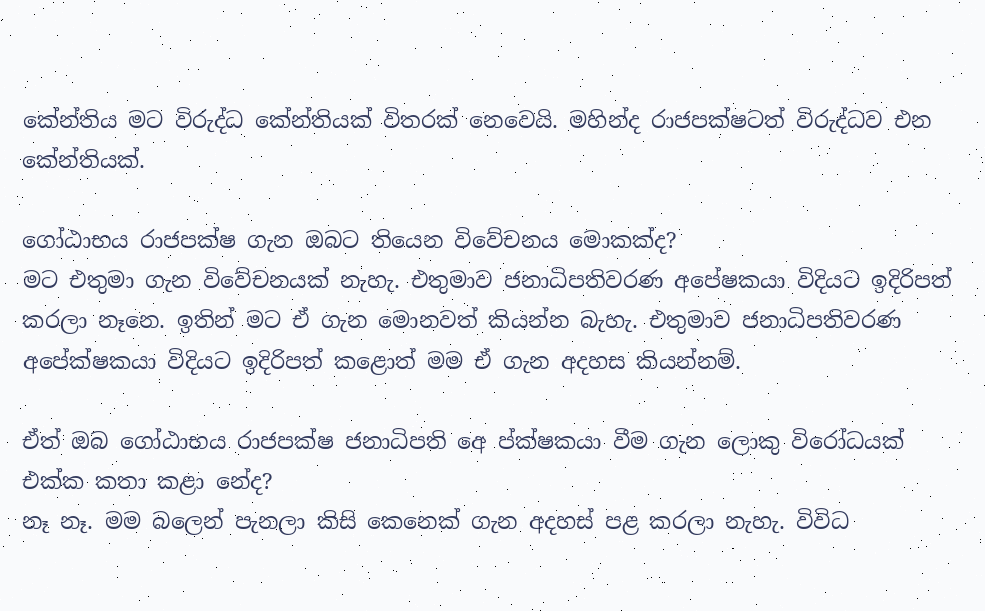කේන්තිය මට විරුද්ධ කේන්තියක් විතරක් නෙවෙයි. මහින්ද රාජපක්ෂටත් විරුද්ධව එන කේන්තියක්.

ගෝඨාභය රාජපක්ෂ ගැන ඔබට තියෙන විවේචනය මොකක්ද?
මට එතුමා ගැන විවේචනයක් නැහැ. එතුමාව ජනාධිපතිවරණ අපේෂකයා විදියට ඉදිරිපත් කරලා නෑනෙ. ඉතින් මට ඒ ගැන මොනවත් කියන්න බැහැ. එතුමාව ජනාධිපතිවරණ අපේක්ෂකයා විදියට ඉදිරිපත් කළොත් මම ඒ ගැන අදහස කියන්නම්.

ඒත් ඔබ ගෝඨාභය රාජපක්ෂ ජනාධිපති අෙ ප්ක්ෂකයා වීම ගැන ලොකු විරෝධයක් එක්ක කතා කළා නේද?
නෑ නෑ. මම බලෙන් පැනලා කිසි කෙනෙක් ගැන අදහස් පළ කරලා නැහැ. විවිධ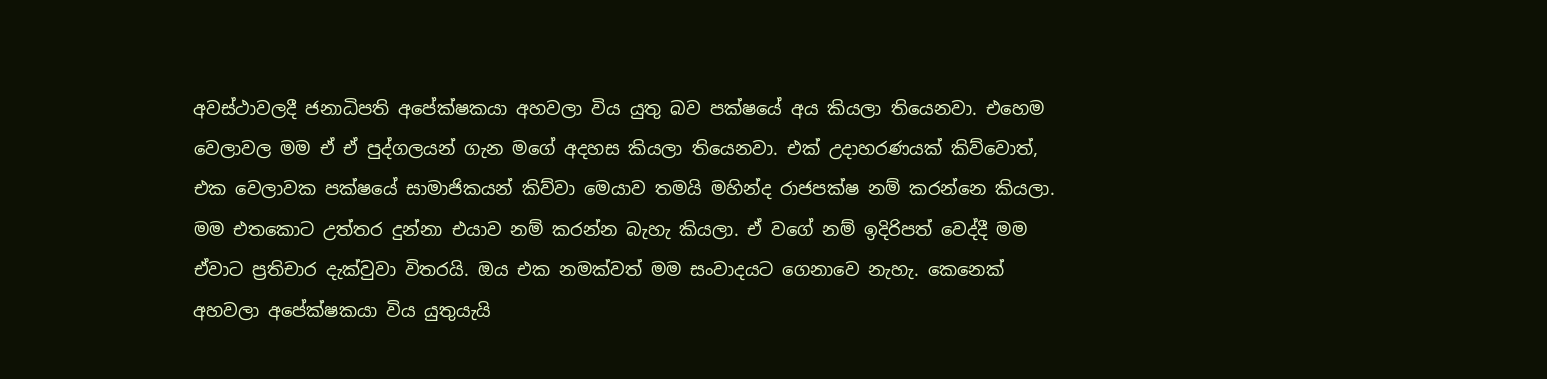අවස්ථාවලදී ජනාධිපති අපේක්ෂකයා අහවලා විය යුතු බව පක්ෂයේ අය කියලා තියෙනවා. එහෙම වෙලාවල මම ඒ ඒ පුද්ගලයන් ගැන මගේ අදහස කියලා තියෙනවා. එක් උදාහරණයක් කිව්වොත්, එක වෙලාවක පක්ෂයේ සාමාජිකයන් කිව්වා මෙයාව තමයි මහින්ද රාජපක්ෂ නම් කරන්නෙ කියලා. මම එතකොට උත්තර දුන්නා එයාව නම් කරන්න බැහැ කියලා. ඒ වගේ නම් ඉදිරිපත් වෙද්දී මම ඒවාට ප්‍රතිචාර දැක්වුවා විතරයි. ඔය එක නමක්වත් මම සංවාදයට ගෙනාවෙ නැහැ. කෙනෙක් අහවලා අපේක්ෂකයා විය යුතුයැයි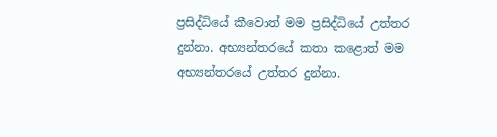ප්‍රසිද්ධියේ කීවොත් මම ප්‍රසිද්ධියේ උත්තර දුන්නා. අභ්‍යන්තරයේ කතා කළොත් මම අභ්‍යන්තරයේ උත්තර දුන්නා.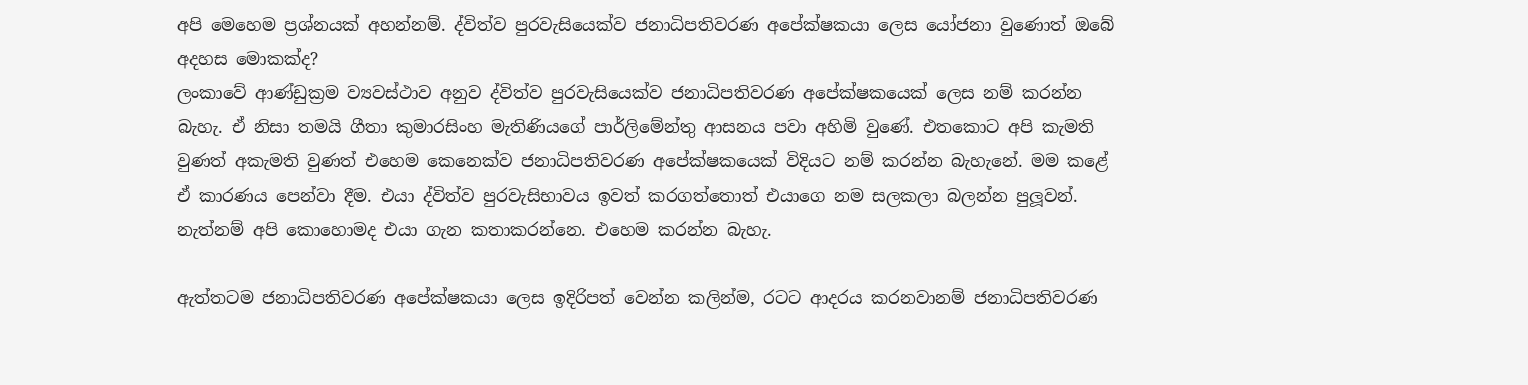අපි මෙහෙම ප්‍රශ්නයක් අහන්නම්. ද්විත්ව පුරවැසියෙක්ව ජනාධිපතිවරණ අපේක්ෂකයා ලෙස යෝජනා වුණොත් ඔබේ අදහස මොකක්ද?
ලංකාවේ ආණ්ඩුක්‍රම ව්‍යවස්ථාව අනුව ද්විත්ව පුරවැසියෙක්ව ජනාධිපතිවරණ අපේක්ෂකයෙක් ලෙස නම් කරන්න බැහැ. ඒ නිසා තමයි ගීතා කුමාරසිංහ මැතිණියගේ පාර්ලිමේන්තු ආසනය පවා අහිමි වුණේ. එතකොට අපි කැමති වුණත් අකැමති වුණත් එහෙම කෙනෙක්ව ජනාධිපතිවරණ අපේක්ෂකයෙක් විදියට නම් කරන්න බැහැනේ. මම කළේ ඒ කාරණය පෙන්වා දීම. එයා ද්විත්ව පුරවැසිභාවය ඉවත් කරගත්තොත් එයාගෙ නම සලකලා බලන්න පුලූ‍වන්. නැත්නම් අපි කොහොමද එයා ගැන කතාකරන්නෙ. එහෙම කරන්න බැහැ.

ඇත්තටම ජනාධිපතිවරණ අපේක්ෂකයා ලෙස ඉදිරිපත් වෙන්න කලින්ම, රටට ආදරය කරනවානම් ජනාධිපතිවරණ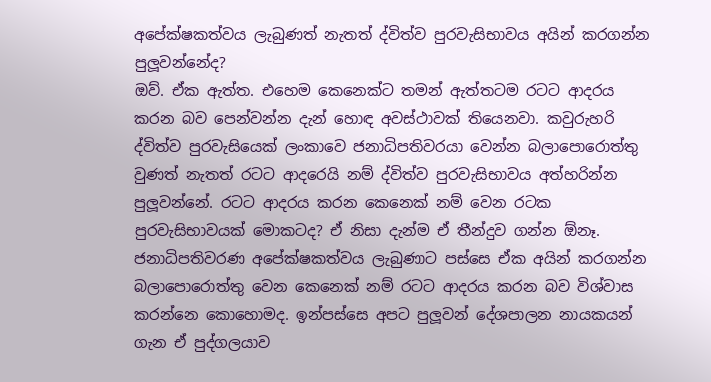අපේක්ෂකත්වය ලැබුණත් නැතත් ද්විත්ව පුරවැසිභාවය අයින් කරගන්න පුලූ‍වන්නේද?
ඔව්. ඒක ඇත්ත. එහෙම කෙනෙක්ට තමන් ඇත්තටම රටට ආදරය කරන බව පෙන්වන්න දැන් හොඳ අවස්ථාවක් තියෙනවා. කවුරුහරි ද්විත්ව පුරවැසියෙක් ලංකාවෙ ජනාධිපතිවරයා වෙන්න බලාපොරොත්තු වුණත් නැතත් රටට ආදරෙයි නම් ද්විත්ව පුරවැසිභාවය අත්හරින්න පුලූ‍වන්නේ. රටට ආදරය කරන කෙනෙක් නම් වෙන රටක පුරවැසිභාවයක් මොකටද? ඒ නිසා දැන්ම ඒ තීන්දුව ගන්න ඕනෑ. ජනාධිපතිවරණ අපේක්ෂකත්වය ලැබුණාට පස්සෙ ඒක අයින් කරගන්න බලාපොරොත්තු වෙන කෙනෙක් නම් රටට ආදරය කරන බව විශ්වාස කරන්නෙ කොහොමද. ඉන්පස්සෙ අපට පුලූ‍වන් දේශපාලන නායකයන් ගැන ඒ පුද්ගලයාව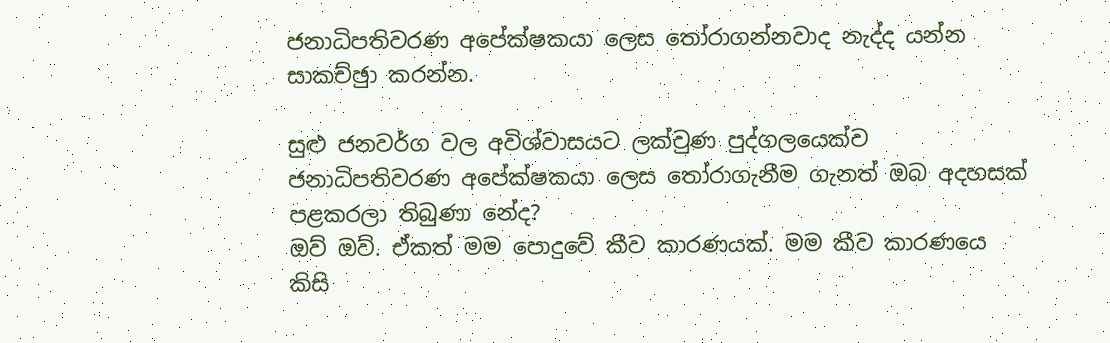ජනාධිපතිවරණ අපේක්ෂකයා ලෙස තෝරාගන්නවාද නැද්ද යන්න සාකච්ඡුා කරන්න.

සුළු ජනවර්ග වල අවිශ්වාසයට ලක්වුණ පුද්ගලයෙක්ව ජනාධිපතිවරණ අපේක්ෂකයා ලෙස තෝරාගැනීම ගැනත් ඔබ අදහසක් පළකරලා තිබුණා නේද?
ඔව් ඔව්. ඒකත් මම පොදුවේ කීව කාරණයක්. මම කීව කාරණයෙ කිසි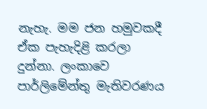නැහැ. මම ජන හමුවකදී ඒක පැහැදිළි කරලා දුන්නා. ලංකාවෙ පාර්ලිමේන්තු මැතිවරණය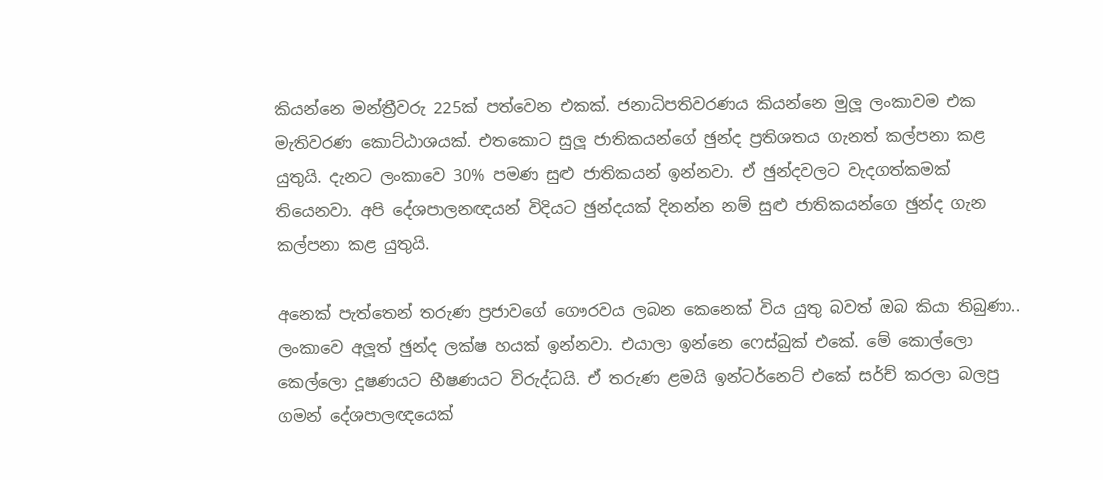කියන්නෙ මන්ත්‍රීවරු 225ක් පත්වෙන එකක්. ජනාධිපතිවරණය කියන්නෙ මුලූ‍ ලංකාවම එක මැතිවරණ කොට්ඨාශයක්. එතකොට සුලූ‍ ජාතිකයන්ගේ ඡුන්ද ප්‍රතිශතය ගැනත් කල්පනා කළ යුතුයි. දැනට ලංකාවෙ 30% පමණ සුළු ජාතිකයන් ඉන්නවා. ඒ ඡුන්දවලට වැදගත්කමක් තියෙනවා. අපි දේශපාලනඥයන් විදියට ඡුන්දයක් දිනන්න නම් සුළු ජාතිකයන්ගෙ ඡුන්ද ගැන කල්පනා කළ යුතුයි.

අනෙක් පැත්තෙන් තරුණ ප්‍රජාවගේ ගෞරවය ලබන කෙනෙක් විය යුතු බවත් ඔබ කියා තිබුණා..
ලංකාවෙ අලූ‍ත් ඡුන්ද ලක්ෂ හයක් ඉන්නවා. එයාලා ඉන්නෙ ෆෙස්බුක් එකේ. මේ කොල්ලො කෙල්ලො දූෂණයට භීෂණයට විරුද්ධයි. ඒ තරුණ ළමයි ඉන්ටර්නෙට් එකේ සර්ච් කරලා බලපු ගමන් දේශපාලඥයෙක්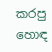කරපු හොඳ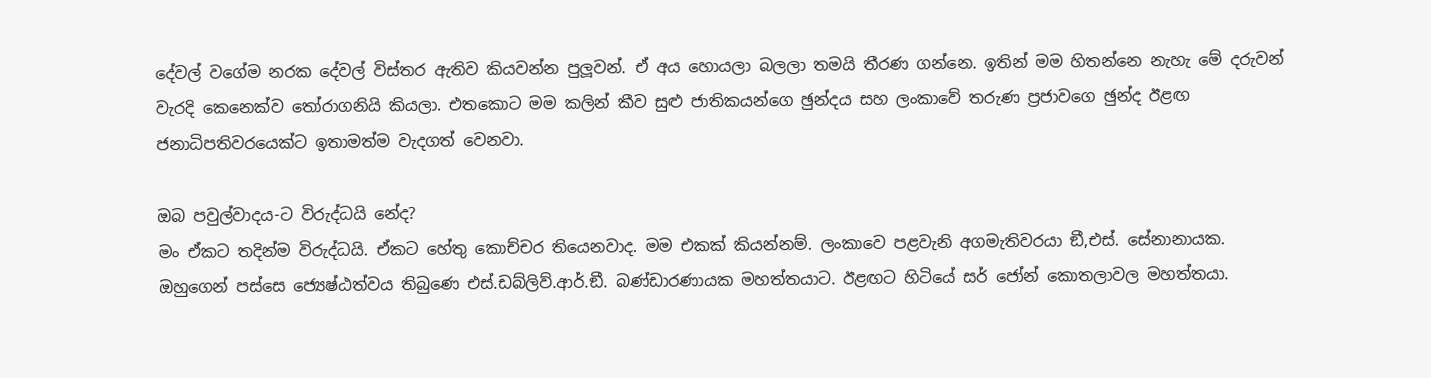දේවල් වගේම නරක දේවල් විස්තර ඇතිව කියවන්න පුලූ‍වන්. ඒ අය හොයලා බලලා තමයි තීරණ ගන්නෙ. ඉතින් මම හිතන්නෙ නැහැ මේ දරුවන් වැරදි කෙනෙක්ව තෝරාගනියි කියලා. එතකොට මම කලින් කීව සුළු ජාතිකයන්ගෙ ඡුන්දය සහ ලංකාවේ තරුණ ප්‍රජාවගෙ ඡුන්ද ඊළඟ ජනාධිපතිවරයෙක්ට ඉතාමත්ම වැදගත් වෙනවා.

ඔබ පවුල්වාදය-ට විරුද්ධයි නේද?
මං ඒකට තදින්ම විරුද්ධයි. ඒකට හේතු කොච්චර තියෙනවාද. මම එකක් කියන්නම්. ලංකාවෙ පළවැනි අගමැතිවරයා ඞී,එස්. සේනානායක. ඔහුගෙන් පස්සෙ ජ්‍යෙෂ්ඨත්වය තිබුණෙ එස්.ඩබ්ලිව්.ආර්.ඞී. බණ්ඩාරණායක මහත්තයාට. ඊළඟට හිටියේ සර් ජෝන් කොතලාවල මහත්තයා.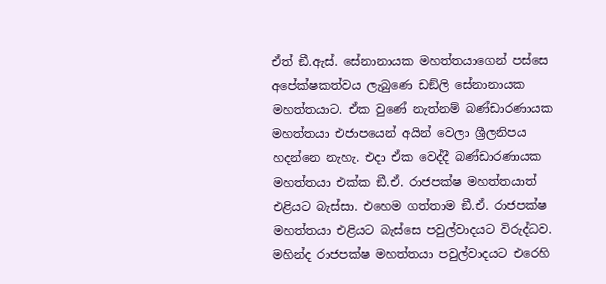ඒත් ඞී.ඇස්. සේනානායක මහත්තයාගෙන් පස්සෙ අපේක්ෂකත්වය ලැබුණෙ ඩඞ්ලි සේනානායක මහත්තයාට. ඒක වුණේ නැත්නම් බණ්ඩාරණායක මහත්තයා එජාපයෙන් අයින් වෙලා ශ්‍රීලනිපය හදන්නෙ නැහැ. එදා ඒක වෙද්දී බණ්ඩාරණායක මහත්තයා එක්ක ඞී.ඒ. රාජපක්ෂ මහත්තයාත් එළියට බැස්සා. එහෙම ගත්තාම ඞී.ඒ. රාජපක්ෂ මහත්තයා එළියට බැස්සෙ පවුල්වාදයට විරුද්ධව. මහින්ද රාජපක්ෂ මහත්තයා පවුල්වාදයට එරෙහි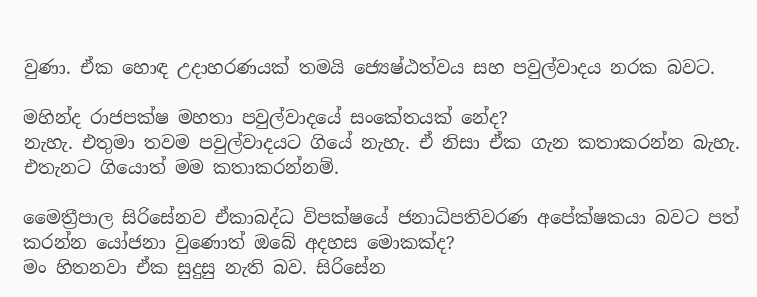වුණා. ඒක හොඳ උදාහරණයක් තමයි ජ්‍යෙෂ්ඨත්වය සහ පවුල්වාදය නරක බවට.

මහින්ද රාජපක්ෂ මහතා පවුල්වාදයේ සංකේතයක් නේද?
නැහැ. එතුමා තවම පවුල්වාදයට ගියේ නැහැ. ඒ නිසා ඒක ගැන කතාකරන්න බැහැ. එතැනට ගියොත් මම කතාකරන්නම්.

මෛත්‍රීපාල සිරිසේනව ඒකාබද්ධ විපක්ෂයේ ජනාධිපතිවරණ අපේක්ෂකයා බවට පත් කරන්න යෝජනා වුණොත් ඔබේ අදහස මොකක්ද?
මං හිතනවා ඒක සුදුසු නැති බව. සිරිසේන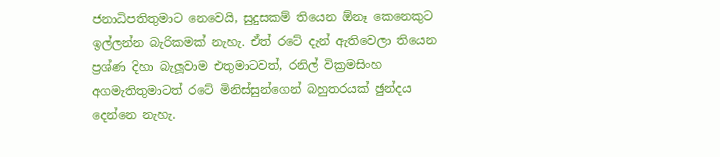ජනාධිපතිතුමාට නෙවෙයි, සුදුසකම් තියෙන ඕනෑ කෙනෙකුට ඉල්ලන්න බැරිකමක් නැහැ. ඒත් රටේ දැන් ඇතිවෙලා තියෙන ප්‍රශ්ණ දිහා බැලූ‍වාම එතුමාටවත්, රනිල් වික්‍රමසිංහ අගමැතිතුමාටත් රටේ මිනිස්සුන්ගෙන් බහුතරයක් ඡුන්දය දෙන්නෙ නැහැ.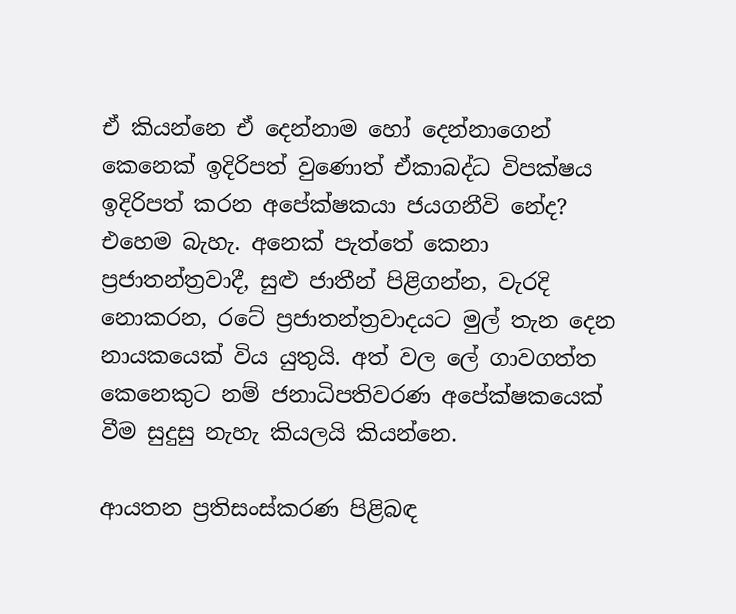ඒ කියන්නෙ ඒ දෙන්නාම හෝ දෙන්නාගෙන් කෙනෙක් ඉදිරිපත් වුණොත් ඒකාබද්ධ විපක්ෂය ඉදිරිපත් කරන අපේක්ෂකයා ජයගනීවි නේද?
එහෙම බැහැ. අනෙක් පැත්තේ කෙනා ප්‍රජාතන්ත්‍රවාදී, සුළු ජාතීන් පිළිගන්න, වැරදි නොකරන, රටේ ප්‍රජාතන්ත්‍රවාදයට මුල් තැන දෙන නායකයෙක් විය යුතුයි. අත් වල ලේ ගාවගත්ත කෙනෙකුට නම් ජනාධිපතිවරණ අපේක්ෂකයෙක් වීම සුදුසු නැහැ කියලයි කියන්නෙ.

ආයතන ප්‍රතිසංස්කරණ පිළිබඳ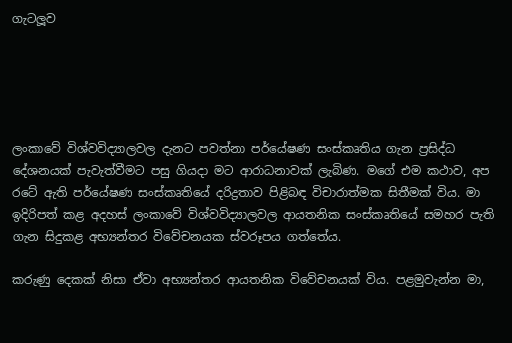ගැටලූව





ලංකාවේ විශ්වවිද්‍යාලවල දැනට පවත්නා පර්යේෂණ සංස්කෘතිය ගැන ප්‍රසිද්ධ දේශනයක් පැවැත්වීමට පසු ගියදා මට ආරාධනාවක් ලැබිණ. මගේ එම කථාව, අප රටේ ඇති පර්යේෂණ සංස්කෘතියේ දරිද්‍රතාව පිළිබඳ විචාරාත්මක සිතීමක් විය. මා ඉදිරිපත් කළ අදහස් ලංකාවේ විශ්වවිද්‍යාලවල ආයතනික සංස්කෘතියේ සමහර පැති ගැන සිදුකළ අභ්‍යන්තර විවේචනයක ස්වරූපය ගත්තේය.

කරුණු දෙකක් නිසා ඒවා අභ්‍යන්තර ආයතනික විවේචනයක් විය. පළමුවැන්න මා,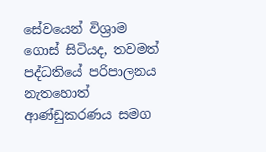සේවයෙන් විශ්‍රාම ගොස් සිටියද, තවමත් පද්ධතියේ පරිපාලනය නැතහොත් ආණ්ඩුකරණය සමග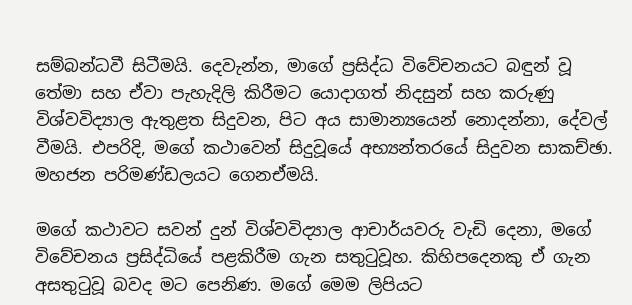සම්බන්ධවී සිටීමයි. දෙවැන්න, මාගේ ප්‍රසිද්ධ විවේචනයට බඳුන් වූ තේමා සහ ඒවා පැහැදිලි කිරීමට යොදාගත් නිදසුන් සහ කරුණු විශ්වවිද්‍යාල ඇතුළත සිදුවන, පිට අය සාමාන්‍යයෙන් නොදන්නා, දේවල් වීමයි. එපරිදි, මගේ කථාවෙන් සිදුවූයේ අභ්‍යන්තරයේ සිදුවන සාකච්ඡා. මහජන පරිමණ්ඩලයට ගෙනඒමයි.

මගේ කථාවට සවන් දුන් විශ්වවිද්‍යාල ආචාර්යවරු වැඩි දෙනා, මගේ විවේචනය ප්‍රසිද්ධියේ පළකිරීම ගැන සතුටුවූහ. කිහිපදෙනකු ඒ ගැන අසතුටුවූ බවද මට පෙනිණ. මගේ මෙම ලිපියට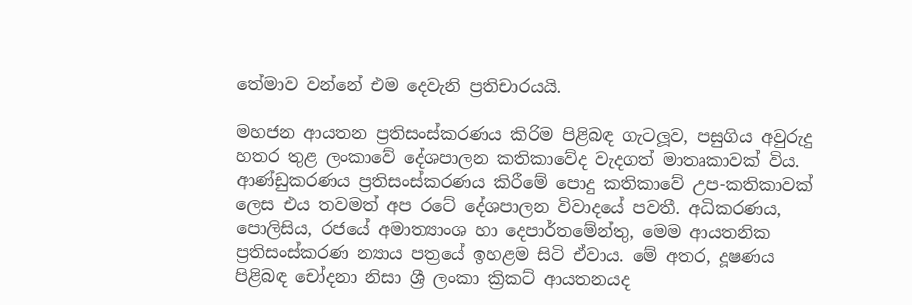තේමාව වන්නේ එම දෙවැනි ප්‍රතිචාරයයි.

මහජන ආයතන ප්‍රතිසංස්කරණය කිරිම පිළිබඳ ගැටලූව, පසුගිය අවුරුදු හතර තුළ ලංකාවේ දේශපාලන කතිකාවේද වැදගත් මාතෘකාවක් විය. ආණ්ඩුකරණය ප්‍රතිසංස්කරණය කිරීමේ පොදු කතිකාවේ උප-කතිකාවක් ලෙස එය තවමත් අප රටේ දේශපාලන විවාදයේ පවතී. අධිකරණය, පොලිසිය, රජයේ අමාත්‍යාංශ හා දෙපාර්තමේන්තු, මෙම ආයතනික ප්‍රතිසංස්කරණ න්‍යාය පත්‍රයේ ඉහළම සිටි ඒවාය. මේ අතර, දූෂණය පිළිබඳ චෝදනා නිසා ශ්‍රී ලංකා ක්‍රිකට් ආයතනයද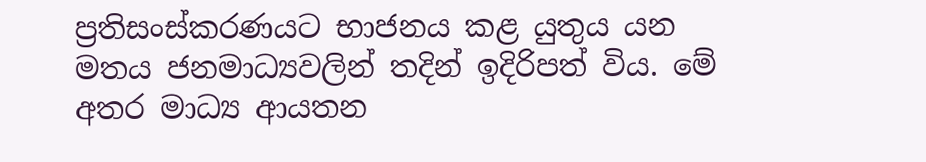ප්‍රතිසංස්කරණයට භාජනය කළ යුතුය යන මතය ජනමාධ්‍යවලින් තදින් ඉදිරිපත් විය. මේ අතර මාධ්‍ය ආයතන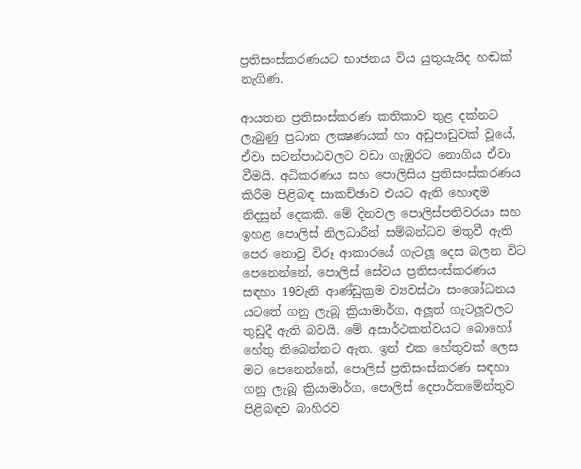ප්‍රතිසංස්කරණයට භාජනය විය යුතුයැයිද හඬක් නැගිණ.

ආයතන ප්‍රතිසංස්කරණ කතිකාව තුළ දක්නට ලැබුණු ප්‍රධාන ලක්‍ෂණයක් හා අඩුපාඩුවක් වූයේ, ඒවා සටන්පාඨවලට වඩා ගැඹුරට නොගිය ඒවා වීමයි. අධිකරණය සහ පොලිසිය ප්‍රතිසංස්කරණය කිරීම පිළිබඳ සාකච්ඡාව එයට ඇති හොඳම නිදසුන් දෙකකි. මේ දිනවල පොලිස්පතිවරයා සහ ඉහළ පොලිස් නිලධාරීන් සම්බන්ධව මතුවී ඇති පෙර නොවු විරූ ආකාරයේ ගැටලූ දෙස බලන විට පෙනෙන්නේ, පොලිස් සේවය ප්‍රතිසංස්කරණය සඳහා 19වැනි ආණ්ඩුක්‍රම ව්‍යවස්ථා සංශෝධනය යටතේ ගනු ලැබූ ක්‍රියාමාර්ග, අලූත් ගැටලූවලට තුඩුදී ඇති බවයි. මේ අසාර්ථකත්වයට බොහෝ හේතු තිබෙන්නට ඇත. ඉන් එක හේතුවක් ලෙස මට පෙනෙන්නේ, පොලිස් ප්‍රතිසංස්කරණ සඳහා ගනු ලැබූ ක්‍රියාමාර්ග, පොලිස් දෙපාර්තමේන්තුව පිළිබඳව බාහිරව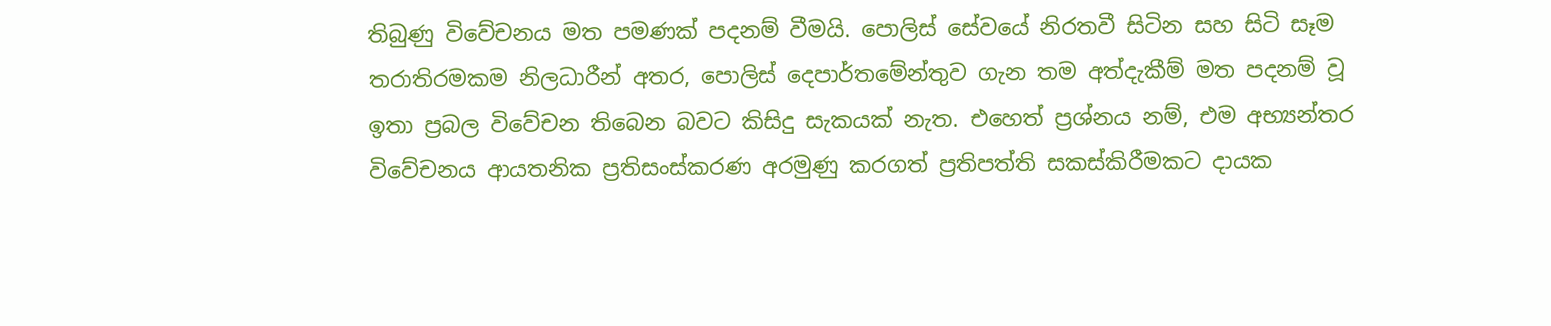තිබුණු විවේචනය මත පමණක් පදනම් වීමයි. පොලිස් සේවයේ නිරතවී සිටින සහ සිටි සෑම තරාතිරමකම නිලධාරීන් අතර, පොලිස් දෙපාර්තමේන්තුව ගැන තම අත්දැකීම් මත පදනම් වූ ඉතා ප්‍රබල විවේචන තිබෙන බවට කිසිදු සැකයක් නැත. එහෙත් ප්‍රශ්නය නම්, එම අභ්‍යන්තර විවේචනය ආයතනික ප්‍රතිසංස්කරණ අරමුණු කරගත් ප්‍රතිපත්ති සකස්කිරීමකට දායක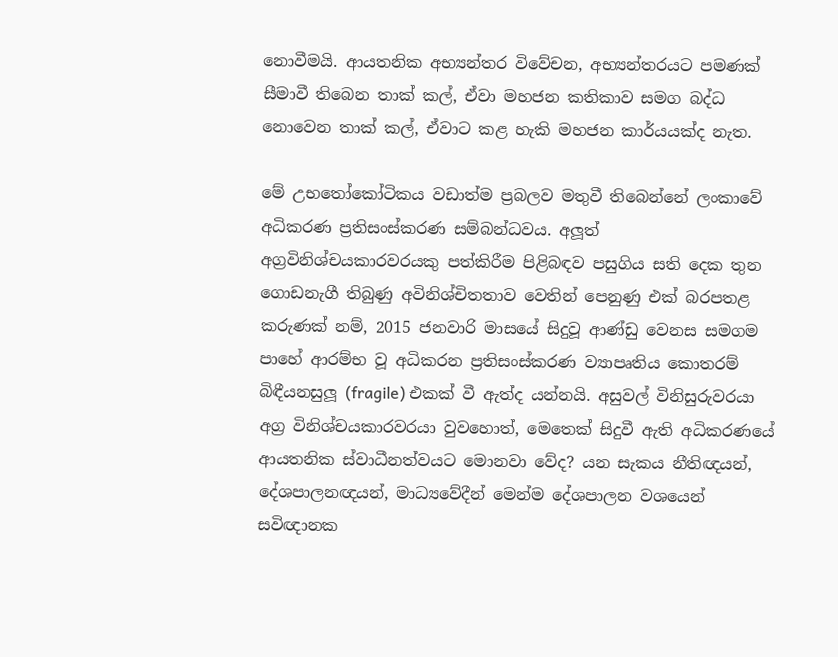නොවීමයි. ආයතනික අභ්‍යන්තර විවේචන, අභ්‍යන්තරයට පමණක් සීමාවී තිබෙන තාක් කල්, ඒවා මහජන කතිකාව සමග බද්ධ නොවෙන තාක් කල්, ඒවාට කළ හැකි මහජන කාර්යයක්ද නැත.

මේ උභතෝකෝටිකය වඩාත්ම ප්‍රබලව මතුවී තිබෙන්නේ ලංකාවේ අධිකරණ ප්‍රතිසංස්කරණ සම්බන්ධවය. අලූත් අග්‍රවිනිශ්චයකාරවරයකු පත්කිරීම පිළිබඳව පසුගිය සති දෙක තුන ගොඩනැගී තිබුණු අවිනිශ්චිතතාව වෙතින් පෙනුණු එක් බරපතළ කරුණක් නම්, 2015 ජනවාරි මාසයේ සිදුවූ ආණ්ඩු වෙනස සමගම පාහේ ආරම්භ වූ අධිකරන ප්‍රතිසංස්කරණ ව්‍යාපෘතිය කොතරම් බිඳීයනසුලූ (fragile) එකක් වී ඇත්ද යන්නයි. අසුවල් විනිසුරුවරයා අග්‍ර විනිශ්චයකාරවරයා වුවහොත්, මෙතෙක් සිදුවී ඇති අධිකරණයේ ආයතනික ස්වාධීනත්වයට මොනවා වේද? යන සැකය නීතිඥයන්, දේශපාලනඥයන්, මාධ්‍යවේදීන් මෙන්ම දේශපාලන වශයෙන් සවිඥානක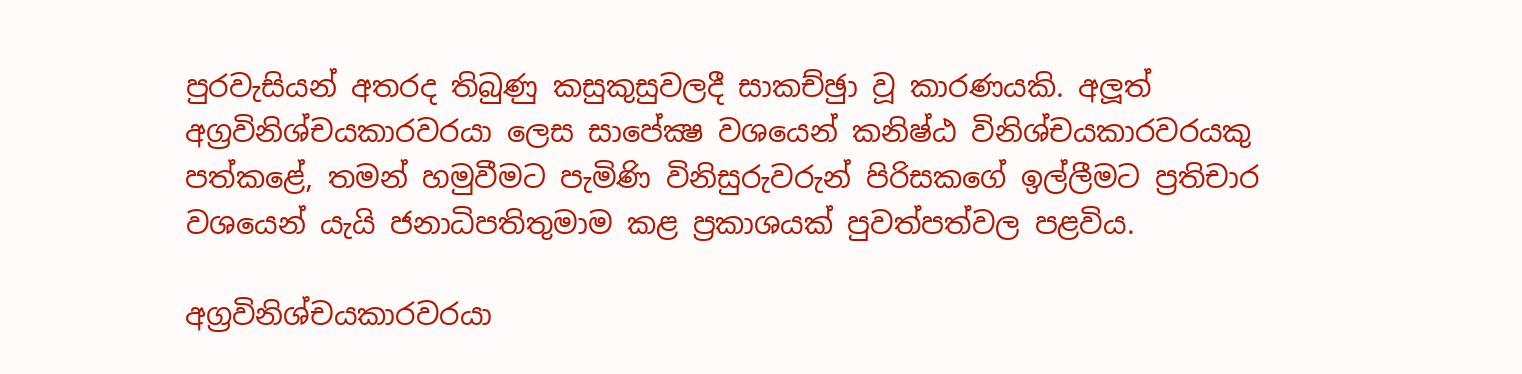පුරවැසියන් අතරද තිබුණු කසුකුසුවලදී සාකච්ඡුා වූ කාරණයකි. අලූත් අග්‍රවිනිශ්චයකාරවරයා ලෙස සාපේක්‍ෂ වශයෙන් කනිෂ්ඨ විනිශ්චයකාරවරයකු පත්කළේ, තමන් හමුවීමට පැමිණි විනිසුරුවරුන් පිරිසකගේ ඉල්ලීමට ප්‍රතිචාර වශයෙන් යැයි ජනාධිපතිතුමාම කළ ප්‍රකාශයක් පුවත්පත්වල පළවිය.

අග්‍රවිනිශ්චයකාරවරයා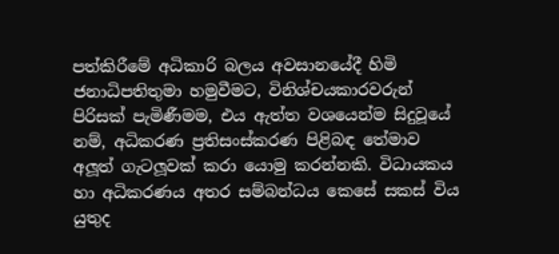පත්කිරීමේ අධිකාරි බලය අවසානයේදී හිමි ජනාධිපතිතුමා හමුවීමට, විනිශ්චයකාරවරුන් පිරිසක් පැමිණීමම, එය ඇත්ත වශයෙන්ම සිදුවූයේ නම්, අධිකරණ ප්‍රතිසංස්කරණ පිළිබඳ තේමාව අලූත් ගැටලූවක් කරා යොමු කරන්නකි. විධායකය හා අධිකරණය අතර සම්බන්ධය කෙසේ සකස් විය යුතුද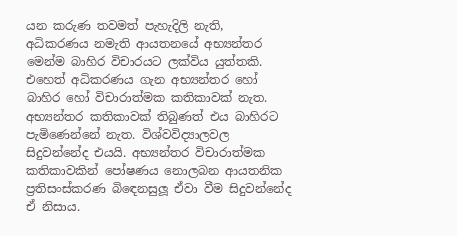යන කරුණ තවමත් පැහැදිලි නැති, අධිකරණය නමැති ආයතනයේ අභ්‍යන්තර මෙන්ම බාහිර විචාරයට ලක්විය යුත්තකි. එහෙත් අධිකරණය ගැන අභ්‍යන්තර හෝ බාහිර හෝ විචාරාත්මක කතිකාවක් නැත. අභ්‍යන්තර කතිකාවක් තිබුණත් එය බාහිරට පැමිණෙන්නේ නැත. විශ්වවිද්‍යාලවල සිදුවන්නේද එයයි. අභ්‍යන්තර විචාරාත්මක කතිකාවකින් පෝෂණය නොලබන ආයතනික ප්‍රතිසංස්කරණ බිඳෙනසුලූ ඒවා වීම සිදුවන්නේද ඒ නිසාය.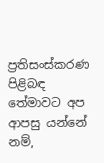ප්‍රතිසංස්කරණ පිළිබඳ තේමාවට අප ආපසු යන්නේ නම්,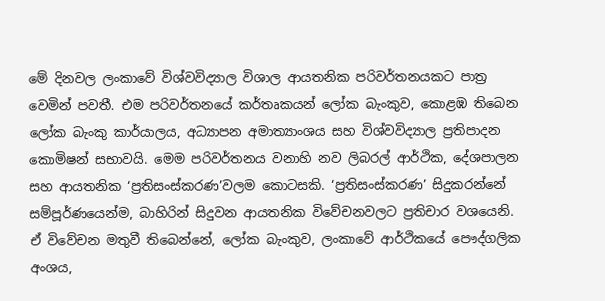මේ දිනවල ලංකාවේ විශ්වවිද්‍යාල විශාල ආයතනික පරිවර්තනයකට පාත්‍ර වෙමින් පවතී. එම පරිවර්තනයේ කර්තෘකයන් ලෝක බැංකුව, කොළඹ තිබෙන ලෝක බැංකු කාර්යාලය, අධ්‍යාපන අමාත්‍යාංශය සහ විශ්වවිද්‍යාල ප්‍රතිපාදන කොමිෂන් සභාවයි. මෙම පරිවර්තනය වනාහි නව ලිබරල් ආර්ථික, දේශපාලන සහ ආයතනික ‘ප්‍රතිසංස්කරණ’වලම කොටසකි. ‘ප්‍රතිසංස්කරණ’ සිදුකරන්නේ සම්පූර්ණයෙන්ම, බාහිරින් සිදුවන ආයතනික විවේචනවලට ප්‍රතිචාර වශයෙනි. ඒ විවේචන මතුවී තිබෙන්නේ, ලෝක බැංකුව, ලංකාවේ ආර්ථිකයේ පෞද්ගලික අංශය,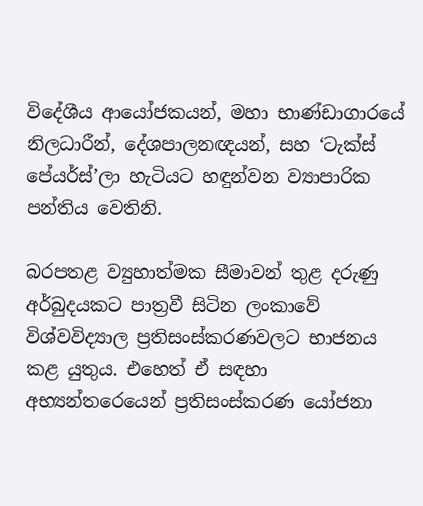විදේශීය ආයෝජකයන්, මහා භාණ්ඩාගාරයේ නිලධාරීන්, දේශපාලනඥයන්, සහ ‘ටැක්ස් පේයර්ස්’ලා හැටියට හඳුන්වන ව්‍යාපාරික පන්තිය වෙතිනි.

බරපතළ ව්‍යුහාත්මක සීමාවන් තුළ දරුණු අර්බුදයකට පාත්‍රවී සිටින ලංකාවේ විශ්වවිද්‍යාල ප්‍රතිසංස්කරණවලට භාජනය කළ යුතුය. එහෙත් ඒ සඳහා අභ්‍යන්තරෙයෙන් ප්‍රතිසංස්කරණ යෝජනා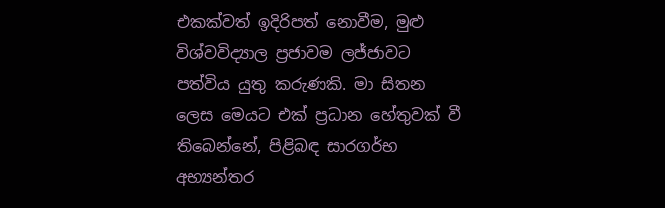එකක්වත් ඉදිරිපත් නොවීම, මුළු විශ්වවිද්‍යාල ප්‍රජාවම ලජ්ජාවට පත්විය යුතු කරුණකි. මා සිතන ලෙස මෙයට එක් ප්‍රධාන හේතුවක් වී තිබෙන්නේ, පිළිබඳ සාරගර්භ අභ්‍යන්තර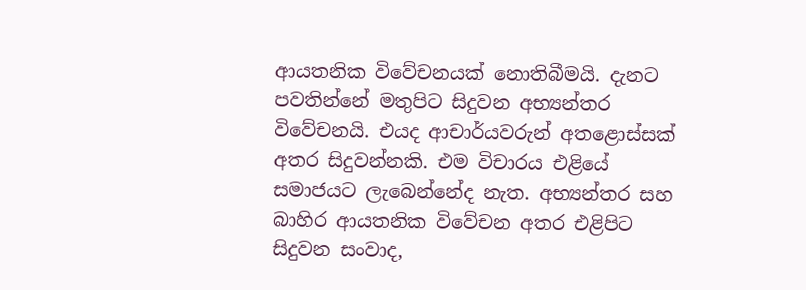ආයතනික විවේචනයක් නොතිබීමයි. දැනට පවතින්නේ මතුපිට සිදුවන අභ්‍යන්තර විවේචනයි. එයද ආචාර්යවරුන් අතළොස්සක් අතර සිදුවන්නකි. එම විචාරය එළියේ සමාජයට ලැබෙන්නේද නැත. අභ්‍යන්තර සහ බාහිර ආයතනික විවේචන අතර එළිපිට සිදුවන සංවාද,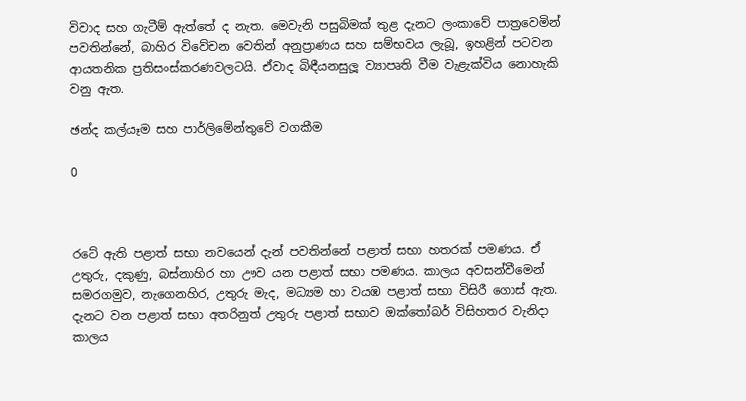විවාද සහ ගැටීම් ඇත්තේ ද නැත. මෙවැනි පසුබිමක් තුළ දැනට ලංකාවේ පාත්‍රවෙමින් පවතින්නේ, බාහිර විවේචන වෙතින් අනුප්‍රාණය සහ සම්භවය ලැබූ, ඉහළින් පටවන ආයතනික ප්‍රතිසංස්කරණවලටයි. ඒවාද බිඳීයනසුලූ ව්‍යාපෘති වීම වැළැක්විය නොහැකි වනු ඇත.

ඡන්ද කල්යෑම සහ පාර්ලිමේන්තුවේ වගකීම

0



රටේ ඇති පළාත් සභා නවයෙන් දැන් පවතින්නේ පළාත් සභා හතරක් පමණය. ඒ උතුරු, දකුණු, බස්නාහිර හා ඌව යන පළාත් සභා පමණය. කාලය අවසන්වීමෙන් සමරගමුව, නැගෙනහිර, උතුරු මැද, මධ්‍යම හා වයඹ පළාත් සභා විසිරී ගොස් ඇත. දැනට වන පළාත් සභා අතරිනුත් උතුරු පළාත් සභාව ඔක්තෝබර් විසිහතර වැනිදා කාලය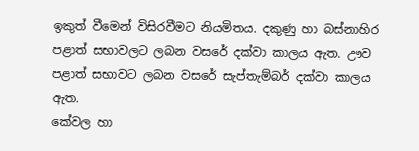ඉකුත් වීමෙන් විසිරවීමට නියමිතය. දකුණු හා බස්නාහිර පළාත් සභාවලට ලබන වසරේ දක්වා කාලය ඇත. ඌව පළාත් සභාවට ලබන වසරේ සැප්තැම්බර් දක්වා කාලය ඇත.
කේවල හා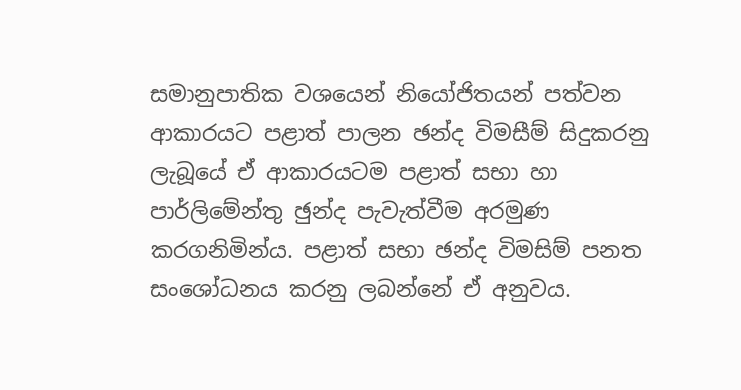සමානුපාතික වශයෙන් නියෝජිතයන් පත්වන ආකාරයට පළාත් පාලන ඡන්ද විමසීම් සිදුකරනු ලැබූයේ ඒ ආකාරයටම පළාත් සභා හා පාර්ලිමේන්තු ඡුන්ද පැවැත්වීම අරමුණ කරගනිමින්ය. පළාත් සභා ඡන්ද විමසිම් පනත සංශෝධනය කරනු ලබන්නේ ඒ අනුවය.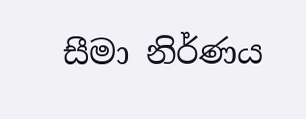සීමා නිර්ණය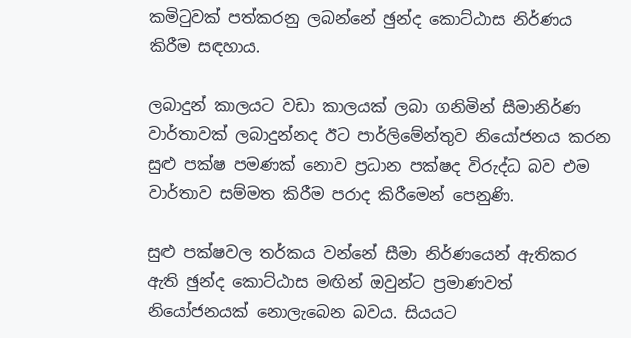කමිටුවක් පත්කරනු ලබන්නේ ඡුන්ද කොට්ඨාස නිර්ණය කිරීම සඳහාය.

ලබාදුන් කාලයට වඩා කාලයක් ලබා ගනිමින් සීමානිර්ණ වාර්තාවක් ලබාදුන්නද ඊට පාර්ලිමේන්තුව නියෝජනය කරන සුළු පක්ෂ පමණක් නොව ප්‍රධාන පක්ෂද විරුද්ධ බව එම වාර්තාව සම්මත කිරීම පරාද කිරීමෙන් පෙනුණි.

සුළු පක්ෂවල තර්කය වන්නේ සීමා නිර්ණයෙන් ඇතිකර ඇති ඡුන්ද කොට්ඨාස මඟින් ඔවුන්ට ප්‍රමාණවත් නියෝජනයක් නොලැබෙන බවය. සියයට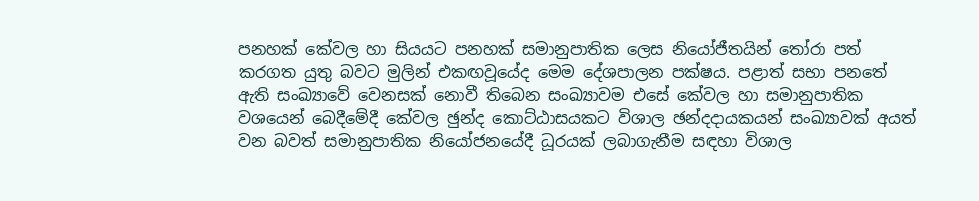පනහක් කේවල හා සියයට පනහක් සමානුපාතික ලෙස නියෝජීතයින් තෝරා පත් කරගත යුතු බවට මුලින් එකඟවූයේද මෙම දේශපාලන පක්ෂය. පළාත් සභා පනතේ ඇති සංඛ්‍යාවේ වෙනසක් නොවී තිබෙන සංඛ්‍යාවම එසේ කේවල හා සමානුපාතික වශයෙන් බෙදීමේදී කේවල ඡුන්ද කොට්ඨාසයකට විශාල ඡන්දදායකයන් සංඛ්‍යාවක් අයත් වන බවත් සමානුපාතික නියෝජනයේදී ධූරයක් ලබාගැනීම සඳහා විශාල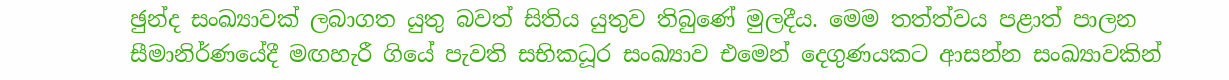ඡුන්ද සංඛ්‍යාවක් ලබාගත යුතු බවත් සිතිය යුතුව තිබුණේ මුලදීය. මෙම තත්ත්වය පළාත් පාලන සීමානිර්ණයේදී මඟහැරී ගියේ පැවති සභිකධූර සංඛ්‍යාව එමෙන් දෙගුණයකට ආසන්න සංඛ්‍යාවකින්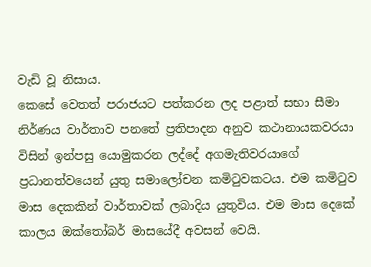වැඩි වූ නිසාය.
කෙසේ වෙතත් පරාජයට පත්කරන ලද පළාත් සභා සීමා නිර්ණය වාර්තාව පනතේ ප්‍රතිපාදන අනුව කථානායකවරයා විසින් ඉන්පසු යොමුකරන ලද්දේ අගමැතිවරයාගේ ප්‍රධානත්වයෙන් යුතු සමාලෝචන කමිටුවකටය. එම කමිටුව මාස දෙකකින් වාර්තාවක් ලබාදිය යුතුවිය. එම මාස දෙකේ කාලය ඔක්තෝබර් මාසයේදී අවසන් වෙයි.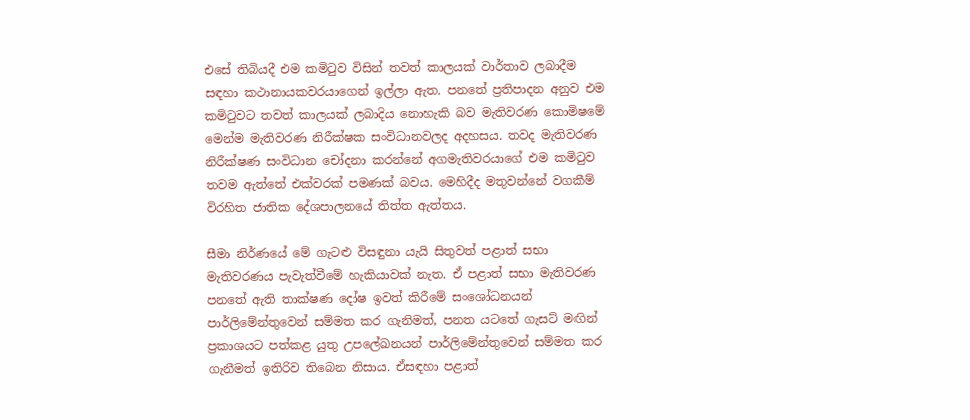එසේ තිබියදී එම කමිටුව විසින් තවත් කාලයක් වාර්තාව ලබාදීම සඳහා කථානායකවරයාගෙන් ඉල්ලා ඇත. පනතේ ප්‍රතිපාදන අනුව එම කමිටුවට තවත් කාලයක් ලබාදිය නොහැකි බව මැතිවරණ කොමිෂමේ මෙන්ම මැතිවරණ නිරීක්ෂක සංවිධානවලද අදහසය. තවද මැතිවරණ නිරීක්ෂණ සංවිධාන චෝදනා කරන්නේ අගමැතිවරයාගේ එම කමිටුව තවම ඇත්තේ එක්වරක් පමණක් බවය. මෙහිදීද මතුවන්නේ වගකීම් විරහිත ජාතික දේශපාලනයේ තිත්ත ඇත්තය.

සීමා නිර්ණයේ මේ ගැටළු විසඳුනා යැයි සිතුවත් පළාත් සභා මැතිවරණය පැවැත්වීමේ හැකියාවක් නැත. ඒ පළාත් සභා මැතිවරණ පනතේ ඇති තාක්ෂණ දෝෂ ඉවත් කිරීමේ සංශෝධනයන් පාර්ලිමේන්තුවෙන් සම්මත කර ගැනිමත්, පනත යටතේ ගැසට් මඟින් ප්‍රකාශයට පත්කළ යුතු උපලේඛනයන් පාර්ලිමේන්තුවෙන් සම්මත කර ගැනීමත් ඉතිරිව තිබෙන නිසාය. ඒසඳහා පළාත්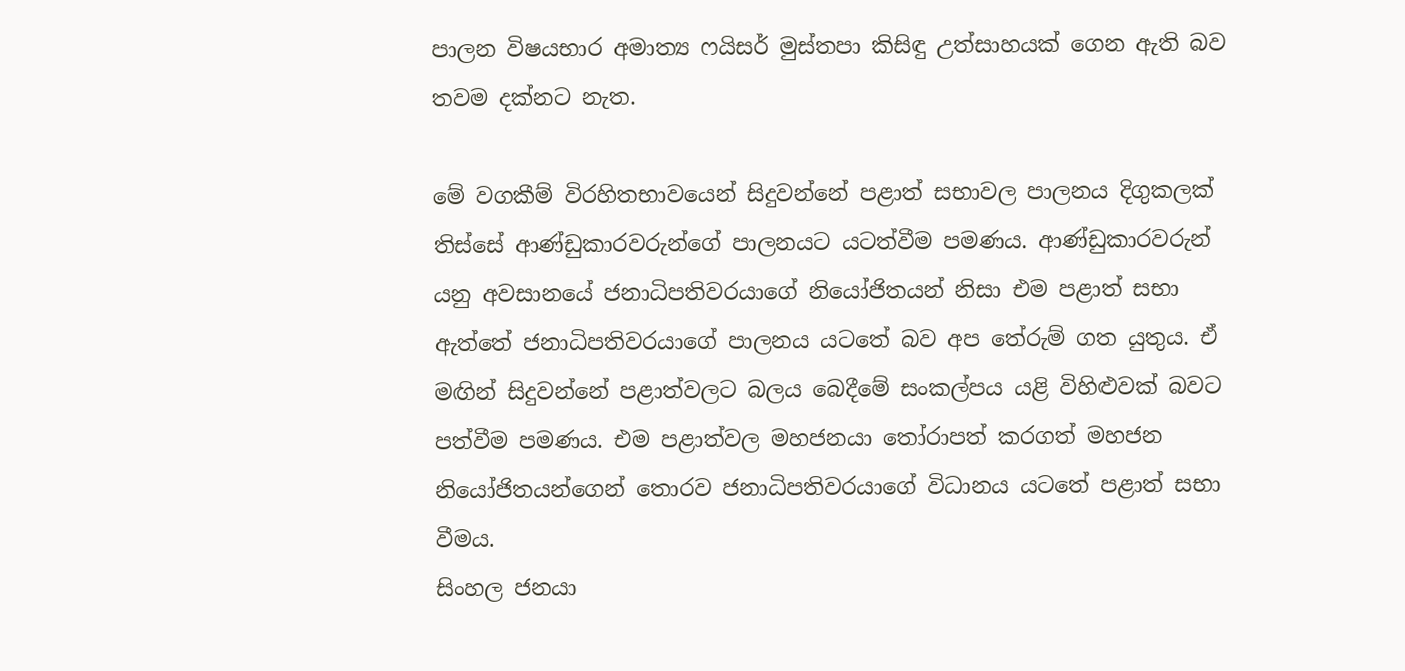පාලන විෂයභාර අමාත්‍ය ෆයිසර් මුස්තපා කිසිඳු උත්සාහයක් ගෙන ඇති බව තවම දක්නට නැත.

මේ වගකීම් විරහිතභාවයෙන් සිදුවන්නේ පළාත් සභාවල පාලනය දිගුකලක් තිස්සේ ආණ්ඩුකාරවරුන්ගේ පාලනයට යටත්වීම පමණය. ආණ්ඩුකාරවරුන් යනු අවසානයේ ජනාධිපතිවරයාගේ නියෝජිතයන් නිසා එම පළාත් සභා ඇත්තේ ජනාධිපතිවරයාගේ පාලනය යටතේ බව අප තේරුම් ගත යුතුය. ඒ මඟින් සිදුවන්නේ පළාත්වලට බලය බෙදීමේ සංකල්පය යළි විහිළුවක් බවට පත්වීම පමණය. එම පළාත්වල මහජනයා තෝරාපත් කරගත් මහජන නියෝජිතයන්ගෙන් තොරව ජනාධිපතිවරයාගේ විධානය යටතේ පළාත් සභා වීමය.
සිංහල ජනයා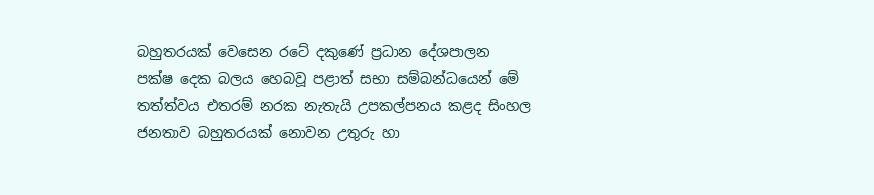බහුතරයක් වෙසෙන රටේ දකුණේ ප්‍රධාන දේශපාලන පක්ෂ දෙක බලය හෙබවූ පළාත් සභා සම්බන්ධයෙන් මේ තත්ත්වය එතරම් නරක නැතැයි උපකල්පනය කළද සිංහල ජනතාව බහුතරයක් නොවන උතුරු හා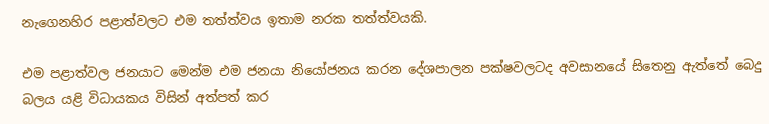නැගෙනහිර පළාත්වලට එම තත්ත්වය ඉතාම නරක තත්ත්වයකි.

එම පළාත්වල ජනයාට මෙන්ම එම ජනයා නියෝජනය කරන දේශපාලන පක්ෂවලටද අවසානයේ සිතෙනු ඇත්තේ බෙදු බලය යළි විධායකය විසින් අත්පත් කර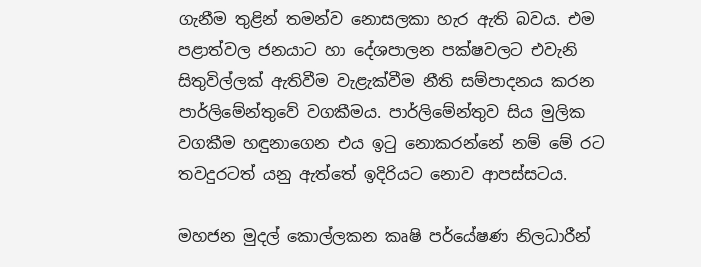ගැනීම තුළින් තමන්ව නොසලකා හැර ඇති බවය. එම පළාත්වල ජනයාට හා දේශපාලන පක්ෂවලට එවැනි සිතුවිල්ලක් ඇතිවීම වැළැක්වීම නීති සම්පාදනය කරන පාර්ලිමේන්තුවේ වගකීමය. පාර්ලිමේන්තුව සිය මුලික වගකීම හඳුනාගෙන එය ඉටු නොකරන්නේ නම් මේ රට තවදුරටත් යනු ඇත්තේ ඉදිරියට නොව ආපස්සටය.

මහජන මුදල් කොල්ලකන කෘෂි පර්යේෂණ නිලධාරීන්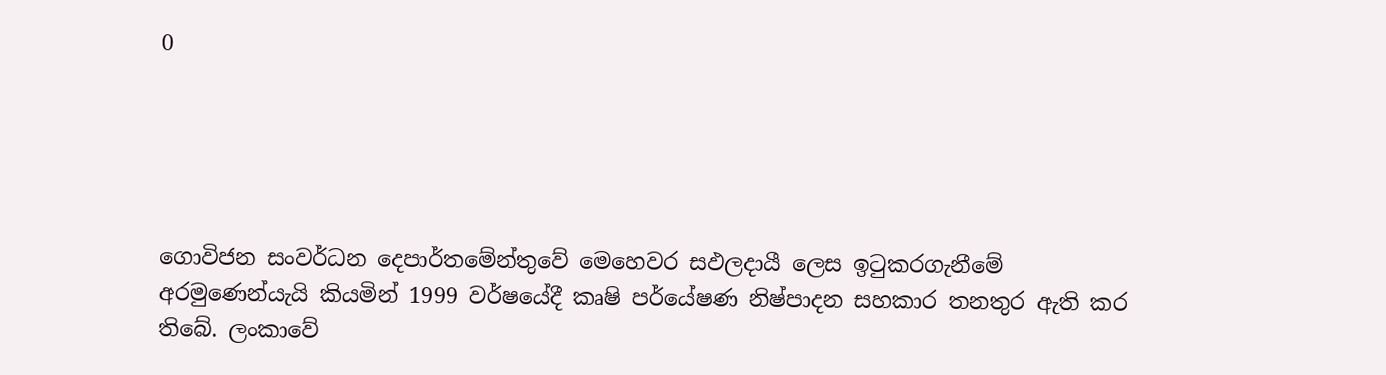0





ගොවිජන සංවර්ධන දෙපාර්තමේන්තුවේ මෙහෙවර සඵලදායී ලෙස ඉටුකරගැනීමේ අරමුණෙන්යැයි කියමින් 1999 වර්ෂයේදී කෘෂි පර්යේෂණ නිෂ්පාදන සහකාර තනතුර ඇති කර තිබේ. ලංකාවේ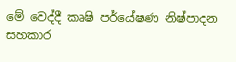මේ වෙද්දී කෘෂි පර්යේෂණ නිෂ්පාදන සහකාර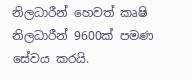නිලධාරීන් හෙවත් කෘෂි නිලධාරීන් 9600ක් පමණ සේවය කරයි.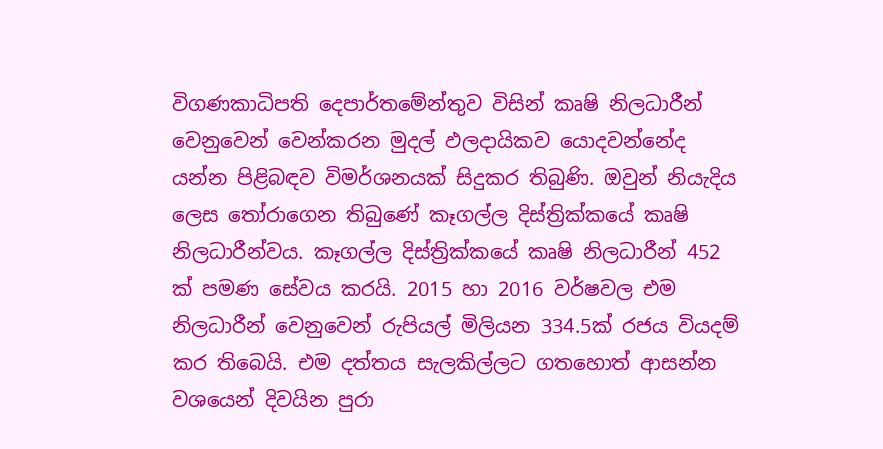විගණකාධිපති දෙපාර්තමේන්තුව විසින් කෘෂි නිලධාරීන් වෙනුවෙන් වෙන්කරන මුදල් ඵලදායිකව යොදවන්නේද යන්න පිළිබඳව විමර්ශනයක් සිදුකර තිබුණි. ඔවුන් නියැදිය ලෙස තෝරාගෙන තිබුණේ කෑගල්ල දිස්ත්‍රික්කයේ කෘෂි නිලධාරීන්වය. කෑගල්ල දිස්ත්‍රික්කයේ කෘෂි නිලධාරීන් 452 ක් පමණ සේවය කරයි. 2015 හා 2016 වර්ෂවල එම නිලධාරීන් වෙනුවෙන් රුපියල් මිලියන 334.5ක් රජය වියදම් කර තිබෙයි. එම දත්තය සැලකිල්ලට ගතහොත් ආසන්න වශයෙන් දිවයින පුරා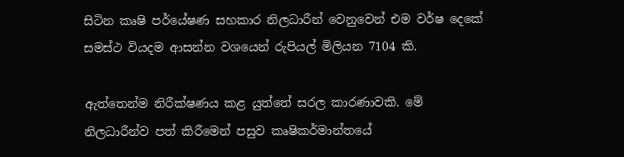සිටින කෘෂි පර්යේෂණ සහකාර නිලධාරීන් වෙනුවෙන් එම වර්ෂ දෙකේ සමස්ථ වියදම ආසන්න වශයෙන් රුපියල් මිලියන 7104 කි.

ඇත්තෙන්ම නිරීක්ෂණය කළ යුත්තේ සරල කාරණාවකි. මේ නිලධාරීන්ව පත් කිරීමෙන් පසුව කෘෂිකර්මාන්තයේ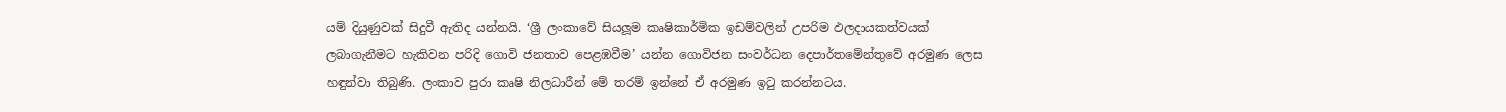යම් දියුණුවක් සිදුවී ඇතිද යන්නයි. ‘ශ්‍රී ලංකාවේ සියලූම කෘෂිකාර්මික ඉඩම්වලින් උපරිම ඵලදායකත්වයක් ලබාගැනීමට හැකිවන පරිදි ගොවි ජනතාව පෙළඹවීම’ යන්න ගොවිජන සංවර්ධන දෙපාර්තමේන්තුවේ අරමුණ ලෙස හඳුන්වා තිබුණි. ලංකාව පුරා කෘෂි නිලධාරීන් මේ තරම් ඉන්නේ ඒ අරමුණ ඉටු කරන්නටය.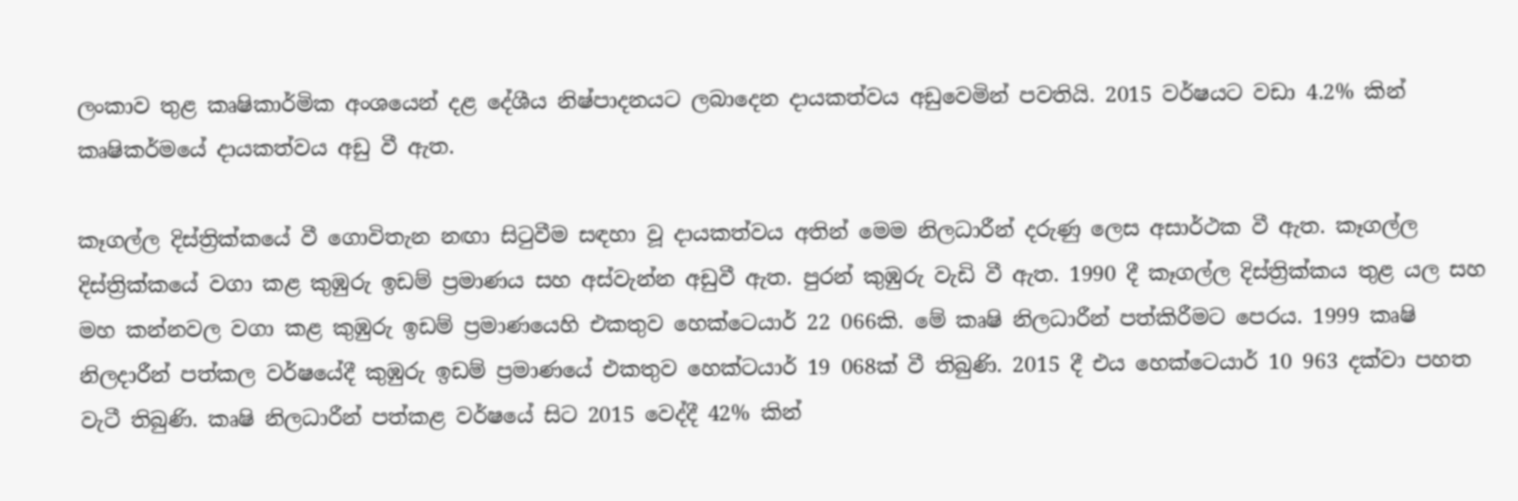ලංකාව තුළ කෘෂිකාර්මික අංශයෙන් දළ දේශීය නිෂ්පාදනයට ලබාදෙන දායකත්වය අඩුවෙමින් පවතියි. 2015 වර්ෂයට වඩා 4.2% කින් කෘෂිකර්මයේ දායකත්වය අඩු වී ඇත.

කෑගල්ල දිස්ත්‍රික්කයේ වී ගොවිතැන නඟා සිටුවීම සඳහා වූ දායකත්වය අතින් මෙම නිලධාරීන් දරුණු ලෙස අසාර්ථක වී ඇත. කෑගල්ල දිස්ත්‍රික්කයේ වගා කළ කුඹුරු ඉඩම් ප්‍රමාණය සහ අස්වැන්න අඩුවී ඇත. පුරන් කුඹුරු වැඩි වී ඇත. 1990 දී කෑගල්ල දිස්ත්‍රික්කය තුළ යල සහ මහ කන්නවල වගා කළ කුඹුරු ඉඩම් ප්‍රමාණයෙහි එකතුව හෙක්ටෙයාර් 22 066කි. මේ කෘෂි නිලධාරීන් පත්කිරීමට පෙරය. 1999 කෘෂි නිලදාරීන් පත්කල වර්ෂයේදී කුඹුරු ඉඩම් ප්‍රමාණයේ එකතුව හෙක්ටයාර් 19 068ක් වී තිබුණි. 2015 දී එය හෙක්ටෙයාර් 10 963 දක්වා පහත වැටී තිබුණි. කෘෂි නිලධාරීන් පත්කළ වර්ෂයේ සිට 2015 වෙද්දී 42% කින්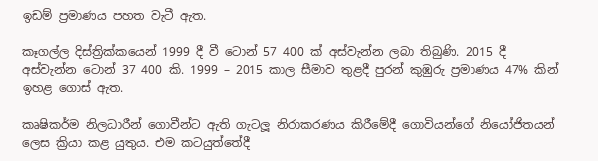ඉඩම් ප්‍රමාණය පහත වැටී ඇත.

කෑගල්ල දිස්ත්‍රික්කයෙන් 1999 දී වී ටොන් 57 400 ක් අස්වැන්න ලබා තිබුණි. 2015 දී අස්වැන්න ටොන් 37 400 කි. 1999 – 2015 කාල සීමාව තුළදී පුරන් කුඹුරු ප්‍රමාණය 47% කින් ඉහළ ගොස් ඇත.

කෘෂිකර්ම නිලධාරීන් ගොවීන්ට ඇති ගැටලූ‍ නිරාකරණය කිරීමේදී ගොවියන්ගේ නියෝජිතයන් ලෙස ක්‍රියා කළ යුතුය. එම කටයුත්තේදී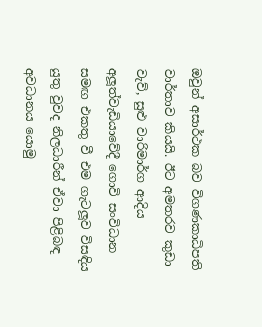ඔවුන් අසාර්ථක බව විගණකාධිපති වාර්තාව කියයි. ඊට අමතරව කුඩා වැව්, සුළු වාරිමාර්ග ආදිය අලූ‍ත්වැඩියාවේදී ගොවි සංවිධාන සමඟ එකතු වී එම ගැටලූ‍ව විසඳිය යුතු වුවද නිලධාරීන් ඒවා පිළිබඳ අවධානය යොමු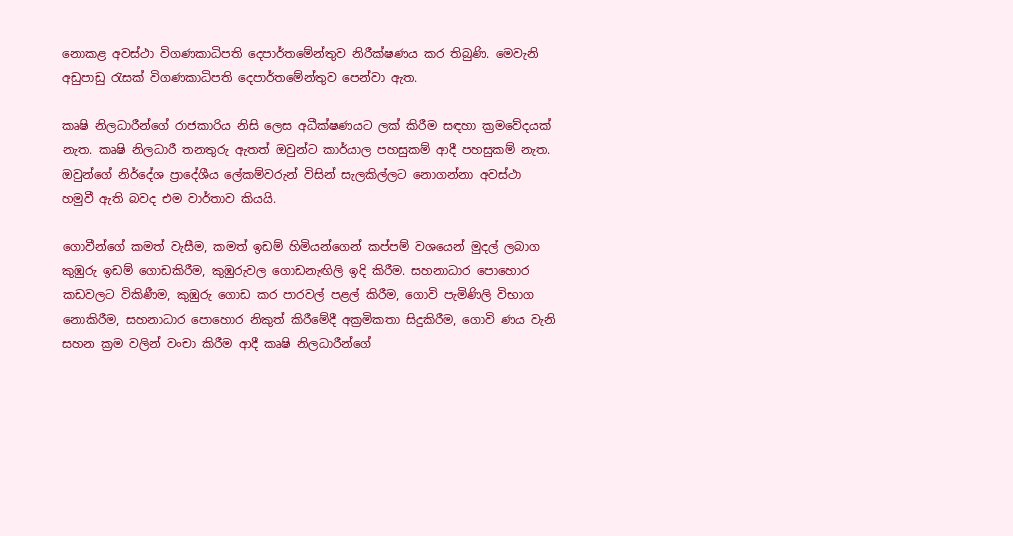නොකළ අවස්ථා විගණකාධිපති දෙපාර්තමේන්තුව නිරීක්ෂණය කර තිබුණි. මෙවැනි අඩුපාඩු රැසක් විගණකාධිපති දෙපාර්තමේන්තුව පෙන්වා ඇත.

කෘෂි නිලධාරීන්ගේ රාජකාරිය නිසි ලෙස අධීක්ෂණයට ලක් කිරීම සඳහා ක්‍රමවේදයක් නැත. කෘෂි නිලධාරී තනතුරු ඇතත් ඔවුන්ට කාර්යාල පහසුකම් ආදී පහසුකම් නැත. ඔවුන්ගේ නිර්දේශ ප්‍රාදේශීය ලේකම්වරුන් විසින් සැලකිල්ලට නොගන්නා අවස්ථා හමුවී ඇති බවද එම වාර්තාව කියයි.

ගොවීන්ගේ කමත් වැසීම, කමත් ඉඩම් හිමියන්ගෙන් කප්පම් වශයෙන් මුදල් ලබාග කුඹුරු ඉඩම් ගොඩකිරීම, කුඹුරුවල ගොඩනැඟිලි ඉදි කිරීම. සහනාධාර පොහොර කඩවලට විකිණීම, කුඹුරු ගොඩ කර පාරවල් පළල් කිරීම, ගොවි පැමිණිලි විභාග නොකිරීම, සහනාධාර පොහොර නිකුත් කිරීමේදී අක්‍රමිකතා සිදුකිරීම, ගොවි ණය වැනි සහන ක්‍රම වලින් වංචා කිරීම ආදී කෘෂි නිලධාරීන්ගේ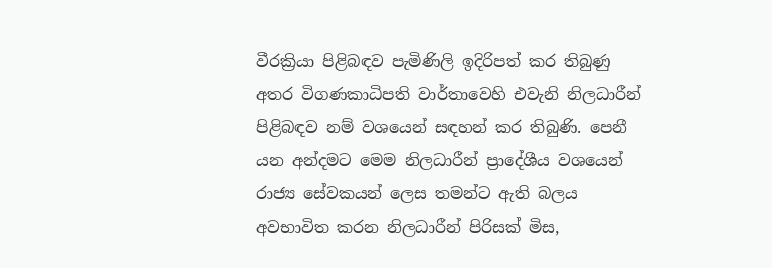වීරක්‍රියා පිළිබඳව පැමිණිලි ඉදිරිපත් කර තිබුණු අතර විගණකාධිපති වාර්තාවෙහි එවැනි නිලධාරීන් පිළිබඳව නම් වශයෙන් සඳහන් කර තිබුණි. පෙනී යන අන්දමට මෙම නිලධාරීන් ප්‍රාදේශීය වශයෙන් රාජ්‍ය සේවකයන් ලෙස තමන්ට ඇති බලය අවභාවිත කරන නිලධාරීන් පිරිසක් මිස,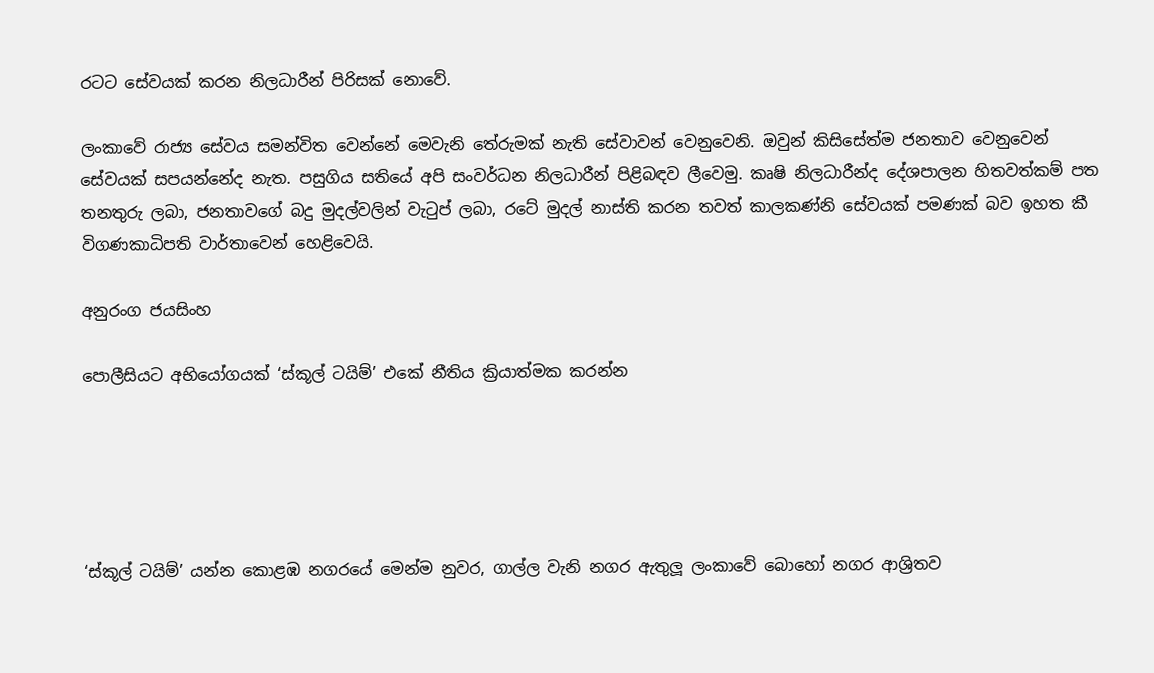රටට සේවයක් කරන නිලධාරීන් පිරිසක් නොවේ.

ලංකාවේ රාජ්‍ය සේවය සමන්විත වෙන්නේ මෙවැනි තේරුමක් නැති සේවාවන් වෙනුවෙනි. ඔවුන් කිසිසේත්ම ජනතාව වෙනුවෙන් සේවයක් සපයන්නේද නැත. පසුගිය සතියේ අපි සංවර්ධන නිලධාරීන් පිළිබඳව ලීවෙමු. කෘෂි නිලධාරීන්ද දේශපාලන හිතවත්කම් පත තනතුරු ලබා, ජනතාවගේ බදු මුදල්වලින් වැටුප් ලබා, රටේ මුදල් නාස්ති කරන තවත් කාලකණ්නි සේවයක් පමණක් බව ඉහත කී විගණකාධිපති වාර්තාවෙන් හෙළිවෙයි.

අනුරංග ජයසිංහ

පොලීසියට අභියෝගයක් ‘ස්කූල් ටයිම්’ එකේ නීතිය ක්‍රියාත්මක කරන්න





‘ස්කූල් ටයිම්’ යන්න කොළඹ නගරයේ මෙන්ම නුවර, ගාල්ල වැනි නගර ඇතුලූ ලංකාවේ බොහෝ නගර ආශ්‍රිතව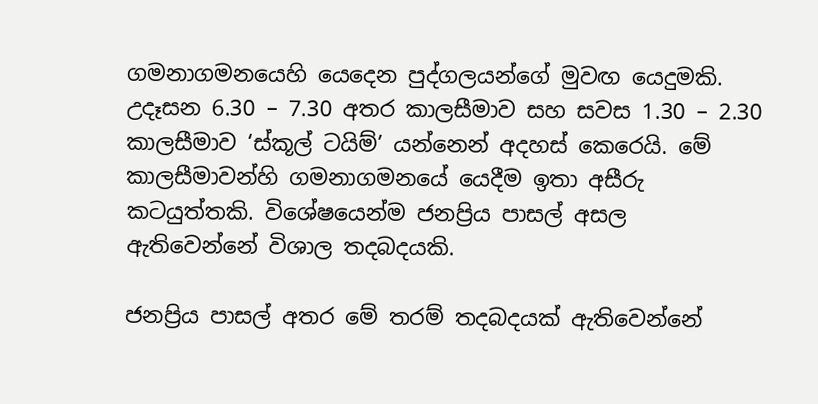ගමනාගමනයෙහි යෙදෙන පුද්ගලයන්ගේ මුවඟ යෙදුමකි. උදෑසන 6.30 – 7.30 අතර කාලසීමාව සහ සවස 1.30 – 2.30 කාලසීමාව ‘ස්කූල් ටයිම්’ යන්නෙන් අදහස් කෙරෙයි. මේ කාලසීමාවන්හි ගමනාගමනයේ යෙදීම ඉතා අසීරු කටයුත්තකි. විශේෂයෙන්ම ජනප්‍රිය පාසල් අසල ඇතිවෙන්නේ විශාල තදබදයකි.

ජනප්‍රිය පාසල් අතර මේ තරම් තදබදයක් ඇතිවෙන්නේ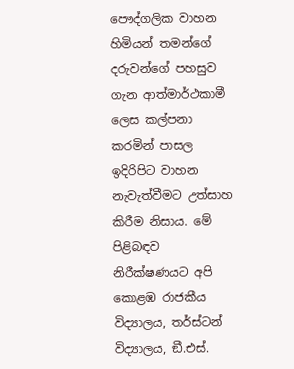පෞද්ගලික වාහන හිමියන් තමන්ගේ දරුවන්ගේ පහසුව ගැන ආත්මාර්ථකාමී ලෙස කල්පනා කරමින් පාසල ඉදිරිපිට වාහන නැවැත්වීමට උත්සාහ කිරීම නිසාය. මේ පිළිබඳව නිරීක්ෂණයට අපි කොළඹ රාජකීය විද්‍යාලය, තර්ස්ටන් විද්‍යාලය, ඞී.එස්.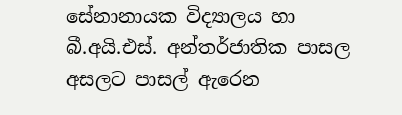සේනානායක විද්‍යාලය හා බී.අයි.එස්. අන්තර්ජාතික පාසල අසලට පාසල් ඇරෙන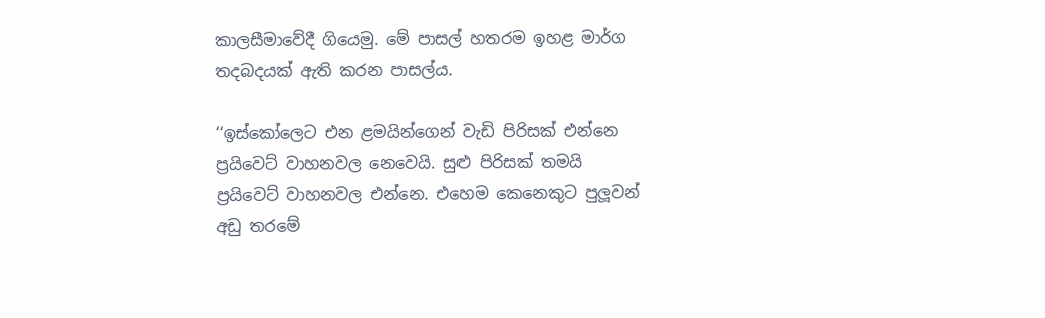කාලසීමාවේදී ගියෙමු. මේ පාසල් හතරම ඉහළ මාර්ග තදබදයක් ඇති කරන පාසල්ය.

‘‘ඉස්කෝලෙට එන ළමයින්ගෙන් වැඩි පිරිසක් එන්නෙ ප්‍රයිවෙට් වාහනවල නෙවෙයි. සුළු පිරිසක් තමයි ප්‍රයිවෙට් වාහනවල එන්නෙ. එහෙම කෙනෙකුට පුලූ‍වන් අඩු තරමේ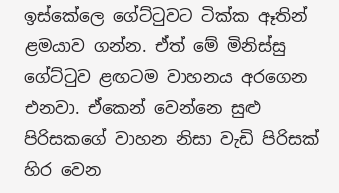ඉස්කේලෙ ගේට්ටුවට ටික්ක ඈතින් ළමයාව ගන්න. ඒත් මේ මිනිස්සු ගේට්ටුව ළඟටම වාහනය අරගෙන එනවා. ඒකෙන් වෙන්නෙ සුළු පිරිසකගේ වාහන නිසා වැඩි පිරිසක් හිර වෙන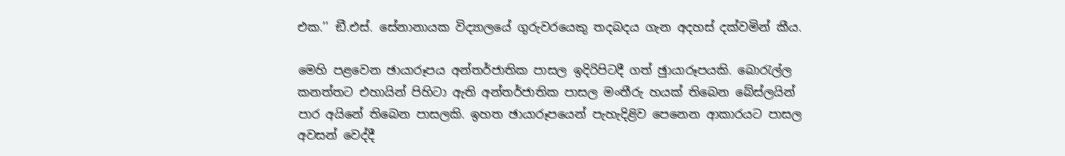එක.’’ ඞී.එස්. සේනානායක විද්‍යාලයේ ගුරුවරයෙකු තදබදය ගැන අදහස් දක්වමින් කීය.

මෙහි පළවෙන ඡායාරූපය අන්තර්ජාතික පාසල ඉදිරිපිටදී ගත් ඡුායාරූපයකි. බොරැල්ල කනත්තට එහායින් පිහිටා ඇති අන්තර්ජාතික පාසල මංතීරු හයක් තිබෙන බේස්ලයින් පාර අයිනේ තිබෙන පාසලකි. ඉහත ඡායාරූපයෙන් පැහැදිළිව පෙනෙන ආකාරයට පාසල අවසන් වෙද්දී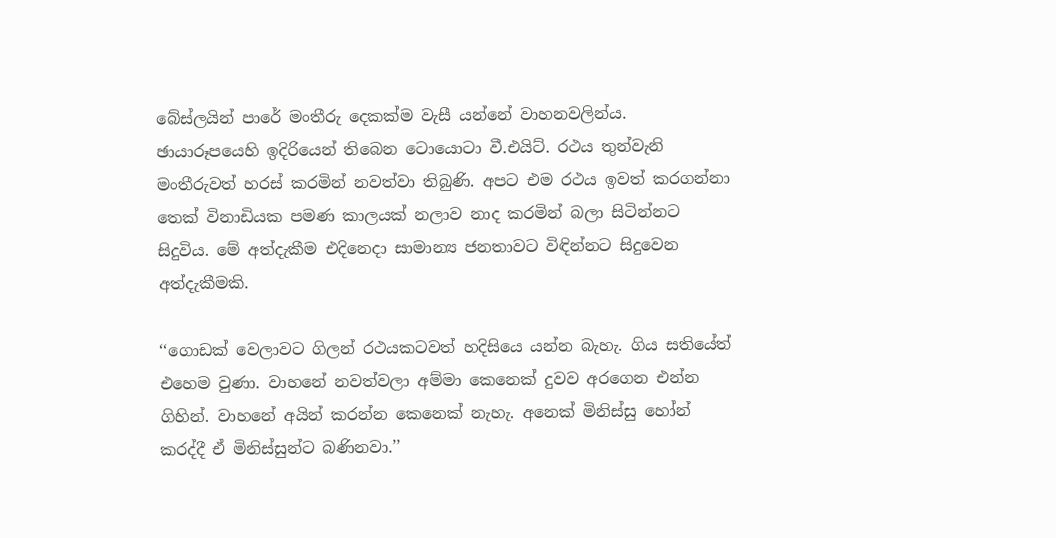බේස්ලයින් පාරේ මංතීරු දෙකක්ම වැසී යන්නේ වාහනවලින්ය. ඡායාරූපයෙහි ඉදිරියෙන් තිබෙන ටොයොටා වී.එයිට්. රථය තුන්වැනි මංතීරුවත් හරස් කරමින් නවත්වා තිබුණි. අපට එම රථය ඉවත් කරගන්නා තෙක් විනාඩියක පමණ කාලයක් නලාව නාද කරමින් බලා සිටින්නට සිදුවිය. මේ අත්දැකීම එදිනෙදා සාමාන්‍ය ජනතාවට විඳින්නට සිදුවෙන අත්දැකීමකි.

‘‘ගොඩක් වෙලාවට ගිලන් රථයකටවත් හදිසියෙ යන්න බැහැ. ගිය සතියේත් එහෙම වුණා. වාහනේ නවත්වලා අම්මා කෙනෙක් දුවව අරගෙන එන්න ගිහින්. වාහනේ අයින් කරන්න කෙනෙක් නැහැ. අනෙක් මිනිස්සු හෝන් කරද්දී ඒ මිනිස්සුන්ට බණිනවා.’’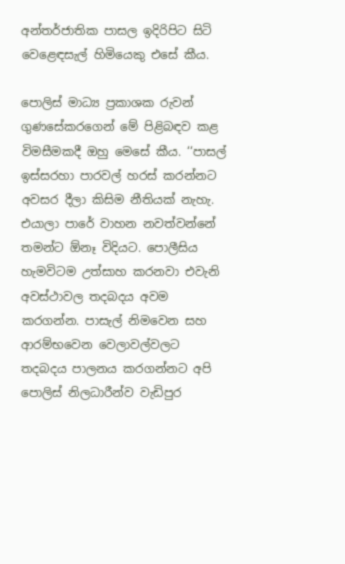අන්තර්ජාතික පාසල ඉදිරිපිට සිටි වෙළෙඳසැල් හිමියෙකු එසේ කීය.

පොලිස් මාධ්‍ය ප්‍රකාශක රුවන් ගුණසේකරගෙන් මේ පිළිබඳව කළ විමසීමකදී ඔහු මෙසේ කීය. ‘‘පාසල් ඉස්සරහා පාරවල් හරස් කරන්නට අවසර දීලා කිසිම නීතියක් නැහැ. එයාලා පාරේ වාහන නවත්වන්නේ තමන්ට ඕනෑ විදියට. පොලීසිය හැමවිටම උත්සාහ කරනවා එවැනි අවස්ථාවල තදබදය අවම කරගන්න. පාසැල් නිමවෙන සහ ආරම්භවෙන වෙලාවල්වලට තදබදය පාලනය කරගන්නට අපි පොලිස් නිලධාරීන්ව වැඩිපුර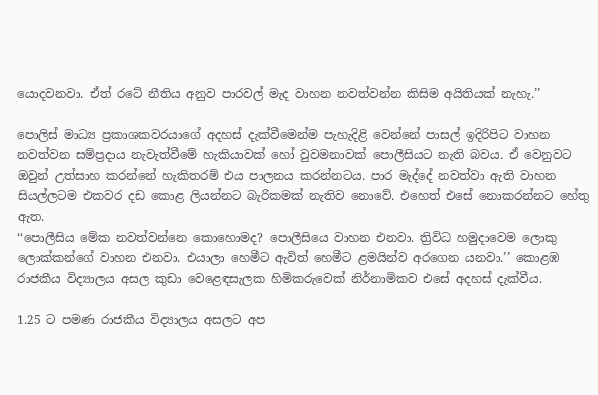යොදවනවා. ඒත් රටේ නීතිය අනුව පාරවල් මැද වාහන නවත්වන්න කිසිම අයිතියක් නැහැ.’’

පොලිස් මාධ්‍ය ප්‍රකාශකවරයාගේ අදහස් දැක්වීමෙන්ම පැහැදිළි වෙන්නේ පාසල් ඉදිරිපිට වාහන නවත්වන සම්ප්‍රදාය නැවැත්වීමේ හැකියාවක් හෝ වුවමනාවක් පොලීසියට නැති බවය. ඒ වෙනුවට ඔවුන් උත්සාහ කරන්නේ හැකිතරම් එය පාලනය කරන්නටය. පාර මැද්දේ නවත්වා ඇති වාහන සියල්ලටම එකවර දඩ කොළ ලියන්නට බැරිකමක් නැතිව නොවේ. එහෙත් එසේ නොකරන්නට හේතු ඇත.
‘‘පොලීසිය මේක නවත්වන්නෙ කොහොමද? පොලීසියෙ වාහන එනවා. ත්‍රිවිධ හමුදාවෙම ලොකු ලොක්කන්ගේ වාහන එනවා. එයාලා හෙමීට ඇවිත් හෙමීට ළමයින්ව අරගෙන යනවා.’’ කොළඹ රාජකීය විද්‍යාලය අසල කුඩා වෙළෙඳසැලක හිමිකරුවෙක් නිර්නාමිකව එසේ අදහස් දැක්වීය.

1.25 ට පමණ රාජකීය විද්‍යාලය අසලට අප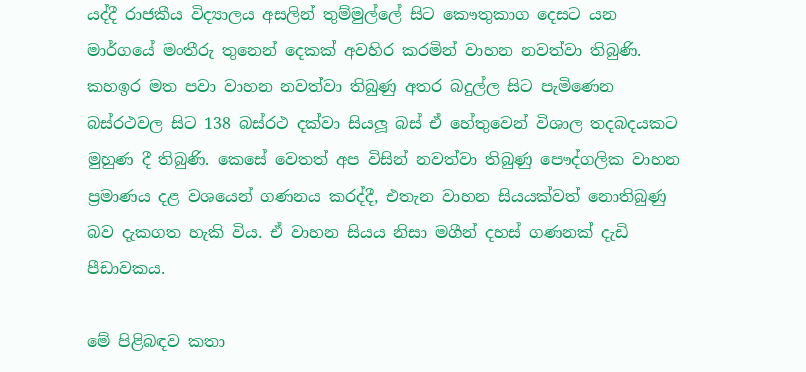යද්දී රාජකීය විද්‍යාලය අසලින් තුම්මුල්ලේ සිට කෞතුකාග දෙසට යන මාර්ගයේ මංතීරු තුනෙන් දෙකක් අවහිර කරමින් වාහන නවත්වා තිබුණි. කහඉර මත පවා වාහන නවත්වා තිබුණු අතර බදුල්ල සිට පැමිණෙන බස්රථවල සිට 138 බස්රථ දක්වා සියලූ‍ බස් ඒ හේතුවෙන් විශාල තදබදයකට මුහුණ දී තිබුණි. කෙසේ වෙතත් අප විසින් නවත්වා තිබුණු පෞද්ගලික වාහන ප්‍රමාණය දළ වශයෙන් ගණනය කරද්දී, එතැන වාහන සියයක්වත් නොතිබුණු බව දැකගත හැකි විය. ඒ වාහන සියය නිසා මගීන් දහස් ගණනක් දැඩි පීඩාවකය.

මේ පිළිබඳව කතා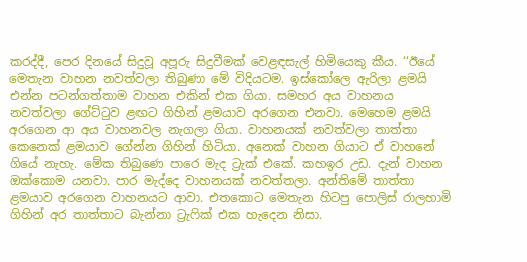කරද්දී, පෙර දිනයේ සිදුවූ අපූරු සිදුවීමක් වෙළඳසැල් හිමියෙකු කීය. ‘‘ඊයේ මෙතැන වාහන නවත්වලා තිබුණා මේ විදියටම. ඉස්කෝලෙ ඇරිලා ළමයි එන්න පටන්ගත්තාම වාහන එකින් එක ගියා. සමහර අය වාහනය නවත්වලා ගේට්ටුව ළඟට ගිහින් ළමයාව අරගෙන එනවා. මෙහෙම ළමයි අරගෙන ආ අය වාහනවල නැගලා ගියා. වාහනයක් නවත්වලා තාත්තා කෙනෙක් ළමයාව ගේන්න ගිහින් හිටියා. අනෙක් වාහන ගියාට ඒ වාහනේ ගියේ නැහැ. මේක තිබුණෙ පාරෙ මැද ට්‍රැක් එකේ. කහඉර උඩ. දැන් වාහන ඔක්කොම යනවා. පාර මැද්දෙ වාහනයක් නවත්තලා. අන්තිමේ තාත්තා ළමයාව අරගෙන වාහනයට ආවා. එතකොට මෙතැන හිටපු පොලිස් රාලහාමි ගිහින් අර තාත්තාට බැන්නා ට්‍රැෆික් එක හැදෙන නිසා.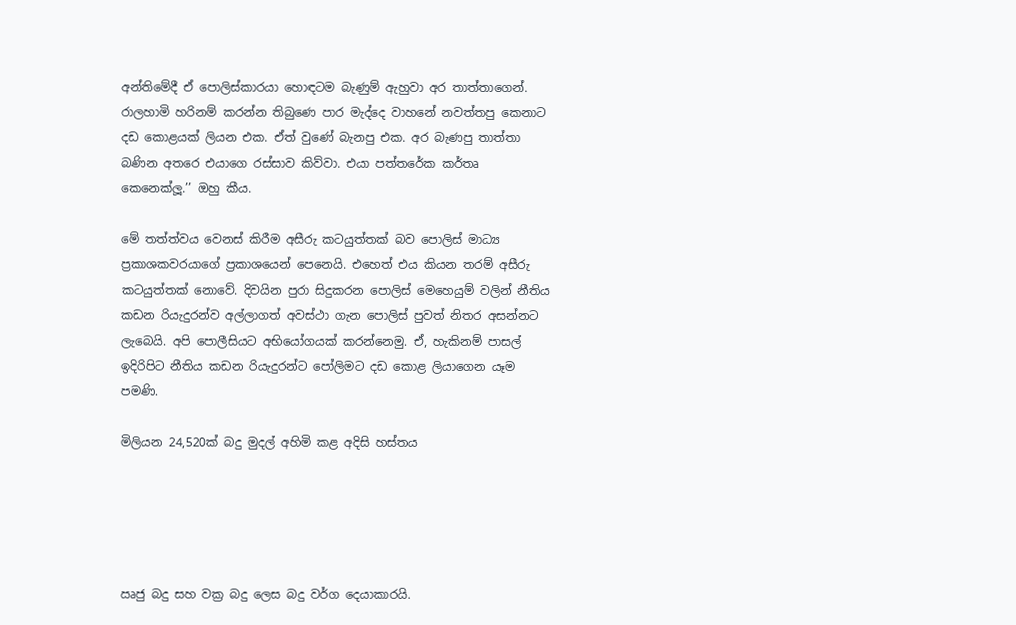අන්තිමේදී ඒ පොලිස්කාරයා හොඳටම බැණුම් ඇහුවා අර තාත්තාගෙන්. රාලහාමි හරිනම් කරන්න තිබුණෙ පාර මැද්දෙ වාහනේ නවත්තපු කෙනාට දඩ කොළයක් ලියන එක. ඒත් වුණේ බැනපු එක. අර බැණපු තාත්තා බණින අතරෙ එයාගෙ රස්සාව කිව්වා. එයා පත්තරේක කර්තෘ කෙනෙක්ලූ‍.’’ ඔහු කීය.

මේ තත්ත්වය වෙනස් කිරීම අසීරු කටයුත්තක් බව පොලිස් මාධ්‍ය ප්‍රකාශකවරයාගේ ප්‍රකාශයෙන් පෙනෙයි. එහෙත් එය කියන තරම් අසීරු කටයුත්තක් නොවේ. දිවයින පුරා සිදුකරන පොලිස් මෙහෙයුම් වලින් නීතිය කඩන රියැදුරන්ව අල්ලාගත් අවස්ථා ගැන පොලිස් පුවත් නිතර අසන්නට ලැබෙයි. අපි පොලීසියට අභියෝගයක් කරන්නෙමු. ඒ, හැකිනම් පාසල් ඉදිරිපිට නීතිය කඩන රියැදුරන්ට පෝලිමට දඩ කොළ ලියාගෙන යෑම පමණි.

මිලියන 24,520ක් බදු මුදල් අහිමි කළ අදිසි හස්තය





ඍජු බදු සහ වක්‍ර බදු ලෙස බදු වර්ග දෙයාකාරයි.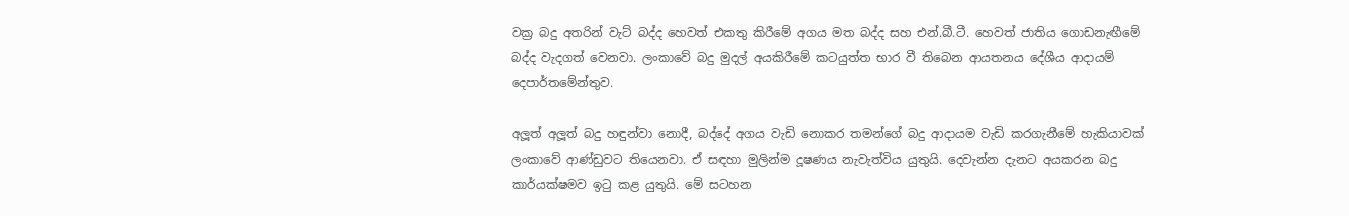වක්‍ර බදු අතරින් වැට් බද්ද හෙවත් එකතු කිරීමේ අගය මත බද්ද සහ එන්.බී.ටී. හෙවත් ජාතිය ගොඩනැඟීමේ බද්ද වැදගත් වෙනවා. ලංකාවේ බදු මුදල් අයකිරීමේ කටයුත්ත භාර වී තිබෙන ආයතනය දේශීය ආදායම් දෙපාර්තමේන්තුව.

අලූ‍ත් අලූ‍ත් බදු හඳුන්වා නොදී, බද්දේ අගය වැඩි නොකර තමන්ගේ බදු ආදායම වැඩි කරගැනීමේ හැකියාවක් ලංකාවේ ආණ්ඩුවට තියෙනවා. ඒ සඳහා මුලින්ම දූෂණය නැවැත්විය යුතුයි. දෙවැන්න දැනට අයකරන බදු කාර්යක්ෂමව ඉටු කළ යුතුයි. මේ සටහන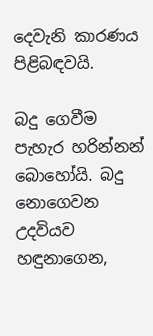දෙවැනි කාරණය පිළිබඳවයි.

බදු ගෙවීම පැහැර හරින්නන් බොහෝයි. බදු නොගෙවන උදවියව හඳුනාගෙන,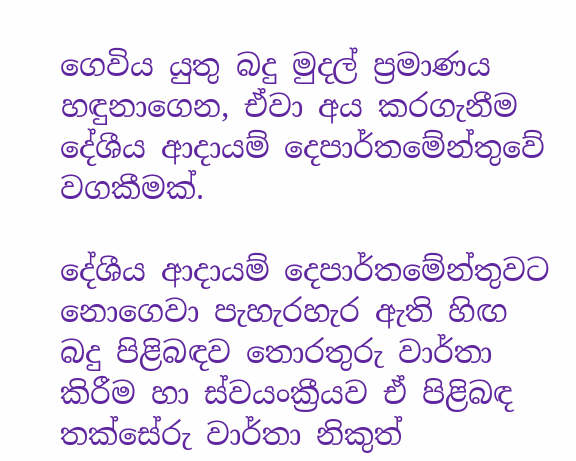ගෙවිය යුතු බදු මුදල් ප්‍රමාණය හඳුනාගෙන, ඒවා අය කරගැනීම දේශීය ආදායම් දෙපාර්තමේන්තුවේ වගකීමක්.

දේශීය ආදායම් දෙපාර්තමේන්තුවට නොගෙවා පැහැරහැර ඇති හිඟ බදු පිළිබඳව තොරතුරු වාර්තා කිරීම හා ස්වයංක්‍රීයව ඒ පිළිබඳ තක්සේරු වාර්තා නිකුත්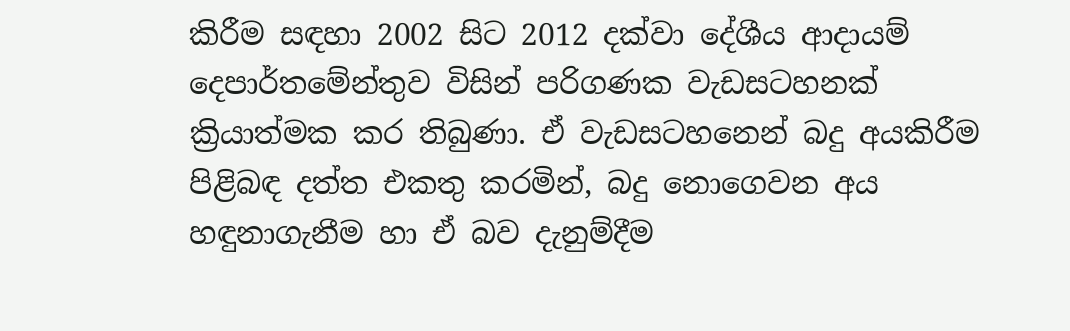කිරීම සඳහා 2002 සිට 2012 දක්වා දේශීය ආදායම් දෙපාර්තමේන්තුව විසින් පරිගණක වැඩසටහනක් ක්‍රියාත්මක කර තිබුණා. ඒ වැඩසටහනෙන් බදු අයකිරීම පිළිබඳ දත්ත එකතු කරමින්, බදු නොගෙවන අය හඳුනාගැනීම හා ඒ බව දැනුම්දීම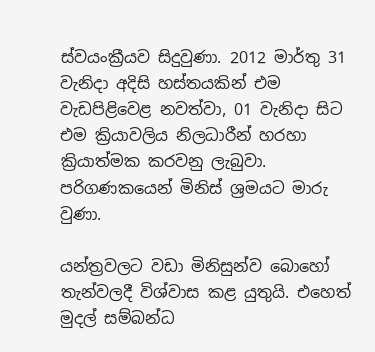ස්වයංක්‍රීයව සිදුවුණා. 2012 මාර්තු 31 වැනිදා අදිසි හස්තයකින් එම වැඩපිළිවෙළ නවත්වා, 01 වැනිදා සිට එම ක්‍රියාවලිය නිලධාරීන් හරහා ක්‍රියාත්මක කරවනු ලැබුවා. පරිගණකයෙන් මිනිස් ශ්‍රමයට මාරු වුණා.

යන්ත්‍රවලට වඩා මිනිසුන්ව බොහෝ තැන්වලදී විශ්වාස කළ යුතුයි. එහෙත් මුදල් සම්බන්ධ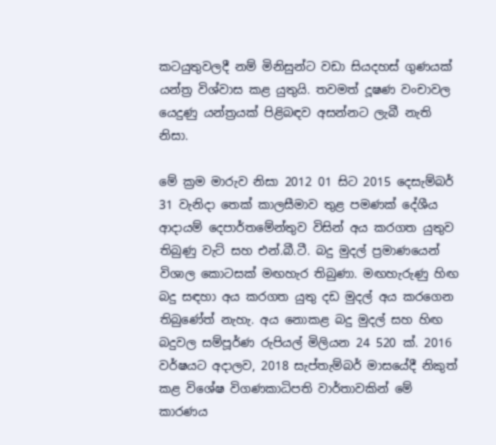කටයුතුවලදී නම් මිනිසුන්ට වඩා සියදහස් ගුණයක් යන්ත්‍ර විශ්වාස කළ යුතුයි. තවමත් දූෂණ වංචාවල යෙදුණු යන්ත්‍රයක් පිළිබඳව අසන්නට ලැබී නැති නිසා.

මේ ක්‍රම මාරුව නිසා 2012 01 සිට 2015 දෙසැම්බර් 31 වැනිදා තෙක් කාලසීමාව තුළ පමණක් දේශීය ආදායම් දෙපාර්තමේන්තුව විසින් අය කරගත යුතුව තිබුණු වැට් සහ එන්.බී.ටී. බදු මුදල් ප්‍රමාණයෙන් විශාල කොටසක් මඟහැර තිබුණා. මඟහැරුණු හිඟ බදු සඳහා අය කරගත යුතු දඩ මුදල් අය කරගෙන තිබුණේත් නැහැ. අය නොකළ බදු මුදල් සහ හිඟ බදුවල සම්පූර්ණ රුපියල් මිලියන 24 520 ක්. 2016 වර්ෂයට අදාලව, 2018 සැප්තැම්බර් මාසයේදී නිකුත් කළ විශේෂ විගණකාධිපති වාර්තාවකින් මේ කාරණය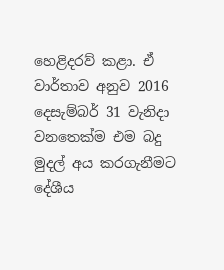හෙළිදරව් කළා. ඒ වාර්තාව අනුව 2016 දෙසැම්බර් 31 වැනිදා වනතෙක්ම එම බදු මුදල් අය කරගැනීමට දේශීය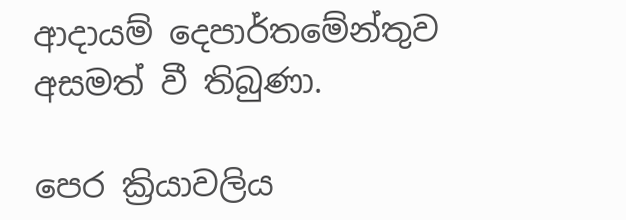ආදායම් දෙපාර්තමේන්තුව අසමත් වී තිබුණා.

පෙර ක්‍රියාවලිය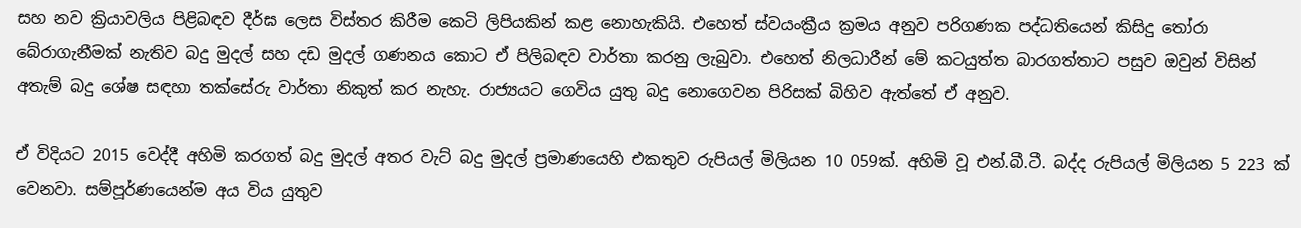සහ නව ක්‍රියාවලිය පිළිබඳව දීර්ඝ ලෙස විස්තර කිරීම කෙටි ලිපියකින් කළ නොහැකියි. එහෙත් ස්වයංක්‍රීය ක්‍රමය අනුව පරිගණක පද්ධතියෙන් කිසිදු තෝරා බේරාගැනීමක් නැතිව බදු මුදල් සහ දඩ මුදල් ගණනය කොට ඒ පිලිබඳව වාර්තා කරනු ලැබුවා. එහෙත් නිලධාරීන් මේ කටයුත්ත බාරගත්තාට පසුව ඔවුන් විසින් අතැම් බදු ශේෂ සඳහා තක්සේරු වාර්තා නිකුත් කර නැහැ. රාජ්‍යයට ගෙවිය යුතු බදු නොගෙවන පිරිසක් බිහිව ඇත්තේ ඒ අනුව.

ඒ විදියට 2015 වෙද්දී අහිමි කරගත් බදු මුදල් අතර වැට් බදු මුදල් ප්‍රමාණයෙහි එකතුව රුපියල් මිලියන 10 059ක්. අහිමි වූ එන්.බී.ටී. බද්ද රුපියල් මිලියන 5 223 ක් වෙනවා. සම්පූර්ණයෙන්ම අය විය යුතුව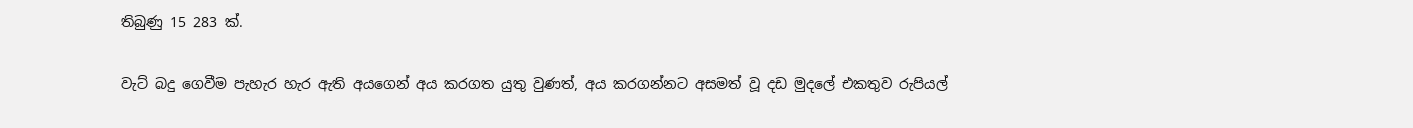තිබුණු 15 283 ක්.

වැට් බදු ගෙවීම පැහැර හැර ඇති අයගෙන් අය කරගත යුතු වුණත්, අය කරගන්නට අසමත් වූ දඩ මුදලේ එකතුව රුපියල්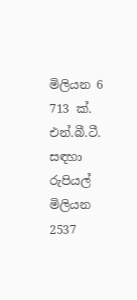මිලියන 6 713 ක්. එන්.බී.ටී. සඳහා රුපියල් මිලියන 2537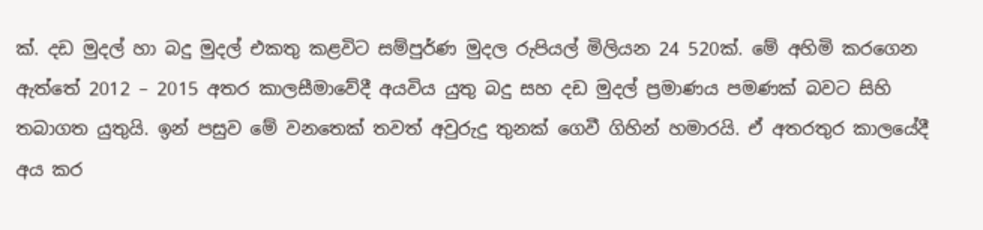ක්. දඩ මුදල් හා බදු මුදල් එකතු කළවිට සම්පුර්ණ මුදල රුපියල් මිලියන 24 520ක්. මේ අහිමි කරගෙන ඇත්තේ 2012 – 2015 අතර කාලසීමාවේදී අයවිය යුතු බදු සහ දඩ මුදල් ප්‍රමාණය පමණක් බවට සිහි තබාගත යුතුයි. ඉන් පසුව මේ වනතෙක් තවත් අවුරුදු තුනක් ගෙවී ගිහින් හමාරයි. ඒ අතරතුර කාලයේදී අය කර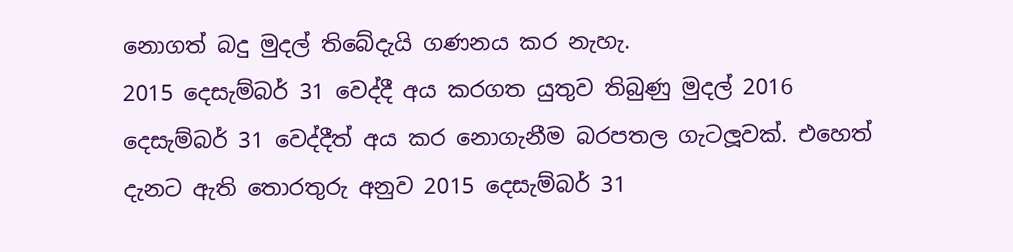නොගත් බදු මුදල් තිබේදැයි ගණනය කර නැහැ.
2015 දෙසැම්බර් 31 වෙද්දී අය කරගත යුතුව තිබුණු මුදල් 2016 දෙසැම්බර් 31 වෙද්දීත් අය කර නොගැනීම බරපතල ගැටලූ‍වක්. එහෙත් දැනට ඇති තොරතුරු අනුව 2015 දෙසැම්බර් 31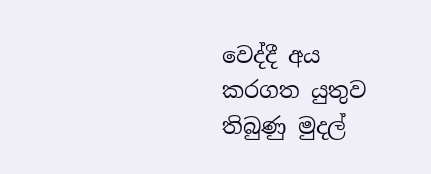වෙද්දී අය කරගත යුතුව තිබුණු මුදල්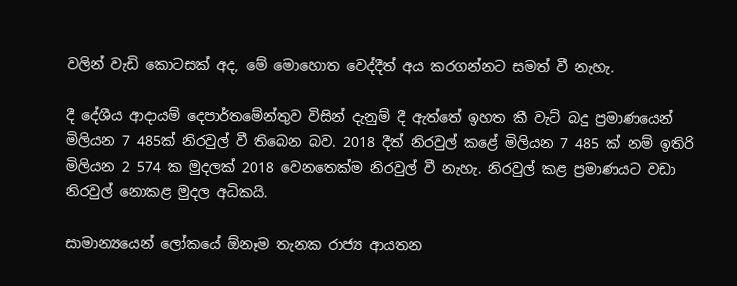වලින් වැඩි කොටසක් අද, මේ මොහොත වෙද්දීත් අය කරගන්නට සමත් වී නැහැ.

දී දේශීය ආදායම් දෙපාර්තමේන්තුව විසින් දැනුම් දී ඇත්තේ ඉහත කී වැට් බදු ප්‍රමාණයෙන් මිලියන 7 485ක් නිරවුල් වී තිබෙන බව. 2018 දීත් නිරවුල් කළේ මිලියන 7 485 ක් නම් ඉතිරි මිලියන 2 574 ක මුදලක් 2018 වෙනතෙක්ම නිරවුල් වී නැහැ. නිරවුල් කළ ප්‍රමාණයට වඩා නිරවුල් නොකළ මුදල අධිකයි.

සාමාන්‍යයෙන් ලෝකයේ ඕනෑම තැනක රාජ්‍ය ආයතන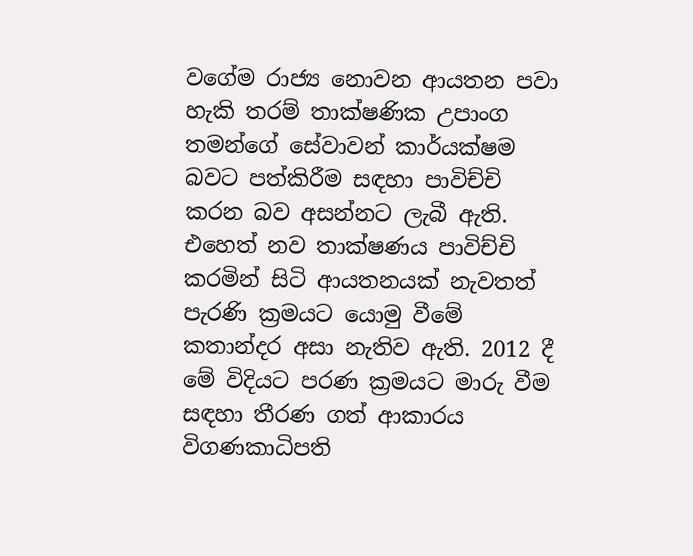වගේම රාජ්‍ය නොවන ආයතන පවා හැකි තරම් තාක්ෂණික උපාංග තමන්ගේ සේවාවන් කාර්යක්ෂම බවට පත්කිරීම සඳහා පාවිච්චි කරන බව අසන්නට ලැබී ඇති. එහෙත් නව තාක්ෂණය පාවිච්චි කරමින් සිටි ආයතනයක් නැවතත් පැරණි ක්‍රමයට යොමු වීමේ කතාන්දර අසා නැතිව ඇති. 2012 දී මේ විදියට පරණ ක්‍රමයට මාරු වීම සඳහා තීරණ ගත් ආකාරය විගණකාධිපති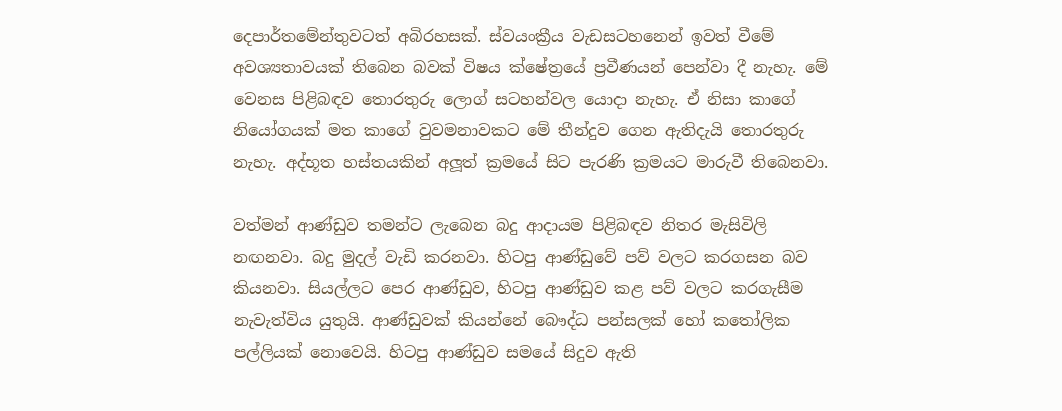දෙපාර්තමේන්තුවටත් අබිරහසක්. ස්වයංක්‍රීය වැඩසටහනෙන් ඉවත් වීමේ අවශ්‍යතාවයක් තිබෙන බවක් විෂය ක්ෂේත්‍රයේ ප්‍රවීණයන් පෙන්වා දී නැහැ. මේ වෙනස පිළිබඳව තොරතුරු ලොග් සටහන්වල යොදා නැහැ. ඒ නිසා කාගේ නියෝගයක් මත කාගේ වුවමනාවකට මේ තීන්දුව ගෙන ඇතිදැයි තොරතුරු නැහැ. අද්භූත හස්තයකින් අලූ‍ත් ක්‍රමයේ සිට පැරණි ක්‍රමයට මාරුවී තිබෙනවා.

වත්මන් ආණ්ඩුව තමන්ට ලැබෙන බදු ආදායම පිළිබඳව නිතර මැසිවිලි නඟනවා. බදු මුදල් වැඩි කරනවා. හිටපු ආණ්ඩුවේ පව් වලට කරගසන බව කියනවා. සියල්ලට පෙර ආණ්ඩුව, හිටපු ආණ්ඩුව කළ පව් වලට කරගැසීම නැවැත්විය යුතුයි. ආණ්ඩුවක් කියන්නේ බෞද්ධ පන්සලක් හෝ කතෝලික පල්ලියක් නොවෙයි. හිටපු ආණ්ඩුව සමයේ සිදුව ඇති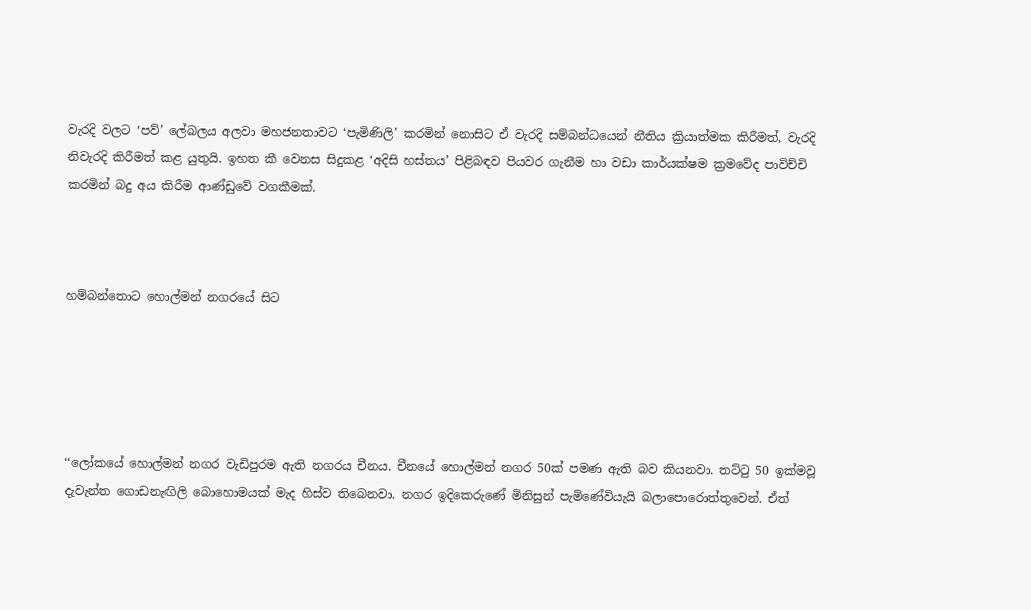වැරදි වලට ‘පව්’ ලේබලය අලවා මහජනතාවට ‘පැමිණිලි’ කරමින් නොසිට ඒ වැරදි සම්බන්ධයෙන් නීතිය ක්‍රියාත්මක කිරීමත්, වැරදි නිවැරදි කිරීමත් කළ යුතුයි. ඉහත කී වෙනස සිදුකළ ‘අදිසි හස්තය’ පිළිබඳව පියවර ගැනීම හා වඩා කාර්යක්ෂම ක්‍රමවේද පාවිච්චි කරමින් බදු අය කිරීම ආණ්ඩුවේ වගකීමක්.



හම්බන්තොට හොල්මන් නගරයේ සිට





‘‘ලෝකයේ හොල්මන් නගර වැඩිපුරම ඇති නගරය චීනය. චීනයේ හොල්මන් නගර 50ක් පමණ ඇති බව කියනවා. තට්ටු 50 ඉක්මවූ දැවැන්ත ගොඩනැඟිලි බොහොමයක් මැද හිස්ව තිබෙනවා. නගර ඉදිකෙරුණේ මිනිසුන් පැමිණේවියැයි බලාපොරොත්තුවෙන්. ඒත්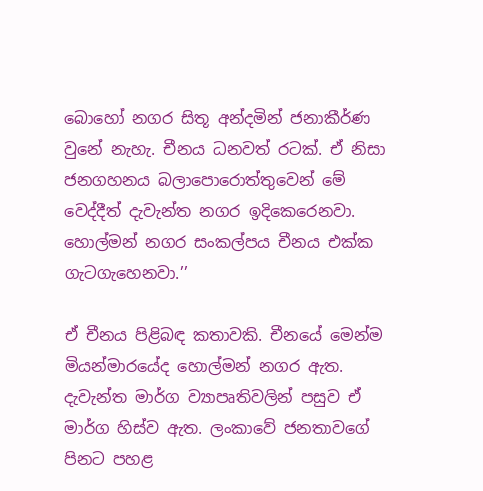බොහෝ නගර සිතූ අන්දමින් ජනාකීර්ණ වුනේ නැහැ. චීනය ධනවත් රටක්. ඒ නිසා ජනගහනය බලාපොරොත්තුවෙන් මේ වෙද්දීත් දැවැන්ත නගර ඉදිකෙරෙනවා. හොල්මන් නගර සංකල්පය චීනය එක්ක ගැටගැහෙනවා.’’

ඒ චීනය පිළිබඳ කතාවකි. චීනයේ මෙන්ම මියන්මාරයේද හොල්මන් නගර ඇත. දැවැන්ත මාර්ග ව්‍යාපෘතිවලින් පසුව ඒ මාර්ග හිස්ව ඇත. ලංකාවේ ජනතාවගේ පිනට පහළ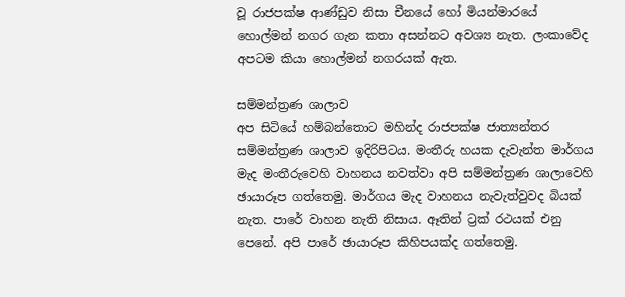වූ රාජපක්ෂ ආණ්ඩුව නිසා චීනයේ හෝ මියන්මාරයේ හොල්මන් නගර ගැන කතා අසන්නට අවශ්‍ය නැත. ලංකාවේද අපටම කියා හොල්මන් නගරයක් ඇත.

සම්මන්ත්‍රණ ශාලාව
අප සිටියේ හම්බන්තොට මහින්ද රාජපක්ෂ ජාත්‍යන්තර සම්මන්ත්‍රණ ශාලාව ඉදිරිපිටය. මංතීරු හයක දැවැන්ත මාර්ගය මැද මංතීරුවෙහි වාහනය නවත්වා අපි සම්මන්ත්‍රණ ශාලාවෙහි ඡායාරූප ගත්තෙමු. මාර්ගය මැද වාහනය නැවැත්වුවද බියක් නැත. පාරේ වාහන නැති නිසාය. ඈතින් ට්‍රක් රථයක් එනු පෙනේ. අපි පාරේ ඡායාරූප කිහිපයක්ද ගත්තෙමු.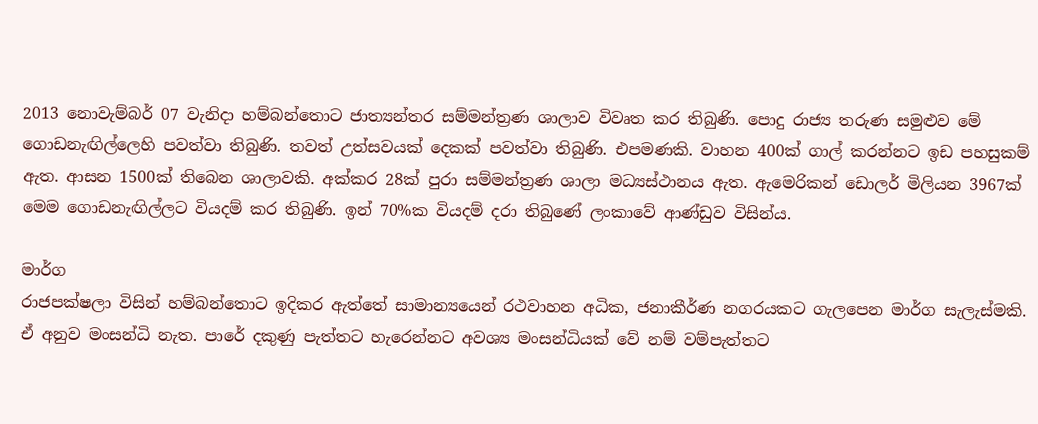2013 නොවැම්බර් 07 වැනිදා හම්බන්තොට ජාත්‍යන්තර සම්මන්ත්‍රණ ශාලාව විවෘත කර තිබුණි. පොදු රාජ්‍ය තරුණ සමුළුව මේ ගොඩනැඟිල්ලෙහි පවත්වා තිබුණි. තවත් උත්සවයක් දෙකක් පවත්වා තිබුණි. එපමණකි. වාහන 400ක් ගාල් කරන්නට ඉඩ පහසුකම් ඇත. ආසන 1500ක් තිබෙන ශාලාවකි. අක්කර 28ක් පුරා සම්මන්ත්‍රණ ශාලා මධ්‍යස්ථානය ඇත. ඇමෙරිකන් ඩොලර් මිලියන 3967ක් මෙම ගොඩනැඟිල්ලට වියදම් කර තිබුණි. ඉන් 70%ක වියදම් දරා තිබුණේ ලංකාවේ ආණ්ඩුව විසින්ය.

මාර්ග
රාජපක්ෂලා විසින් හම්බන්තොට ඉදිකර ඇත්තේ සාමාන්‍යයෙන් රථවාහන අධික, ජනාකීර්ණ නගරයකට ගැලපෙන මාර්ග සැලැස්මකි. ඒ අනුව මංසන්ධි නැත. පාරේ දකුණු පැත්තට හැරෙන්නට අවශ්‍ය මංසන්ධියක් වේ නම් වම්පැත්තට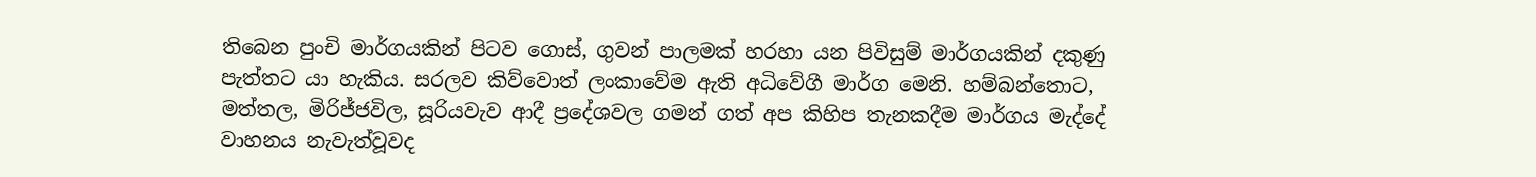තිබෙන පුංචි මාර්ගයකින් පිටව ගොස්, ගුවන් පාලමක් හරහා යන පිවිසුම් මාර්ගයකින් දකුණු පැත්තට යා හැකිය. සරලව කිව්වොත් ලංකාවේම ඇති අධිවේගී මාර්ග මෙනි. හම්බන්තොට, මත්තල, මිරිජ්ජවිල, සූරියවැව ආදී ප්‍රදේශවල ගමන් ගත් අප කිහිප තැනකදීම මාර්ගය මැද්දේ වාහනය නැවැත්වූවද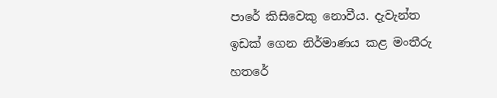පාරේ කිසිවෙකු නොවීය. දැවැන්ත ඉඩක් ගෙන නිර්මාණය කළ මංතීරු හතරේ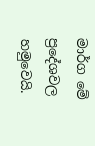මාර්ග මේ ප්‍රදේශවල හමුවෙයි.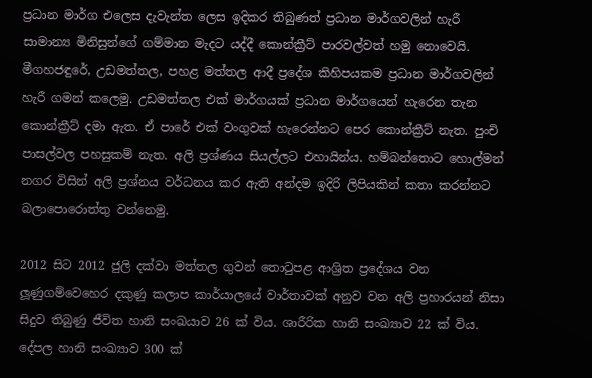ප්‍රධාන මාර්ග එලෙස දැවැන්ත ලෙස ඉදිකර තිබුණත් ප්‍රධාන මාර්ගවලින් හැරී සාමාන්‍ය මිනිසුන්ගේ ගම්මාන මැදට යද්දී කොන්ක්‍රීට් පාරවල්වත් හමු නොවෙයි. මීගහජඳුරේ, උඩමත්තල, පහළ මත්තල ආදී ප්‍රදේශ කිහිපයකම ප්‍රධාන මාර්ගවලින් හැරී ගමන් කලෙමු. උඩමත්තල එක් මාර්ගයක් ප්‍රධාන මාර්ගයෙන් හැරෙන තැන කොන්ක්‍රීට් දමා ඇත. ඒ පාරේ එක් වංගුවක් හැරෙන්නට පෙර කොන්ක්‍රීට් නැත. පුංචි පාසල්වල පහසුකම් නැත. අලි ප්‍රශ්ණය සියල්ලට එහායින්ය. හම්බන්තොට හොල්මන් නගර විසින් අලි ප්‍රශ්නය වර්ධනය කර ඇති අන්දම ඉදිරි ලිපියකින් කතා කරන්නට බලාපොරොත්තු වන්නෙමු.

2012 සිට 2012 ජුලි දක්වා මත්තල ගුවන් තොටුපළ ආශ්‍රිත ප්‍රදේශය වන ලූ‍ණුගම්වෙහෙර දකුණු කලාප කාර්යාලයේ වාර්තාවක් අනුව වන අලි ප්‍රහාරයන් නිසා සිදුව තිබුණු ජීවිත හානි සංඛයාව 26 ක් විය. ශාරීරික හානි සංඛ්‍යාව 22 ක් විය. දේපල හානි සංඛ්‍යාව 300 ක්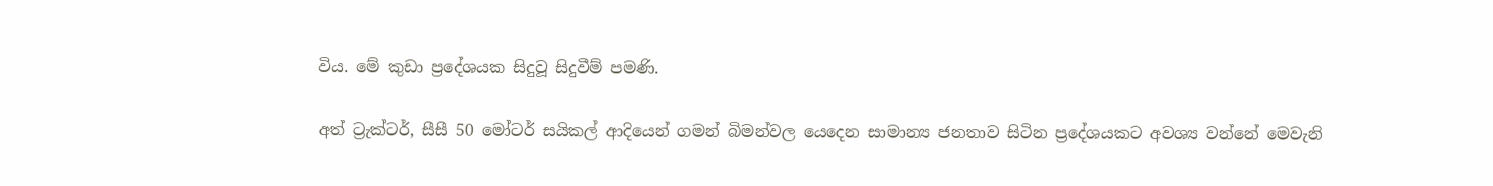විය. මේ කුඩා ප්‍රදේශයක සිදුවූ සිදුවීම් පමණි.

අත් ට්‍රැක්ටර්, සීසී 50 මෝටර් සයිකල් ආදියෙන් ගමන් බිමන්වල යෙදෙන සාමාන්‍ය ජනතාව සිටින ප්‍රදේශයකට අවශ්‍ය වන්නේ මෙවැනි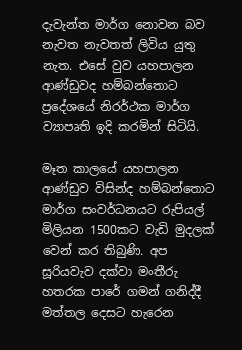දැවැන්ත මාර්ග නොවන බව නැවත නැවතත් ලිවිය යුතු නැත. එසේ වුව යහපාලන ආණ්ඩුවද හම්බන්තොට ප්‍රදේශයේ නිරර්ථක මාර්ග ව්‍යාපෘති ඉදි කරමින් සිටියි.

මෑත කාලයේ යහපාලන ආණ්ඩුව විසින්ද හම්බන්තොට මාර්ග සංවර්ධනයට රුපියල් මිලියන 1500කට වැඩි මුදලක් වෙන් කර තිබුණි. අප සූරියවැව දක්වා මංතීරු හතරක පාරේ ගමන් ගනිද්දී මත්තල දෙසට හැරෙන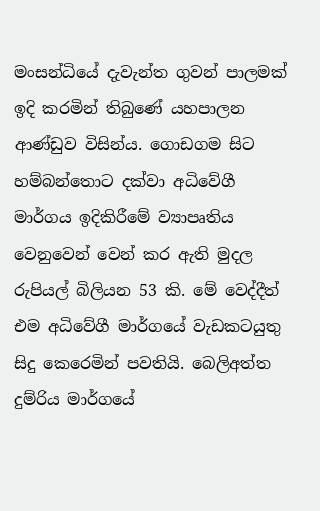මංසන්ධියේ දැවැන්ත ගුවන් පාලමක් ඉදි කරමින් තිබුණේ යහපාලන ආණ්ඩුව විසින්ය. ගොඩගම සිට හම්බන්තොට දක්වා අධිවේගී මාර්ගය ඉදිකිරීමේ ව්‍යාපෘතිය වෙනුවෙන් වෙන් කර ඇති මුදල රුපියල් බිලියන 53 කි. මේ වෙද්දීත් එම අධිවේගී මාර්ගයේ වැඩකටයුතු සිදු කෙරෙමින් පවතියි. බෙලිඅත්ත දුම්රිය මාර්ගයේ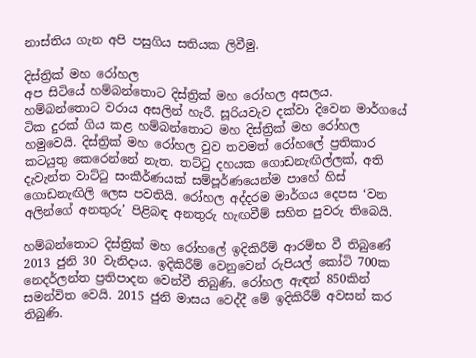නාස්තිය ගැන අපි පසුගිය සතියක ලිවීමු.

දිස්ත්‍රික් මහ රෝහල
අප සිටියේ හම්බන්තොට දිස්ත්‍රික් මහ රෝහල අසලය. හම්බන්තොට වරාය අසලින් හැරී. සූරියවැව දක්වා දිවෙන මාර්ගයේ ටික දුරක් ගිය කළ හම්බන්තොට මහ දිස්ත්‍රික් මහ රෝහල හමුවෙයි. දිස්ත්‍රික් මහ රෝහල වුව තවමත් රෝහලේ ප්‍රතිකාර කටයුතු කෙරෙන්නේ නැත. තට්ටු දහයක ගොඩනැඟිල්ලක්, අති දැවැන්ත වාට්ටු සංකීර්ණයක් සම්පූර්ණයෙන්ම පාහේ හිස් ගොඩනැඟිලි ලෙස පවතියි. රෝහල අද්දරම මාර්ගය දෙපස ‘වන අලින්ගේ අනතුරු’ පිළිබඳ අනතුරු හැඟවීම් සහිත පුවරු තිබෙයි.

හම්බන්තොට දිස්ත්‍රික් මහ රෝහලේ ඉදිකිරීම් ආරම්භ වී තිබුණේ 2013 ජුනි 30 වැනිදාය. ඉදිකිරීම් වෙනුවෙන් රුපියල් කෝටි 700ක නෙදර්ලන්ත ප්‍රතිපාදන වෙන්වී තිබුණි. රෝහල ඇඳන් 850කින් සමන්විත වෙයි. 2015 ජුනි මාසය වෙද්දී මේ ඉදිකිරීම් අවසන් කර තිබුණි.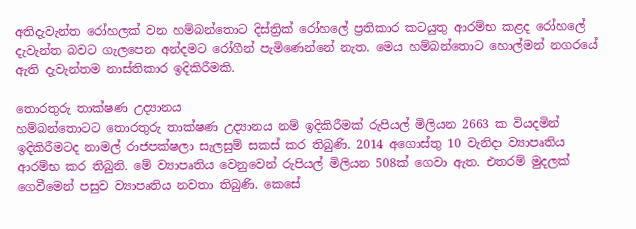අතිදැවැන්ත රෝහලක් වන හම්බන්තොට දිස්ත්‍රික් රෝහලේ ප්‍රතිකාර කටයුතු ආරම්භ කළද රෝහලේ දැවැන්ත බවට ගැලපෙන අන්දමට රෝගීන් පැමිණෙන්නේ නැත. මෙය හම්බන්තොට හොල්මන් නගරයේ ඇති දැවැන්තම නාස්තිකාර ඉදිකිරීමකි.

තොරතුරු තාක්ෂණ උද්‍යානය
හම්බන්තොටට තොරතුරු තාක්ෂණ උද්‍යානය නම් ඉදිකිරීමක් රුපියල් මිලියන 2663 ක වියදමින් ඉදිකිරීමටද නාමල් රාජපක්ෂලා සැලසුම් සකස් කර තිබුණි. 2014 අගොස්තු 10 වැනිදා ව්‍යාපෘතිය ආරම්භ කර තිබුනි. මේ ව්‍යාපෘතිය වෙනුවෙන් රුපියල් මිලියන 508ක් ගෙවා ඇත. එතරම් මුදලක් ගෙවීමෙන් පසුව ව්‍යාපෘතිය නවතා තිබුණි. කෙසේ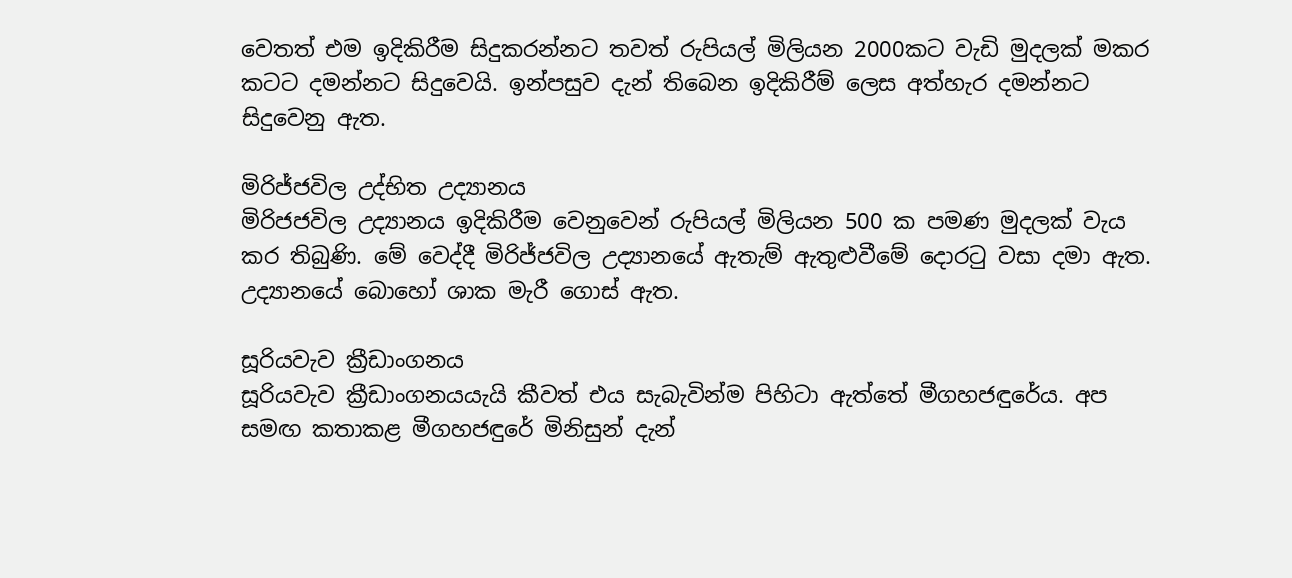වෙතත් එම ඉදිකිරීම සිදුකරන්නට තවත් රුපියල් මිලියන 2000කට වැඩි මුදලක් මකර කටට දමන්නට සිදුවෙයි. ඉන්පසුව දැන් තිබෙන ඉදිකිරීම් ලෙස අත්හැර දමන්නට සිදුවෙනු ඇත.

මිරිජ්ජවිල උද්භිත උද්‍යානය
මිරිජජවිල උද්‍යානය ඉදිකිරීම වෙනුවෙන් රුපියල් මිලියන 500 ක පමණ මුදලක් වැය කර තිබුණි. මේ වෙද්දී මිරිජ්ජවිල උද්‍යානයේ ඇතැම් ඇතුළුවීමේ දොරටු වසා දමා ඇත. උද්‍යානයේ බොහෝ ශාක මැරී ගොස් ඇත.

සූරියවැව ක්‍රීඩාංගනය
සූරියවැව ක්‍රීඩාංගනයයැයි කීවත් එය සැබැවින්ම පිහිටා ඇත්තේ මීගහජඳුරේය. අප සමඟ කතාකළ මීගහජඳුරේ මිනිසුන් දැන්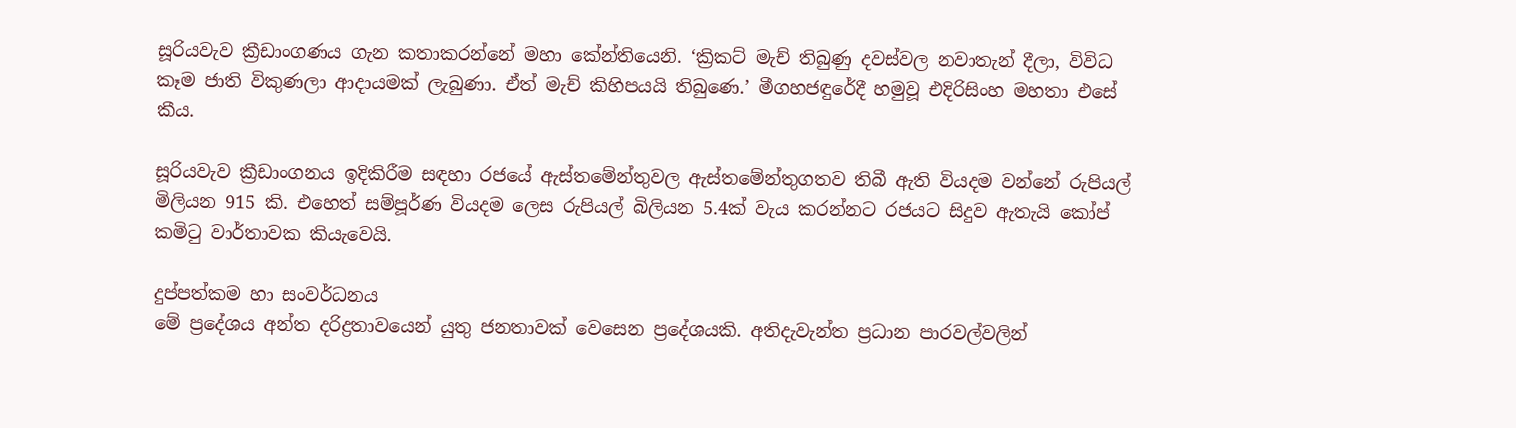සූරියවැව ක්‍රීඩාංගණය ගැන කතාකරන්නේ මහා කේන්තියෙනි. ‘ක්‍රිකට් මැච් තිබුණු දවස්වල නවාතැන් දීලා, විවිධ කෑම ජාති විකුණලා ආදායමක් ලැබුණා. ඒත් මැච් කිහිපයයි තිබුණෙ.’ මීගහජඳුරේදී හමුවූ එදිරිසිංහ මහතා එසේ කීය.

සූරියවැව ක්‍රීඩාංගනය ඉදිකිරීම සඳහා රජයේ ඇස්තමේන්තුවල ඇස්තමේන්තුගතව තිබී ඇති වියදම වන්නේ රුපියල් මිලියන 915 කි. එහෙත් සම්පූර්ණ වියදම ලෙස රුපියල් බිලියන 5.4ක් වැය කරන්නට රජයට සිදුව ඇතැයි කෝප් කමිටු වාර්තාවක කියැවෙයි.

දුප්පත්කම හා සංවර්ධනය
මේ ප්‍රදේශය අන්ත දරිද්‍රතාවයෙන් යුතු ජනතාවක් වෙසෙන ප්‍රදේශයකි. අතිදැවැන්ත ප්‍රධාන පාරවල්වලින්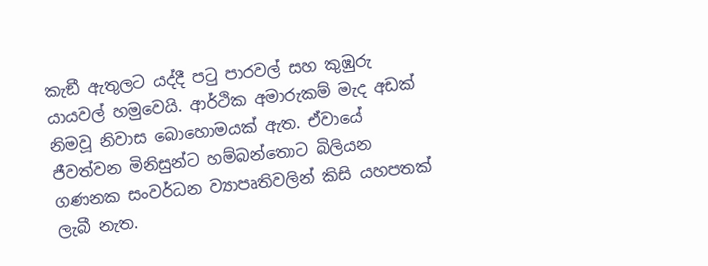කැඞී ඇතුලට යද්දී පටු පාරවල් සහ කුඹුරු යායවල් හමුවෙයි. ආර්ථික අමාරුකම් මැද අඩක් නිමවූ නිවාස බොහොමයක් ඇත. ඒවායේ ජීවත්වන මිනිසුන්ට හම්බන්තොට බිලියන ගණනක සංවර්ධන ව්‍යාපෘතිවලින් කිසි යහපතක් ලැබී නැත.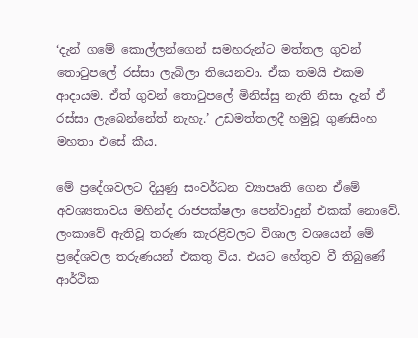‘දැන් ගමේ කොල්ලන්ගෙන් සමහරුන්ට මත්තල ගුවන් තොටුපලේ රස්සා ලැබිලා තියෙනවා. ඒක තමයි එකම ආදායම. ඒත් ගුවන් තොටුපලේ මිනිස්සු නැති නිසා දැන් ඒ රස්සා ලැබෙන්නේත් නැහැ.’ උඩමත්තලදී හමුවූ ගුණසිංහ මහතා එසේ කීය.

මේ ප්‍රදේශවලට දියුණු සංවර්ධන ව්‍යාපෘති ගෙන ඒමේ අවශ්‍යතාවය මහින්ද රාජපක්ෂලා පෙන්වාදුන් එකක් නොවේ. ලංකාවේ ඇතිවූ තරුණ කැරළිවලට විශාල වශයෙන් මේ ප්‍රදේශවල තරුණයන් එකතු විය. එයට හේතුව වී තිබුණේ ආර්ථික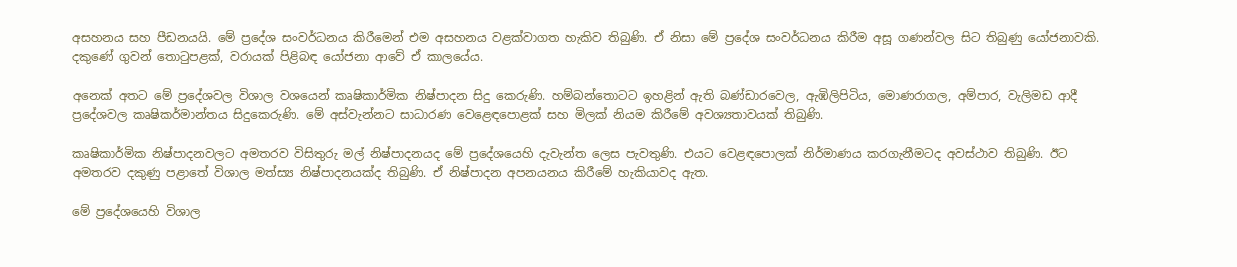අසහනය සහ පීඩනයයි. මේ ප්‍රදේශ සංවර්ධනය කිරීමෙන් එම අසහනය වළක්වාගත හැකිව තිබුණි. ඒ නිසා මේ ප්‍රදේශ සංවර්ධනය කිරීම අසූ ගණන්වල සිට තිබුණු යෝජනාවකි. දකුණේ ගුවන් තොටුපළක්, වරායක් පිළිබඳ යෝජනා ආවේ ඒ කාලයේය.

අනෙක් අතට මේ ප්‍රදේශවල විශාල වශයෙන් කෘෂිකාර්මික නිෂ්පාදන සිදු කෙරුණි. හම්බන්තොටට ඉහළින් ඇති බණ්ඩාරවෙල, ඇඹිලිපිටිය, මොණරාගල, අම්පාර, වැලිමඩ ආදී ප්‍රදේශවල කෘෂිකර්මාන්තය සිදුකෙරුණි. මේ අස්වැන්නට සාධාරණ වෙළෙඳපොළක් සහ මිලක් නියම කිරීමේ අවශ්‍යතාවයක් තිබුණි.

කෘෂිකාර්මික නිෂ්පාදනවලට අමතරව විසිතුරු මල් නිෂ්පාදනයද මේ ප්‍රදේශයෙහි දැවැන්ත ලෙස පැවතුණි. එයට වෙළඳපොලක් නිර්මාණය කරගැනීමටද අවස්ථාව තිබුණි. ඊට අමතරව දකුණු පළාතේ විශාල මත්ස්‍ය නිෂ්පාදනයක්ද තිබුණි. ඒ නිෂ්පාදන අපනයනය කිරීමේ හැකියාවද ඇත.

මේ ප්‍රදේශයෙහි විශාල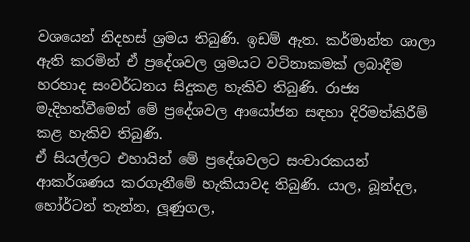වශයෙන් නිදහස් ශ්‍රමය තිබුණි. ඉඩම් ඇත. කර්මාන්ත ශාලා ඇති කරමින් ඒ ප්‍රදේශවල ශ්‍රමයට වටිනාකමක් ලබාදීම හරහාද සංවර්ධනය සිදුකළ හැකිව තිබුණි. රාජ්‍ය මැදිහත්වීමෙන් මේ ප්‍රදේශවල ආයෝජන සඳහා දිරිමත්කිරීම් කළ හැකිව තිබුණි.
ඒ සියල්ලට එහායින් මේ ප්‍රදේශවලට සංචාරකයන් ආකර්ශණය කරගැනීමේ හැකියාවද තිබුණි. යාල, බූන්දල, හෝර්ටන් තැන්න, ලූ‍ණුගල,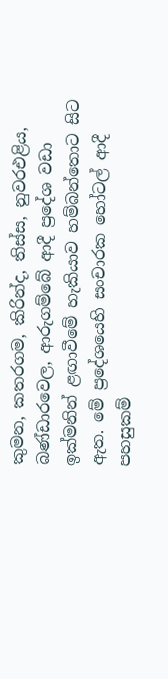කුමන, කතරගම, කිරින්ද, තිස්ස, නුවරඑළිය, බණ්ඩාරවෙල, ආරුගම්බේ ආදී ප්‍රදේශ වඩා ඉක්මනින් ළඟාවීමේ හැකියාව හම්බන්තොට සිට ඇත. මේ ප්‍රදේශයෙහි සංචාරක හෝටල් ආදී පහසුකම්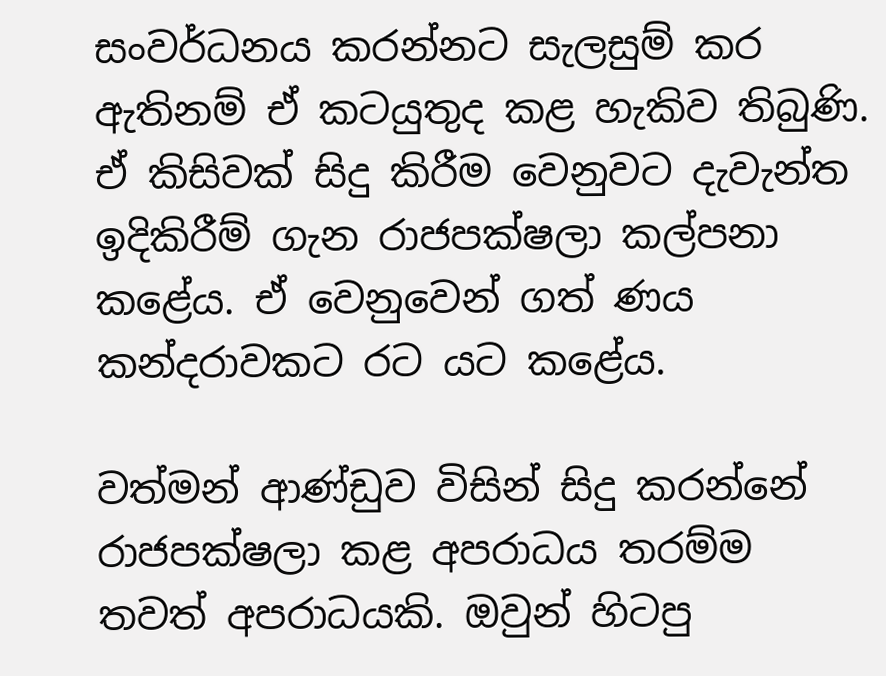සංවර්ධනය කරන්නට සැලසුම් කර ඇතිනම් ඒ කටයුතුද කළ හැකිව තිබුණි. ඒ කිසිවක් සිදු කිරීම වෙනුවට දැවැන්ත ඉදිකිරීම් ගැන රාජපක්ෂලා කල්පනා කළේය. ඒ වෙනුවෙන් ගත් ණය කන්දරාවකට රට යට කළේය.

වත්මන් ආණ්ඩුව විසින් සිදු කරන්නේ රාජපක්ෂලා කළ අපරාධය තරම්ම තවත් අපරාධයකි. ඔවුන් හිටපු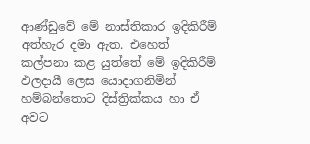ආණ්ඩුවේ මේ නාස්තිකාර ඉදිකිරීම් අත්හැර දමා ඇත. එහෙත් කල්පනා කළ යුත්තේ මේ ඉදිකිරීම් ඵලදායී ලෙස යොදාගනිමින් හම්බන්තොට දිස්ත්‍රික්කය හා ඒ අවට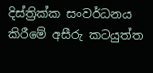දිස්ත්‍රික්ක සංවර්ධනය කිරීමේ අසීරු කටයුත්ත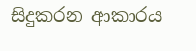සිදුකරන ආකාරය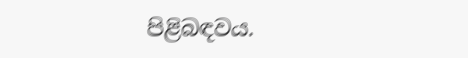පිළිබඳවය.